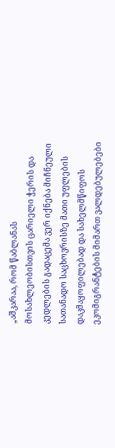„აშკარაა, რომ წაბლანას მოსახლეობისთვის ცარიელი ჭერის და კედლების გადაცემა ვერ იქნება მიჩნეული სათანადო საცხოვრისზე მათი უფლების დაკმაყოფილებად და სახელმწიფოს ეკომიგრანტების მიმართ ვალდებულებები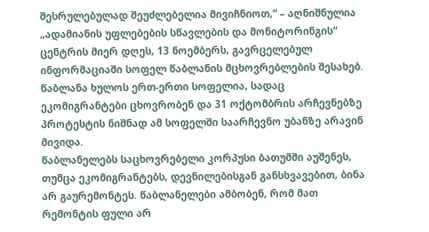შესრულებულად შეუძლებელია მივიჩნიოთ,“ – აღნიშნულია „ადამიანის უფლებების სწავლების და მონიტორინგის“ ცენტრის მიერ დღეს, 13 ნოემბერს, გავრცელებულ ინფორმაციაში სოფელ წაბლანის მცხოვრებლების შესახებ.
წაბლანა ხულოს ერთ-ერთი სოფელია, სადაც ეკომიგრანტები ცხოვრობენ და 31 ოქტომბრის არჩევნებზე პროტესტის ნიშნად ამ სოფელში საარჩევნო უბანზე არავინ მივიდა.
წაბლანელებს საცხოვრებელი კორპუსი ბათუმში აუშენეს, თუმცა ეკომიგრანტებს, დევნილებისგან განსხვავებით, ბინა არ გაურემონტეს. წაბლანელები ამბობენ, რომ მათ რემონტის ფული არ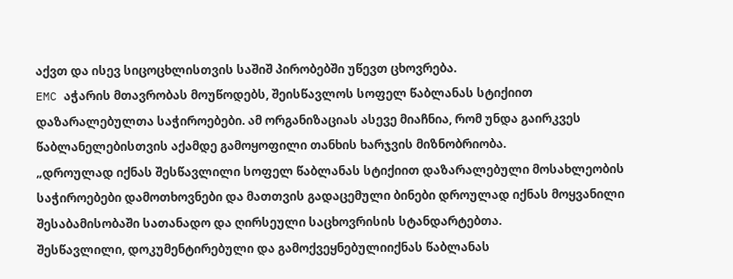აქვთ და ისევ სიცოცხლისთვის საშიშ პირობებში უწევთ ცხოვრება.
EMC აჭარის მთავრობას მოუწოდებს, შეისწავლოს სოფელ წაბლანას სტიქიით დაზარალებულთა საჭიროებები. ამ ორგანიზაციას ასევე მიაჩნია, რომ უნდა გაირკვეს წაბლანელებისთვის აქამდე გამოყოფილი თანხის ხარჯვის მიზნობრიობა.
„დროულად იქნას შესწავლილი სოფელ წაბლანას სტიქიით დაზარალებული მოსახლეობის საჭიროებები დამოთხოვნები და მათთვის გადაცემული ბინები დროულად იქნას მოყვანილი შესაბამისობაში სათანადო და ღირსეული საცხოვრისის სტანდარტებთა.
შესწავლილი, დოკუმენტირებული და გამოქვეყნებულიიქნას წაბლანას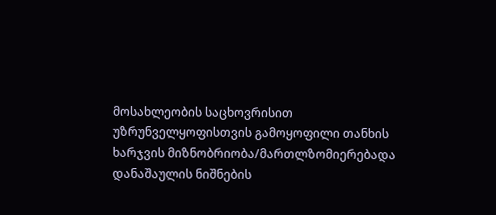მოსახლეობის საცხოვრისით უზრუნველყოფისთვის გამოყოფილი თანხის ხარჯვის მიზნობრიობა/მართლზომიერებადა დანაშაულის ნიშნების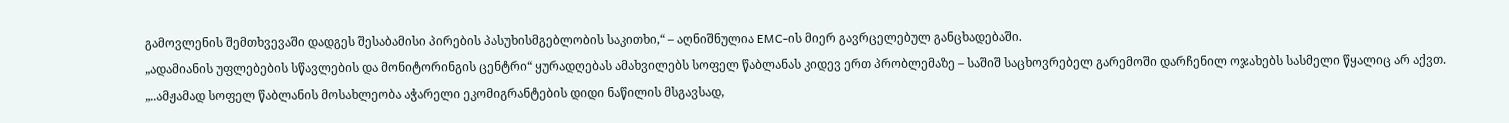გამოვლენის შემთხვევაში დადგეს შესაბამისი პირების პასუხისმგებლობის საკითხი,“ – აღნიშნულია EMC-ის მიერ გავრცელებულ განცხადებაში.
„ადამიანის უფლებების სწავლების და მონიტორინგის ცენტრი“ ყურადღებას ამახვილებს სოფელ წაბლანას კიდევ ერთ პრობლემაზე – საშიშ საცხოვრებელ გარემოში დარჩენილ ოჯახებს სასმელი წყალიც არ აქვთ.
„..ამჟამად სოფელ წაბლანის მოსახლეობა აჭარელი ეკომიგრანტების დიდი ნაწილის მსგავსად,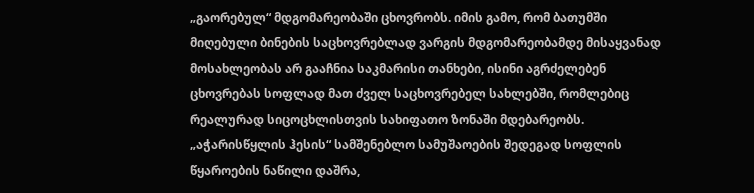„გაორებულ“ მდგომარეობაში ცხოვრობს. იმის გამო, რომ ბათუმში მიღებული ბინების საცხოვრებლად ვარგის მდგომარეობამდე მისაყვანად მოსახლეობას არ გააჩნია საკმარისი თანხები, ისინი აგრძელებენ ცხოვრებას სოფლად მათ ძველ საცხოვრებელ სახლებში, რომლებიც რეალურად სიცოცხლისთვის სახიფათო ზონაში მდებარეობს. „აჭარისწყლის ჰესის“ სამშენებლო სამუშაოების შედეგად სოფლის წყაროების ნაწილი დაშრა,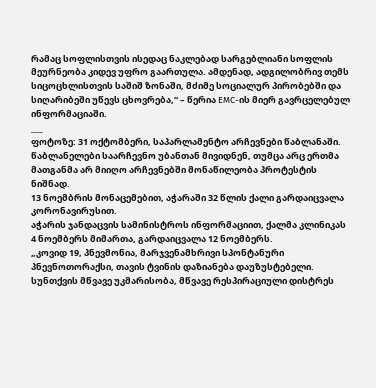რამაც სოფლისთვის ისედაც ნაკლებად სარგებლიანი სოფლის მეურნეობა კიდევ უფრო გაართულა. ამდენად, ადგილობრივ თემს სიცოცხლისთვის საშიშ ზონაში, მძიმე სოციალურ პირობებში და სიღარიბეში უწევს ცხოვრება,“ – წერია EMC-ის მიერ გავრცელებულ ინფორმაციაში.
___
ფოტოზე: 31 ოქტომბერი, საპარლამენტო არჩევნები წაბლანაში. წაბლანელები საარჩევნო უბანთან მივიდნენ, თუმცა არც ერთმა მათგანმა არ მიიღო არჩევნებში მონაწილეობა პროტესტის ნიშნად.
13 ნოემბრის მონაცემებით, აჭარაში 32 წლის ქალი გარდაიცვალა კორონავირუსით.
აჭარის ჯანდაცვის სამინისტროს ინფორმაციით, ქალმა კლინიკას 4 ნოემბერს მიმართა, გარდაიცვალა 12 ნოემბერს.
„კოვიდ 19, პნევმონია, მარჯვენამხრივი სპონტანური პნევნოთორაქსი, თავის ტვინის დაზიანება დაუზუსტებელი. სუნთქვის მწვავე უკმარისობა, მწვავე რესპირაციული დისტრეს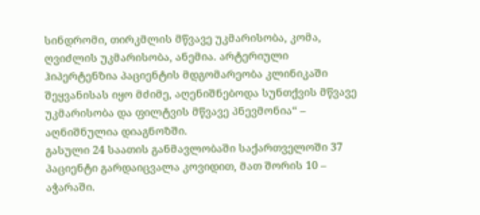სინდრომი, თირკმლის მწვავე უკმარისობა, კომა, ღვიძლის უკმარისობა, ანემია. არტერიული ჰიპერტენზია პაციენტის მდგომარეობა კლინიკაში შეყვანისას იყო მძიმე, აღენიშნებოდა სუნთქვის მწვავე უკმარისობა და ფილტვის მწვავე პნევმონია“ – აღნიშნულია დიაგნოზში.
გასული 24 საათის განმავლობაში საქართველოში 37 პაციენტი გარდაიცვალა კოვიდით, მათ შორის 10 – აჭარაში.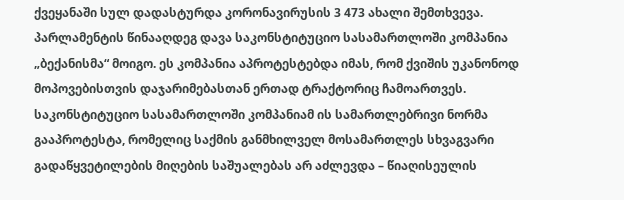ქვეყანაში სულ დადასტურდა კორონავირუსის 3 473 ახალი შემთხვევა.
პარლამენტის წინააღდეგ დავა საკონსტიტუციო სასამართლოში კომპანია „ბექანისმა“ მოიგო. ეს კომპანია აპროტესტებდა იმას, რომ ქვიშის უკანონოდ მოპოვებისთვის დაჯარიმებასთან ერთად ტრაქტორიც ჩამოართვეს. საკონსტიტუციო სასამართლოში კომპანიამ ის სამართლებრივი ნორმა გააპროტესტა, რომელიც საქმის განმხილველ მოსამართლეს სხვაგვარი გადაწყვეტილების მიღების საშუალებას არ აძლევდა – წიაღისეულის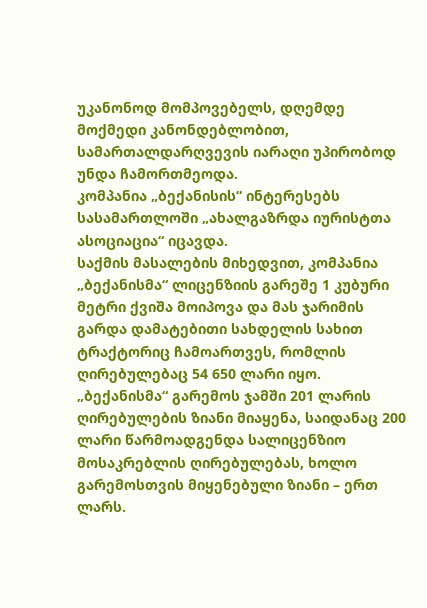უკანონოდ მომპოვებელს, დღემდე მოქმედი კანონდებლობით, სამართალდარღვევის იარაღი უპირობოდ უნდა ჩამორთმეოდა.
კომპანია „ბექანისის“ ინტერესებს სასამართლოში „ახალგაზრდა იურისტთა ასოციაცია“ იცავდა.
საქმის მასალების მიხედვით, კომპანია „ბექანისმა“ ლიცენზიის გარეშე 1 კუბური მეტრი ქვიშა მოიპოვა და მას ჯარიმის გარდა დამატებითი სახდელის სახით ტრაქტორიც ჩამოართვეს, რომლის ღირებულებაც 54 650 ლარი იყო. „ბექანისმა“ გარემოს ჯამში 201 ლარის ღირებულების ზიანი მიაყენა, საიდანაც 200 ლარი წარმოადგენდა სალიცენზიო მოსაკრებლის ღირებულებას, ხოლო გარემოსთვის მიყენებული ზიანი – ერთ ლარს.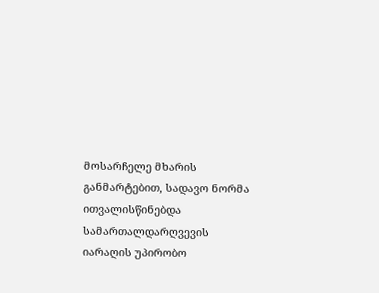მოსარჩელე მხარის განმარტებით, სადავო ნორმა ითვალისწინებდა სამართალდარღვევის იარაღის უპირობო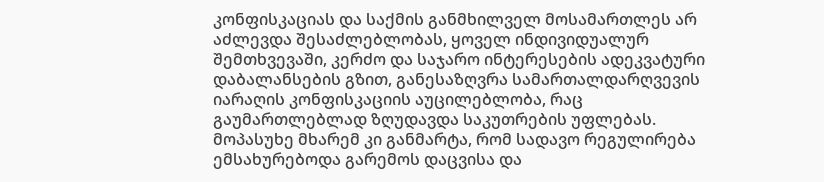კონფისკაციას და საქმის განმხილველ მოსამართლეს არ აძლევდა შესაძლებლობას, ყოველ ინდივიდუალურ შემთხვევაში, კერძო და საჯარო ინტერესების ადეკვატური დაბალანსების გზით, განესაზღვრა სამართალდარღვევის იარაღის კონფისკაციის აუცილებლობა, რაც გაუმართლებლად ზღუდავდა საკუთრების უფლებას.
მოპასუხე მხარემ კი განმარტა, რომ სადავო რეგულირება ემსახურებოდა გარემოს დაცვისა და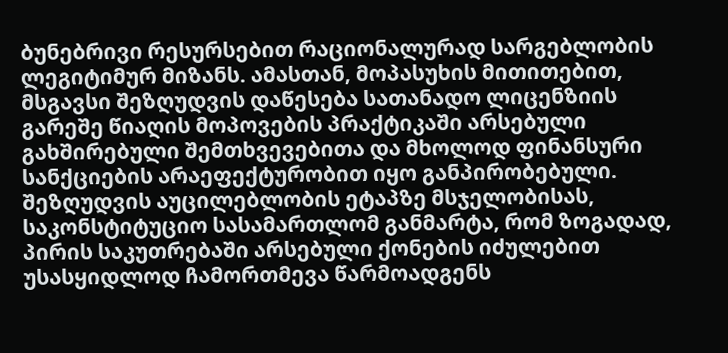ბუნებრივი რესურსებით რაციონალურად სარგებლობის ლეგიტიმურ მიზანს. ამასთან, მოპასუხის მითითებით, მსგავსი შეზღუდვის დაწესება სათანადო ლიცენზიის გარეშე წიაღის მოპოვების პრაქტიკაში არსებული გახშირებული შემთხვევებითა და მხოლოდ ფინანსური სანქციების არაეფექტურობით იყო განპირობებული.
შეზღუდვის აუცილებლობის ეტაპზე მსჯელობისას, საკონსტიტუციო სასამართლომ განმარტა, რომ ზოგადად, პირის საკუთრებაში არსებული ქონების იძულებით უსასყიდლოდ ჩამორთმევა წარმოადგენს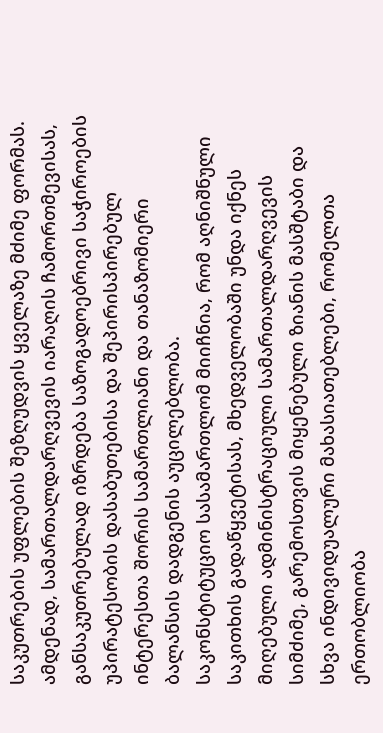საკუთრების უფლების შეზღუდვის ყველაზე მძიმე ფორმას. ამდენად, სამართალდარღვევის იარაღის ჩამორთმევისას, განსაკუთრებულად იზრდება საზოგადოებრივი საჭიროების უპირატესობის დასაბუთებისა და შეპირისპირებულ ინტერესთა შორის სამართლიანი და თანაზომიერი ბალანსის დადგენის აუცილებლობა.
საკონსტიტუციო სასამართლომ მიიჩნია, რომ აღნიშნული საკითხის გადაწყვეტისას, მხედველობაში უნდა იქნეს მიღებული ადმინისტრაციული სამართალდარღვევის სიმძიმე, გარემოსთვის მიყენებული ზიანის მასშტაბი და სხვა ინდივიდუალური მახასიათებლები, რომელთა ერთობლიობა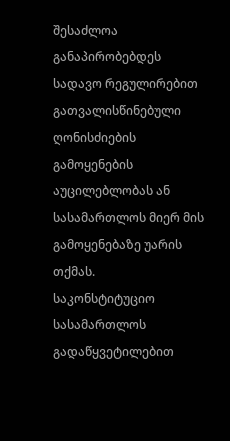შესაძლოა განაპირობებდეს სადავო რეგულირებით გათვალისწინებული ღონისძიების გამოყენების აუცილებლობას ან სასამართლოს მიერ მის გამოყენებაზე უარის თქმას.
საკონსტიტუციო სასამართლოს გადაწყვეტილებით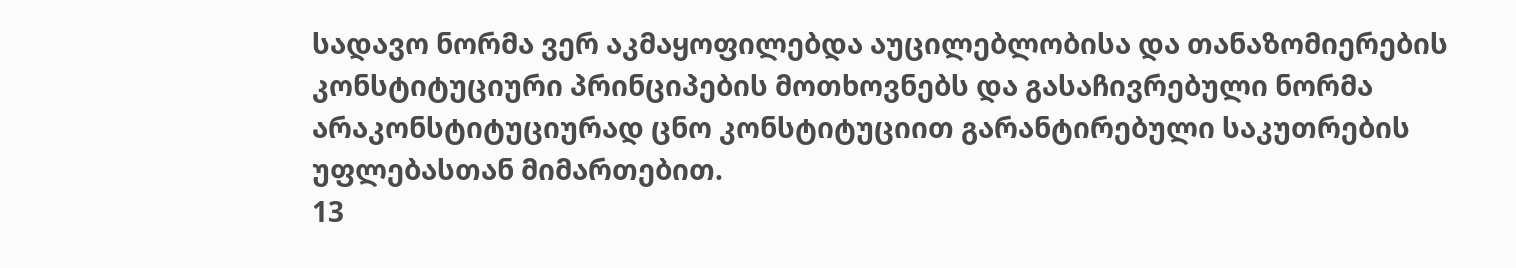სადავო ნორმა ვერ აკმაყოფილებდა აუცილებლობისა და თანაზომიერების კონსტიტუციური პრინციპების მოთხოვნებს და გასაჩივრებული ნორმა არაკონსტიტუციურად ცნო კონსტიტუციით გარანტირებული საკუთრების უფლებასთან მიმართებით.
13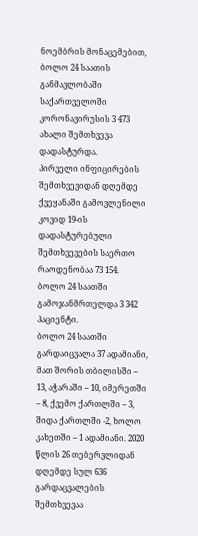ნოემბრის მონაცემებით, ბოლო 24 საათის განმავლობაში საქართველოში კორონავირუსის 3 473 ახალი შემთხვევა დადასტურდა.
პირველი ინფიცირების შემთხვევიდან დღემდე ქვეყანაში გამოვლენილი კოვიდ 19-ის დადასტურებული შემთხვევების საერთო რაოდენობაა 73 154.
ბოლო 24 საათში გამოჯანმრთელდა 3 342 პაციენტი.
ბოლო 24 საათში გარდაიცვალა 37 ადამიანი, მათ შორის თბილისში – 13, აჭარაში – 10, იმერეთში – 8, ქვემო ქართლში – 3, შიდა ქართლში -2, ხოლო კახეთში – 1 ადამიანი. 2020 წლის 26 თებერვლიდან დღემდე სულ 636 გარდაცვალების შემთხვევაა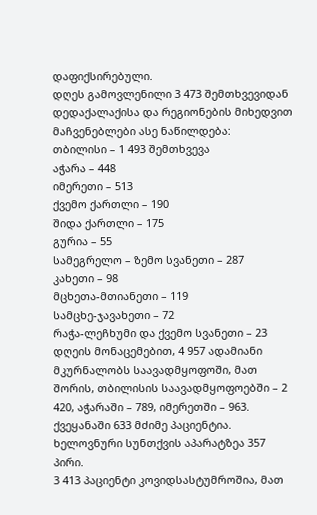დაფიქსირებული.
დღეს გამოვლენილი 3 473 შემთხვევიდან დედაქალაქისა და რეგიონების მიხედვით მაჩვენებლები ასე ნაწილდება:
თბილისი – 1 493 შემთხვევა
აჭარა – 448
იმერეთი – 513
ქვემო ქართლი – 190
შიდა ქართლი – 175
გურია – 55
სამეგრელო – ზემო სვანეთი – 287
კახეთი – 98
მცხეთა-მთიანეთი – 119
სამცხე-ჯავახეთი – 72
რაჭა-ლეჩხუმი და ქვემო სვანეთი – 23
დღეის მონაცემებით, 4 957 ადამიანი მკურნალობს საავადმყოფოში, მათ შორის, თბილისის საავადმყოფოებში – 2 420, აჭარაში – 789, იმერეთში – 963. ქვეყანაში 633 მძიმე პაციენტია. ხელოვნური სუნთქვის აპარატზეა 357 პირი.
3 413 პაციენტი კოვიდსასტუმროშია, მათ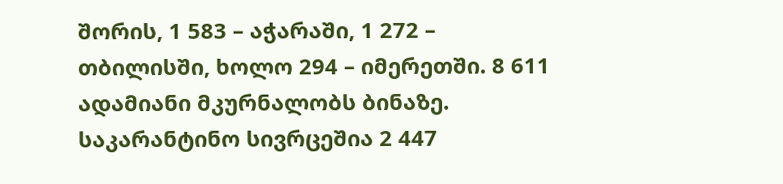შორის, 1 583 – აჭარაში, 1 272 – თბილისში, ხოლო 294 – იმერეთში. 8 611 ადამიანი მკურნალობს ბინაზე.
საკარანტინო სივრცეშია 2 447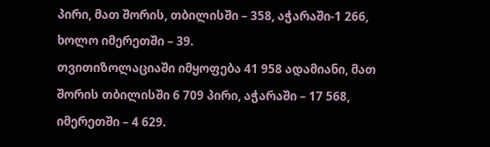პირი, მათ შორის, თბილისში – 358, აჭარაში-1 266, ხოლო იმერეთში – 39.
თვითიზოლაციაში იმყოფება 41 958 ადამიანი, მათ შორის თბილისში 6 709 პირი, აჭარაში – 17 568, იმერეთში – 4 629.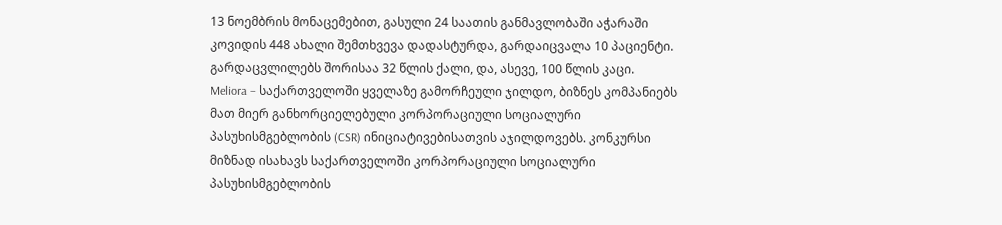13 ნოემბრის მონაცემებით, გასული 24 საათის განმავლობაში აჭარაში კოვიდის 448 ახალი შემთხვევა დადასტურდა, გარდაიცვალა 10 პაციენტი. გარდაცვლილებს შორისაა 32 წლის ქალი, და, ასევე, 100 წლის კაცი.
Meliora – საქართველოში ყველაზე გამორჩეული ჯილდო, ბიზნეს კომპანიებს მათ მიერ განხორციელებული კორპორაციული სოციალური პასუხისმგებლობის (CSR) ინიციატივებისათვის აჯილდოვებს. კონკურსი მიზნად ისახავს საქართველოში კორპორაციული სოციალური პასუხისმგებლობის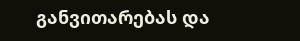განვითარებას და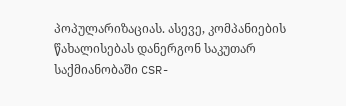პოპულარიზაციას. ასევე, კომპანიების წახალისებას დანერგონ საკუთარ საქმიანობაში CSR-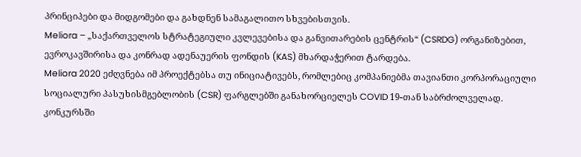პრინციპები და მიდგომები და გახდნენ სამაგალითო სხვებისთვის.
Meliora – „საქართველოს სტრატეგიული კვლევებისა და განვითარების ცენტრის“ (CSRDG) ორგანიზებით, ევროკავშირისა და კონრად ადენაუერის ფონდის (KAS) მხარდაჭერით ტარდება.
Meliora 2020 ეძღვნება იმ პროექტებსა თუ ინიციატივებს, რომლებიც კომპანიებმა თავიანთი კორპორაციული სოციალური პასუხისმგებლობის (CSR) ფარგლებში განახორციელეს COVID 19-თან საბრძოლველად.
კონკურსში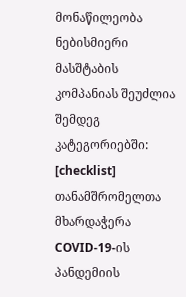მონაწილეობა ნებისმიერი მასშტაბის კომპანიას შეუძლია შემდეგ კატეგორიებში:
[checklist]
თანამშრომელთა მხარდაჭერა COVID-19-ის პანდემიის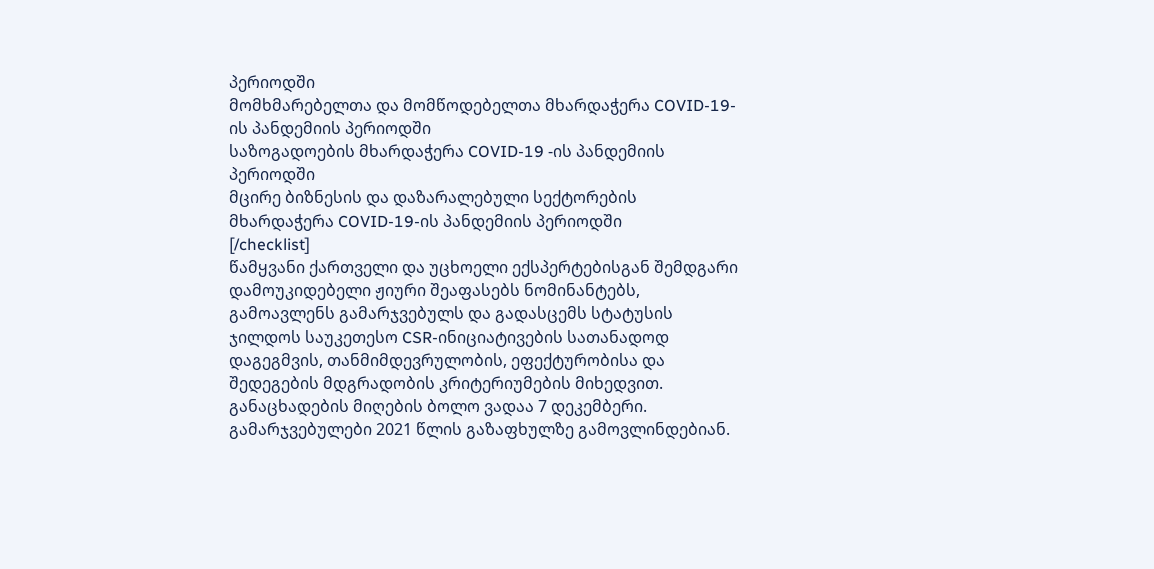პერიოდში
მომხმარებელთა და მომწოდებელთა მხარდაჭერა COVID-19-ის პანდემიის პერიოდში
საზოგადოების მხარდაჭერა COVID-19 -ის პანდემიის პერიოდში
მცირე ბიზნესის და დაზარალებული სექტორების მხარდაჭერა COVID-19-ის პანდემიის პერიოდში
[/checklist]
წამყვანი ქართველი და უცხოელი ექსპერტებისგან შემდგარი დამოუკიდებელი ჟიური შეაფასებს ნომინანტებს, გამოავლენს გამარჯვებულს და გადასცემს სტატუსის ჯილდოს საუკეთესო CSR-ინიციატივების სათანადოდ დაგეგმვის, თანმიმდევრულობის, ეფექტურობისა და შედეგების მდგრადობის კრიტერიუმების მიხედვით.
განაცხადების მიღების ბოლო ვადაა 7 დეკემბერი.
გამარჯვებულები 2021 წლის გაზაფხულზე გამოვლინდებიან.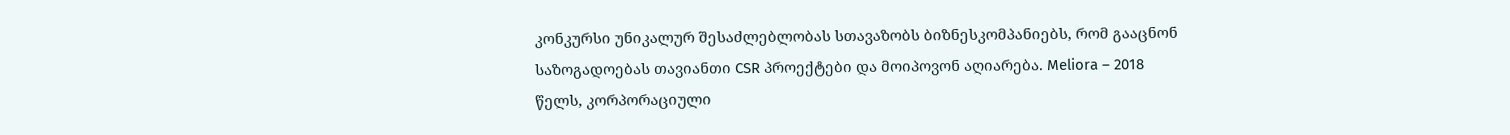კონკურსი უნიკალურ შესაძლებლობას სთავაზობს ბიზნესკომპანიებს, რომ გააცნონ საზოგადოებას თავიანთი CSR პროექტები და მოიპოვონ აღიარება. Meliora – 2018 წელს, კორპორაციული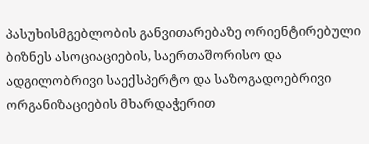პასუხისმგებლობის განვითარებაზე ორიენტირებული ბიზნეს ასოციაციების, საერთაშორისო და ადგილობრივი საექსპერტო და საზოგადოებრივი ორგანიზაციების მხარდაჭერით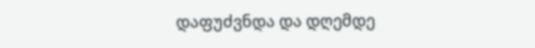დაფუძვნდა და დღემდე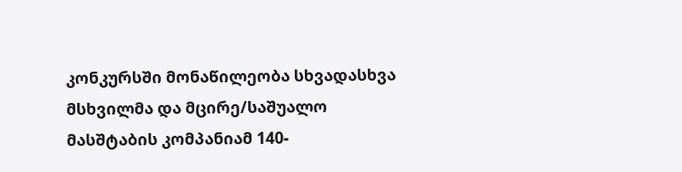კონკურსში მონაწილეობა სხვადასხვა მსხვილმა და მცირე/საშუალო მასშტაბის კომპანიამ 140-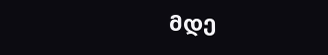მდე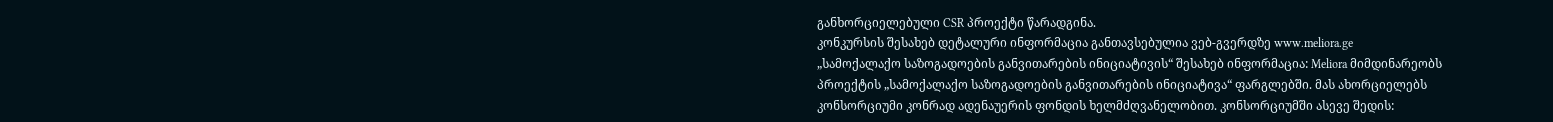განხორციელებული CSR პროექტი წარადგინა.
კონკურსის შესახებ დეტალური ინფორმაცია განთავსებულია ვებ-გვერდზე www.meliora.ge
„სამოქალაქო საზოგადოების განვითარების ინიციატივის“ შესახებ ინფორმაცია: Meliora მიმდინარეობს პროექტის „სამოქალაქო საზოგადოების განვითარების ინიციატივა“ ფარგლებში. მას ახორციელებს კონსორციუმი კონრად ადენაუერის ფონდის ხელმძღვანელობით. კონსორციუმში ასევე შედის: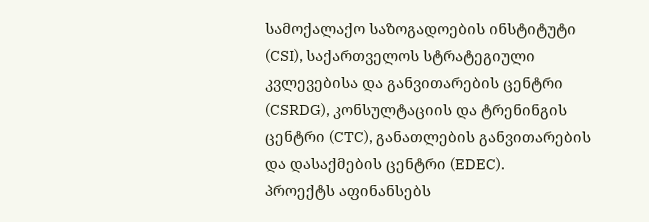სამოქალაქო საზოგადოების ინსტიტუტი (CSI), საქართველოს სტრატეგიული კვლევებისა და განვითარების ცენტრი (CSRDG), კონსულტაციის და ტრენინგის ცენტრი (CTC), განათლების განვითარების და დასაქმების ცენტრი (EDEC).
პროექტს აფინანსებს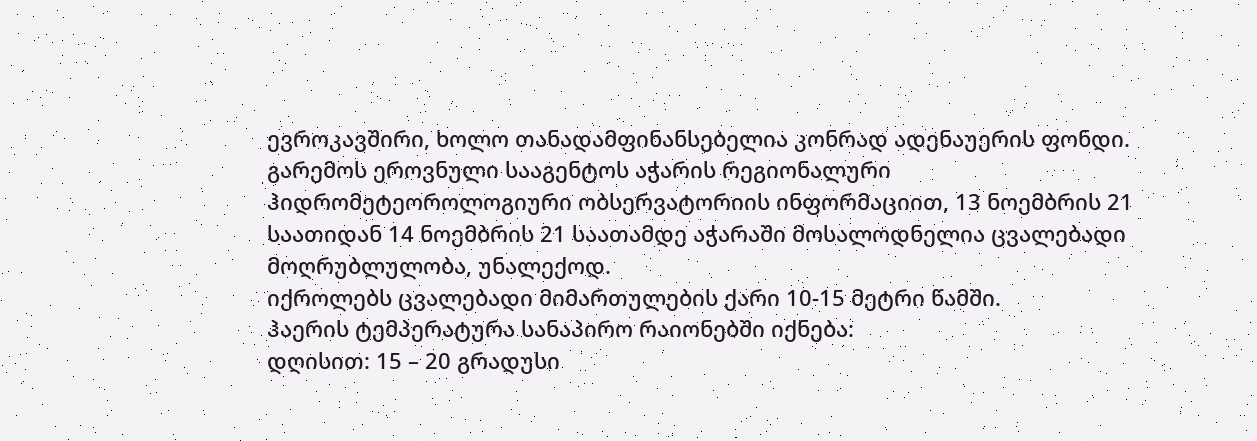ევროკავშირი, ხოლო თანადამფინანსებელია კონრად ადენაუერის ფონდი.
გარემოს ეროვნული სააგენტოს აჭარის რეგიონალური ჰიდრომეტეოროლოგიური ობსერვატორიის ინფორმაციით, 13 ნოემბრის 21 საათიდან 14 ნოემბრის 21 საათამდე აჭარაში მოსალოდნელია ცვალებადი მოღრუბლულობა, უნალექოდ.
იქროლებს ცვალებადი მიმართულების ქარი 10-15 მეტრი წამში.
ჰაერის ტემპერატურა სანაპირო რაიონებში იქნება:
დღისით: 15 – 20 გრადუსი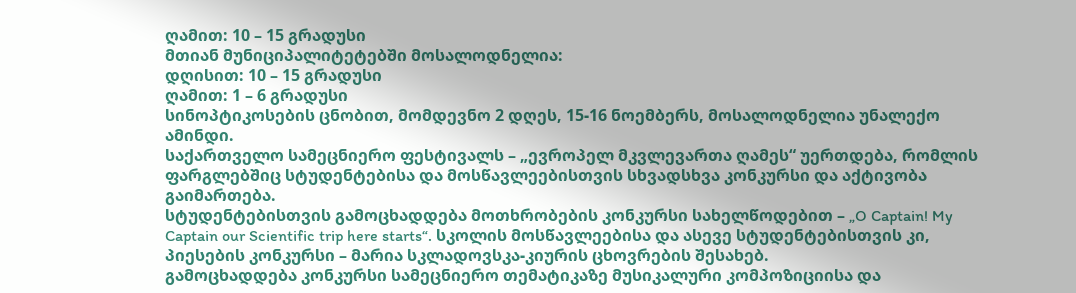ღამით: 10 – 15 გრადუსი
მთიან მუნიციპალიტეტებში მოსალოდნელია:
დღისით: 10 – 15 გრადუსი
ღამით: 1 – 6 გრადუსი
სინოპტიკოსების ცნობით, მომდევნო 2 დღეს, 15-16 ნოემბერს, მოსალოდნელია უნალექო ამინდი.
საქართველო სამეცნიერო ფესტივალს – „ევროპელ მკვლევართა ღამეს“ უერთდება, რომლის ფარგლებშიც სტუდენტებისა და მოსწავლეებისთვის სხვადსხვა კონკურსი და აქტივობა გაიმართება.
სტუდენტებისთვის გამოცხადდება მოთხრობების კონკურსი სახელწოდებით – „O Captain! My Captain our Scientific trip here starts“. სკოლის მოსწავლეებისა და ასევე სტუდენტებისთვის კი, პიესების კონკურსი – მარია სკლადოვსკა-კიურის ცხოვრების შესახებ.
გამოცხადდება კონკურსი სამეცნიერო თემატიკაზე მუსიკალური კომპოზიციისა და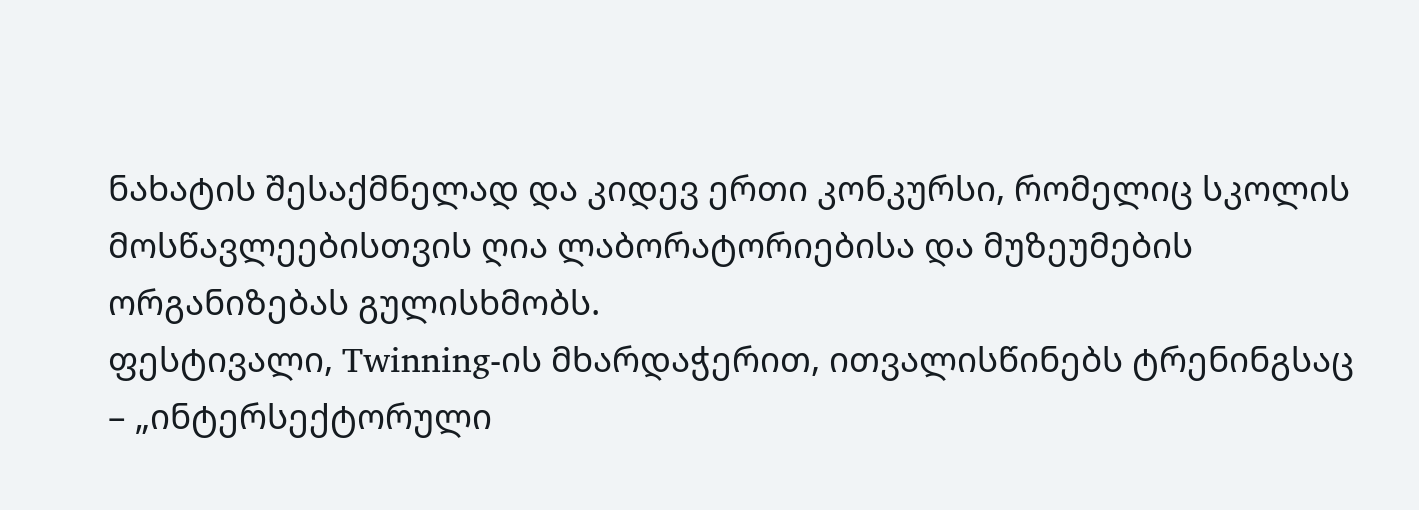ნახატის შესაქმნელად და კიდევ ერთი კონკურსი, რომელიც სკოლის მოსწავლეებისთვის ღია ლაბორატორიებისა და მუზეუმების ორგანიზებას გულისხმობს.
ფესტივალი, Twinning-ის მხარდაჭერით, ითვალისწინებს ტრენინგსაც – „ინტერსექტორული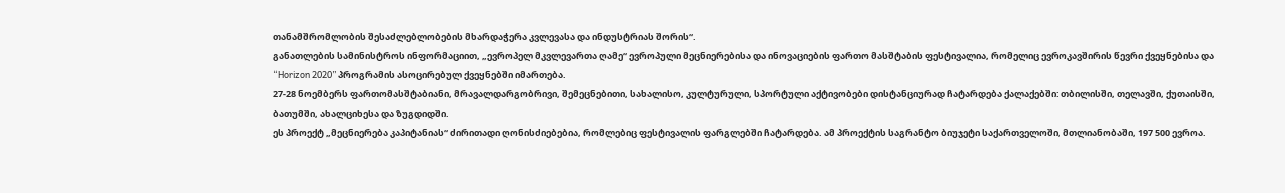თანამშრომლობის შესაძლებლობების მხარდაჭერა კვლევასა და ინდუსტრიას შორის“.
განათლების სამინისტროს ინფორმაციით, „ევროპელ მკვლევართა ღამე“ ევროპული მეცნიერებისა და ინოვაციების ფართო მასშტაბის ფესტივალია, რომელიც ევროკავშირის წევრი ქვეყნებისა და “Horizon 2020” პროგრამის ასოცირებულ ქვეყნებში იმართება.
27-28 ნოემბერს ფართომასშტაბიანი, მრავალდარგობრივი, შემეცნებითი, სახალისო, კულტურული, სპორტული აქტივობები დისტანციურად ჩატარდება ქალაქებში: თბილისში, თელავში, ქუთაისში, ბათუმში, ახალციხესა და ზუგდიდში.
ეს პროექტ „მეცნიერება კაპიტანიას“ ძირითადი ღონისძიებებია, რომლებიც ფესტივალის ფარგლებში ჩატარდება. ამ პროექტის საგრანტო ბიუჯეტი საქართველოში, მთლიანობაში, 197 500 ევროა.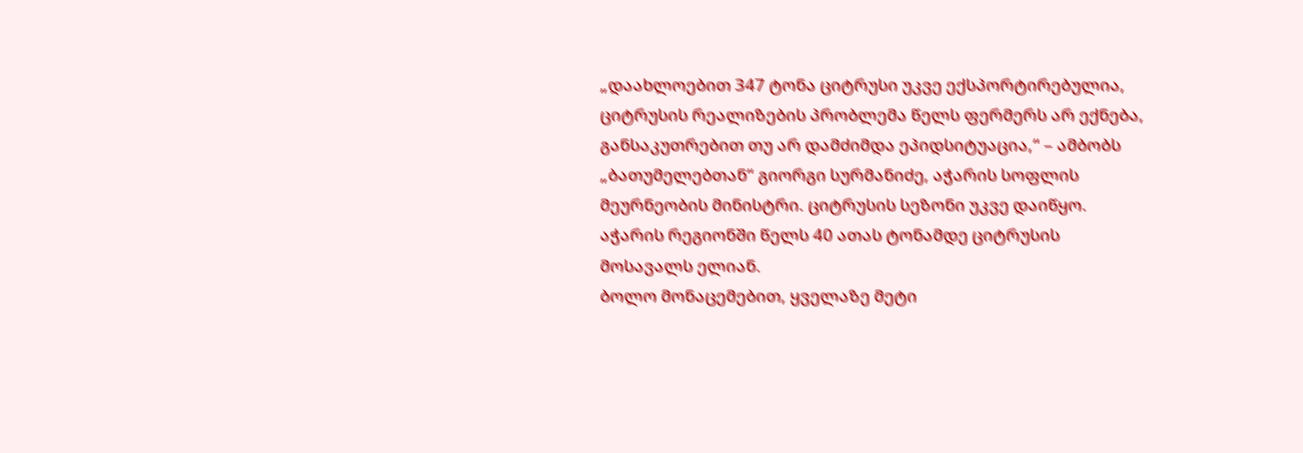„დაახლოებით 347 ტონა ციტრუსი უკვე ექსპორტირებულია, ციტრუსის რეალიზების პრობლემა წელს ფერმერს არ ექნება, განსაკუთრებით თუ არ დამძიმდა ეპიდსიტუაცია,“ – ამბობს „ბათუმელებთან“ გიორგი სურმანიძე, აჭარის სოფლის მეურნეობის მინისტრი. ციტრუსის სეზონი უკვე დაიწყო. აჭარის რეგიონში წელს 40 ათას ტონამდე ციტრუსის მოსავალს ელიან.
ბოლო მონაცემებით, ყველაზე მეტი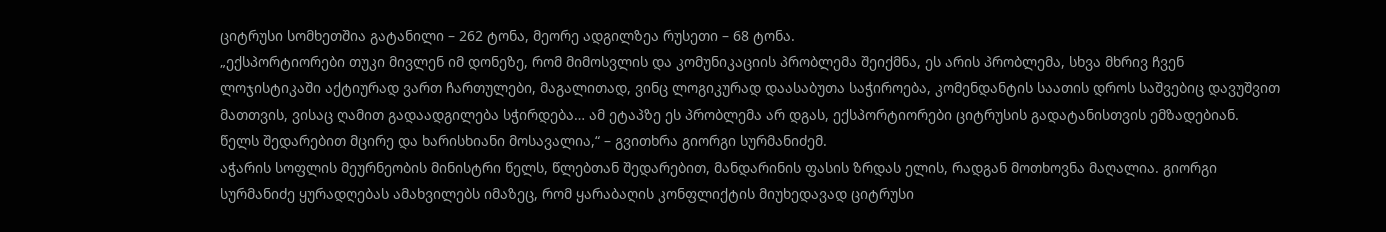ციტრუსი სომხეთშია გატანილი – 262 ტონა, მეორე ადგილზეა რუსეთი – 68 ტონა.
„ექსპორტიორები თუკი მივლენ იმ დონეზე, რომ მიმოსვლის და კომუნიკაციის პრობლემა შეიქმნა, ეს არის პრობლემა, სხვა მხრივ ჩვენ ლოჯისტიკაში აქტიურად ვართ ჩართულები, მაგალითად, ვინც ლოგიკურად დაასაბუთა საჭიროება, კომენდანტის საათის დროს საშვებიც დავუშვით მათთვის, ვისაც ღამით გადაადგილება სჭირდება… ამ ეტაპზე ეს პრობლემა არ დგას, ექსპორტიორები ციტრუსის გადატანისთვის ემზადებიან. წელს შედარებით მცირე და ხარისხიანი მოსავალია,“ – გვითხრა გიორგი სურმანიძემ.
აჭარის სოფლის მეურნეობის მინისტრი წელს, წლებთან შედარებით, მანდარინის ფასის ზრდას ელის, რადგან მოთხოვნა მაღალია. გიორგი სურმანიძე ყურადღებას ამახვილებს იმაზეც, რომ ყარაბაღის კონფლიქტის მიუხედავად ციტრუსი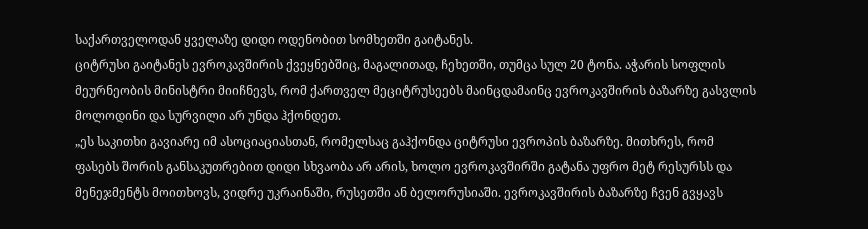საქართველოდან ყველაზე დიდი ოდენობით სომხეთში გაიტანეს.
ციტრუსი გაიტანეს ევროკავშირის ქვეყნებშიც, მაგალითად, ჩეხეთში, თუმცა სულ 20 ტონა. აჭარის სოფლის მეურნეობის მინისტრი მიიჩნევს, რომ ქართველ მეციტრუსეებს მაინცდამაინც ევროკავშირის ბაზარზე გასვლის მოლოდინი და სურვილი არ უნდა ჰქონდეთ.
„ეს საკითხი გავიარე იმ ასოციაციასთან, რომელსაც გაჰქონდა ციტრუსი ევროპის ბაზარზე. მითხრეს, რომ ფასებს შორის განსაკუთრებით დიდი სხვაობა არ არის, ხოლო ევროკავშირში გატანა უფრო მეტ რესურსს და მენეჯმენტს მოითხოვს, ვიდრე უკრაინაში, რუსეთში ან ბელორუსიაში. ევროკავშირის ბაზარზე ჩვენ გვყავს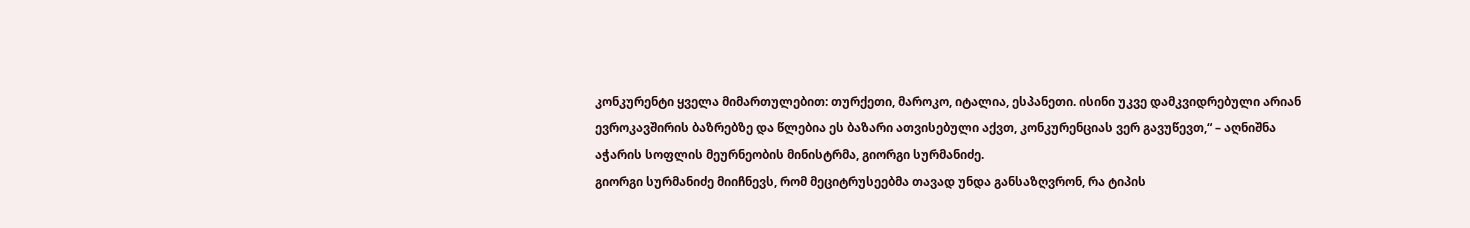კონკურენტი ყველა მიმართულებით: თურქეთი, მაროკო, იტალია, ესპანეთი. ისინი უკვე დამკვიდრებული არიან ევროკავშირის ბაზრებზე და წლებია ეს ბაზარი ათვისებული აქვთ, კონკურენციას ვერ გავუწევთ,“ – აღნიშნა აჭარის სოფლის მეურნეობის მინისტრმა, გიორგი სურმანიძე.
გიორგი სურმანიძე მიიჩნევს, რომ მეციტრუსეებმა თავად უნდა განსაზღვრონ, რა ტიპის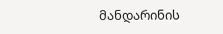მანდარინის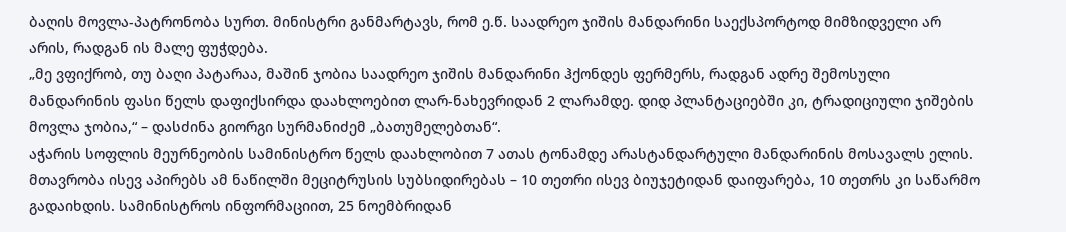ბაღის მოვლა-პატრონობა სურთ. მინისტრი განმარტავს, რომ ე.წ. საადრეო ჯიშის მანდარინი საექსპორტოდ მიმზიდველი არ არის, რადგან ის მალე ფუჭდება.
„მე ვფიქრობ, თუ ბაღი პატარაა, მაშინ ჯობია საადრეო ჯიშის მანდარინი ჰქონდეს ფერმერს, რადგან ადრე შემოსული მანდარინის ფასი წელს დაფიქსირდა დაახლოებით ლარ-ნახევრიდან 2 ლარამდე. დიდ პლანტაციებში კი, ტრადიციული ჯიშების მოვლა ჯობია,“ – დასძინა გიორგი სურმანიძემ „ბათუმელებთან“.
აჭარის სოფლის მეურნეობის სამინისტრო წელს დაახლობით 7 ათას ტონამდე არასტანდარტული მანდარინის მოსავალს ელის. მთავრობა ისევ აპირებს ამ ნაწილში მეციტრუსის სუბსიდირებას – 10 თეთრი ისევ ბიუჯეტიდან დაიფარება, 10 თეთრს კი საწარმო გადაიხდის. სამინისტროს ინფორმაციით, 25 ნოემბრიდან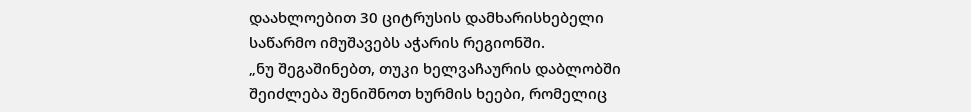დაახლოებით 30 ციტრუსის დამხარისხებელი საწარმო იმუშავებს აჭარის რეგიონში.
„ნუ შეგაშინებთ, თუკი ხელვაჩაურის დაბლობში შეიძლება შენიშნოთ ხურმის ხეები, რომელიც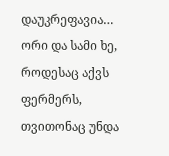დაუკრეფავია… ორი და სამი ხე, როდესაც აქვს ფერმერს, თვითონაც უნდა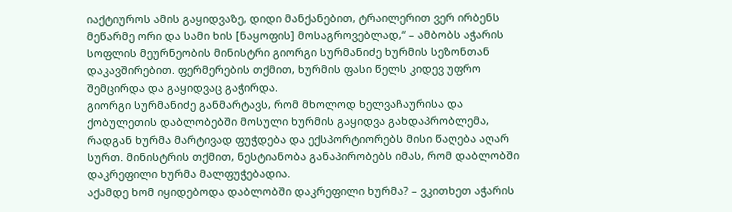იაქტიუროს ამის გაყიდვაზე, დიდი მანქანებით, ტრაილერით ვერ ირბენს მეწარმე ორი და სამი ხის [ნაყოფის] მოსაგროვებლად,“ – ამბობს აჭარის სოფლის მეურნეობის მინისტრი გიორგი სურმანიძე ხურმის სეზონთან დაკავშირებით. ფერმერების თქმით, ხურმის ფასი წელს კიდევ უფრო შემცირდა და გაყიდვაც გაჭირდა.
გიორგი სურმანიძე განმარტავს, რომ მხოლოდ ხელვაჩაურისა და ქობულეთის დაბლობებში მოსული ხურმის გაყიდვა გახდაპრობლემა, რადგან ხურმა მარტივად ფუჭდება და ექსპორტიორებს მისი წაღება აღარ სურთ. მინისტრის თქმით, ნესტიანობა განაპირობებს იმას, რომ დაბლობში დაკრეფილი ხურმა მალფუჭებადია.
აქამდე ხომ იყიდებოდა დაბლობში დაკრეფილი ხურმა? – ვკითხეთ აჭარის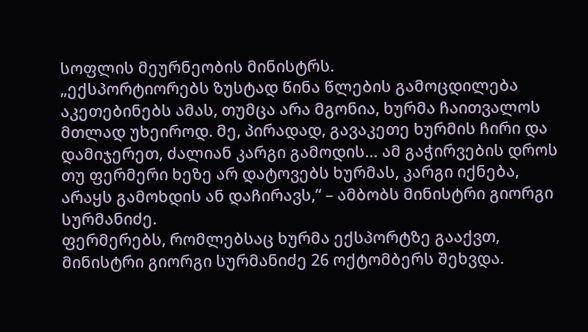სოფლის მეურნეობის მინისტრს.
„ექსპორტიორებს ზუსტად წინა წლების გამოცდილება აკეთებინებს ამას, თუმცა არა მგონია, ხურმა ჩაითვალოს მთლად უხეიროდ. მე, პირადად, გავაკეთე ხურმის ჩირი და დამიჯერეთ, ძალიან კარგი გამოდის… ამ გაჭირვების დროს თუ ფერმერი ხეზე არ დატოვებს ხურმას, კარგი იქნება, არაყს გამოხდის ან დაჩირავს,“ – ამბობს მინისტრი გიორგი სურმანიძე.
ფერმერებს, რომლებსაც ხურმა ექსპორტზე გააქვთ, მინისტრი გიორგი სურმანიძე 26 ოქტომბერს შეხვდა.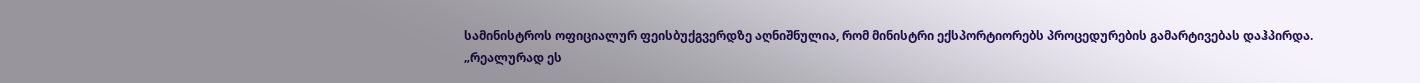სამინისტროს ოფიციალურ ფეისბუქგვერდზე აღნიშნულია, რომ მინისტრი ექსპორტიორებს პროცედურების გამარტივებას დაჰპირდა.
„რეალურად ეს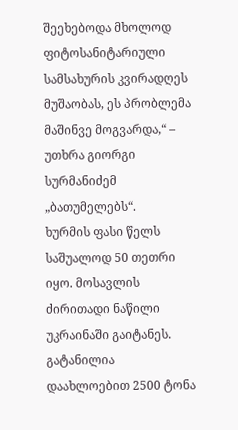შეეხებოდა მხოლოდ ფიტოსანიტარიული სამსახურის კვირადღეს მუშაობას, ეს პრობლემა მაშინვე მოგვარდა,“ – უთხრა გიორგი სურმანიძემ „ბათუმელებს“.
ხურმის ფასი წელს საშუალოდ 50 თეთრი იყო. მოსავლის ძირითადი ნაწილი უკრაინაში გაიტანეს. გატანილია დაახლოებით 2500 ტონა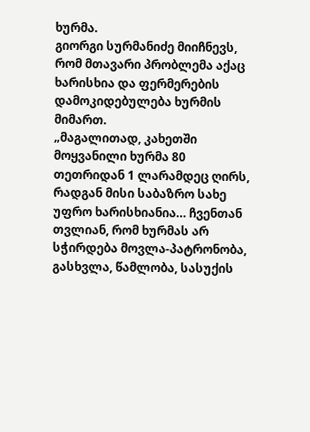ხურმა.
გიორგი სურმანიძე მიიჩნევს, რომ მთავარი პრობლემა აქაც ხარისხია და ფერმერების დამოკიდებულება ხურმის მიმართ.
„მაგალითად, კახეთში მოყვანილი ხურმა 80 თეთრიდან 1 ლარამდეც ღირს, რადგან მისი საბაზრო სახე უფრო ხარისხიანია… ჩვენთან თვლიან, რომ ხურმას არ სჭირდება მოვლა-პატრონობა, გასხვლა, წამლობა, სასუქის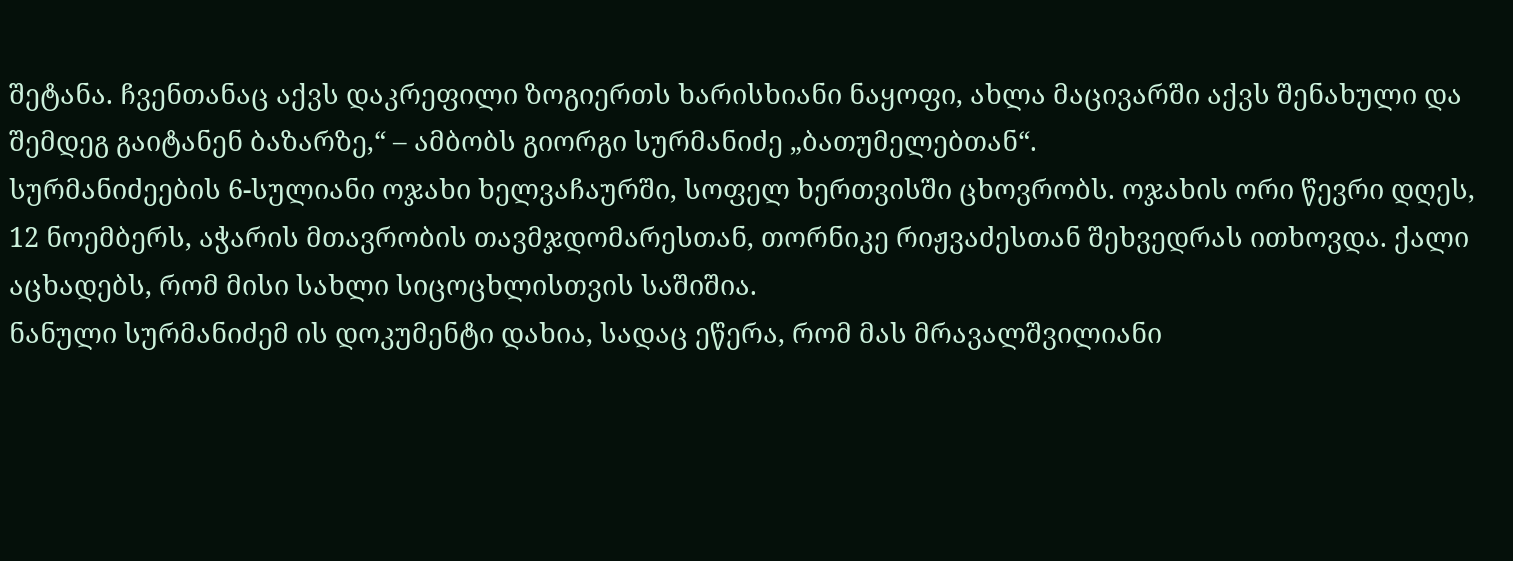შეტანა. ჩვენთანაც აქვს დაკრეფილი ზოგიერთს ხარისხიანი ნაყოფი, ახლა მაცივარში აქვს შენახული და შემდეგ გაიტანენ ბაზარზე,“ – ამბობს გიორგი სურმანიძე „ბათუმელებთან“.
სურმანიძეების 6-სულიანი ოჯახი ხელვაჩაურში, სოფელ ხერთვისში ცხოვრობს. ოჯახის ორი წევრი დღეს, 12 ნოემბერს, აჭარის მთავრობის თავმჯდომარესთან, თორნიკე რიჟვაძესთან შეხვედრას ითხოვდა. ქალი აცხადებს, რომ მისი სახლი სიცოცხლისთვის საშიშია.
ნანული სურმანიძემ ის დოკუმენტი დახია, სადაც ეწერა, რომ მას მრავალშვილიანი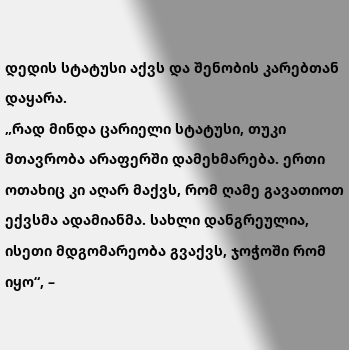დედის სტატუსი აქვს და შენობის კარებთან დაყარა.
„რად მინდა ცარიელი სტატუსი, თუკი მთავრობა არაფერში დამეხმარება. ერთი ოთახიც კი აღარ მაქვს, რომ ღამე გავათიოთ ექვსმა ადამიანმა. სახლი დანგრეულია, ისეთი მდგომარეობა გვაქვს, ჯოჭოში რომ იყო“, –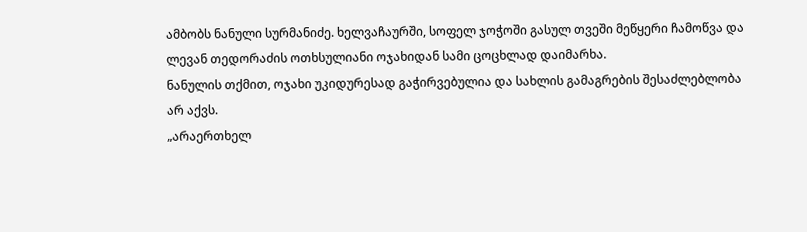ამბობს ნანული სურმანიძე. ხელვაჩაურში, სოფელ ჯოჭოში გასულ თვეში მეწყერი ჩამოწვა და ლევან თედორაძის ოთხსულიანი ოჯახიდან სამი ცოცხლად დაიმარხა.
ნანულის თქმით, ოჯახი უკიდურესად გაჭირვებულია და სახლის გამაგრების შესაძლებლობა არ აქვს.
„არაერთხელ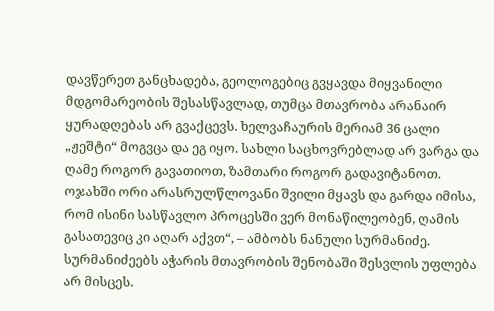დავწერეთ განცხადება, გეოლოგებიც გვყავდა მიყვანილი მდგომარეობის შესასწავლად, თუმცა მთავრობა არანაირ ყურადღებას არ გვაქცევს. ხელვაჩაურის მერიამ 36 ცალი „ჟეშტი“ მოგვცა და ეგ იყო. სახლი საცხოვრებლად არ ვარგა და ღამე როგორ გავათიოთ, ზამთარი როგორ გადავიტანოთ.
ოჯახში ორი არასრულწლოვანი შვილი მყავს და გარდა იმისა, რომ ისინი სასწავლო პროცესში ვერ მონაწილეობენ, ღამის გასათევიც კი აღარ აქვთ“, – ამბობს ნანული სურმანიძე.
სურმანიძეებს აჭარის მთავრობის შენობაში შესვლის უფლება არ მისცეს.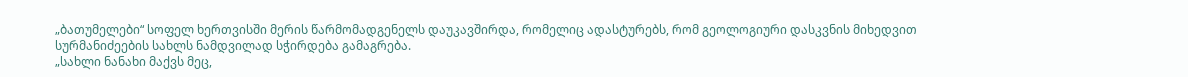„ბათუმელები“ სოფელ ხერთვისში მერის წარმომადგენელს დაუკავშირდა, რომელიც ადასტურებს, რომ გეოლოგიური დასკვნის მიხედვით სურმანიძეების სახლს ნამდვილად სჭირდება გამაგრება.
„სახლი ნანახი მაქვს მეც,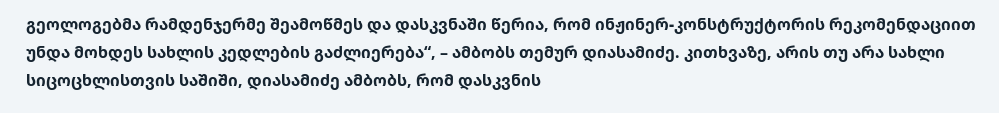გეოლოგებმა რამდენჯერმე შეამოწმეს და დასკვნაში წერია, რომ ინჟინერ-კონსტრუქტორის რეკომენდაციით უნდა მოხდეს სახლის კედლების გაძლიერება“, – ამბობს თემურ დიასამიძე. კითხვაზე, არის თუ არა სახლი სიცოცხლისთვის საშიში, დიასამიძე ამბობს, რომ დასკვნის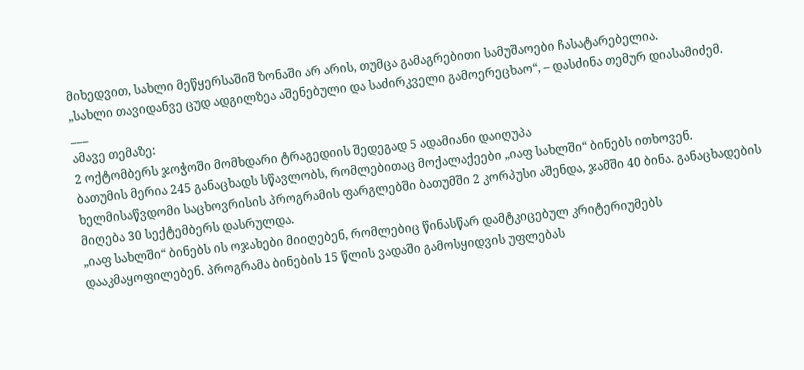მიხედვით, სახლი მეწყერსაშიშ ზონაში არ არის, თუმცა გამაგრებითი სამუშაოები ჩასატარებელია.
„სახლი თავიდანვე ცუდ ადგილზეა აშენებული და საძირკველი გამოერეცხაო“, – დასძინა თემურ დიასამიძემ.
___
ამავე თემაზე:
2 ოქტომბერს ჯოჭოში მომხდარი ტრაგედიის შედეგად 5 ადამიანი დაიღუპა
ბათუმის მერია 245 განაცხადს სწავლობს, რომლებითაც მოქალაქეები „იაფ სახლში“ ბინებს ითხოვენ. ხელმისაწვდომი საცხოვრისის პროგრამის ფარგლებში ბათუმში 2 კორპუსი აშენდა, ჯამში 40 ბინა. განაცხადების მიღება 30 სექტემბერს დასრულდა.
„იაფ სახლში“ ბინებს ის ოჯახები მიიღებენ, რომლებიც წინასწარ დამტკიცებულ კრიტერიუმებს დააკმაყოფილებენ. პროგრამა ბინების 15 წლის ვადაში გამოსყიდვის უფლებას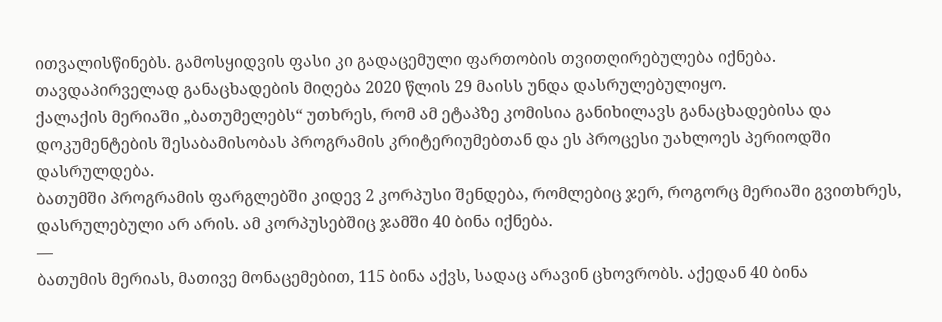ითვალისწინებს. გამოსყიდვის ფასი კი გადაცემული ფართობის თვითღირებულება იქნება.
თავდაპირველად განაცხადების მიღება 2020 წლის 29 მაისს უნდა დასრულებულიყო.
ქალაქის მერიაში „ბათუმელებს“ უთხრეს, რომ ამ ეტაპზე კომისია განიხილავს განაცხადებისა და დოკუმენტების შესაბამისობას პროგრამის კრიტერიუმებთან და ეს პროცესი უახლოეს პერიოდში დასრულდება.
ბათუმში პროგრამის ფარგლებში კიდევ 2 კორპუსი შენდება, რომლებიც ჯერ, როგორც მერიაში გვითხრეს, დასრულებული არ არის. ამ კორპუსებშიც ჯამში 40 ბინა იქნება.
—
ბათუმის მერიას, მათივე მონაცემებით, 115 ბინა აქვს, სადაც არავინ ცხოვრობს. აქედან 40 ბინა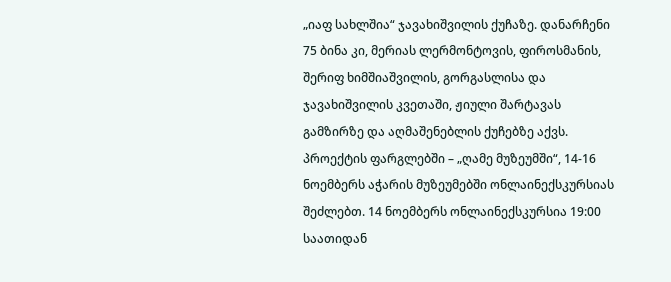„იაფ სახლშია“ ჯავახიშვილის ქუჩაზე. დანარჩენი 75 ბინა კი, მერიას ლერმონტოვის, ფიროსმანის, შერიფ ხიმშიაშვილის, გორგასლისა და ჯავახიშვილის კვეთაში, ჟიული შარტავას გამზირზე და აღმაშენებლის ქუჩებზე აქვს.
პროექტის ფარგლებში – „ღამე მუზეუმში“, 14-16 ნოემბერს აჭარის მუზეუმებში ონლაინექსკურსიას შეძლებთ. 14 ნოემბერს ონლაინექსკურსია 19:00 საათიდან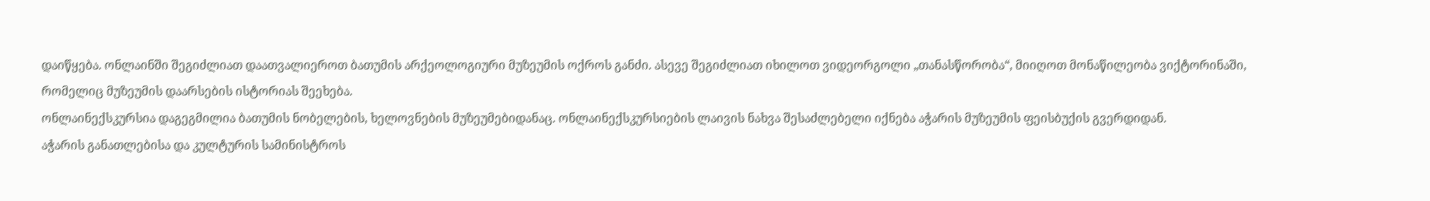დაიწყება. ონლაინში შეგიძლიათ დაათვალიეროთ ბათუმის არქეოლოგიური მუზეუმის ოქროს განძი. ასევე შეგიძლიათ იხილოთ ვიდეორგოლი „თანასწორობა“, მიიღოთ მონაწილეობა ვიქტორინაში, რომელიც მუზეუმის დაარსების ისტორიას შეეხება.
ონლაინექსკურსია დაგეგმილია ბათუმის ნობელების, ხელოვნების მუზეუმებიდანაც. ონლაინექსკურსიების ლაივის ნახვა შესაძლებელი იქნება აჭარის მუზეუმის ფეისბუქის გვერდიდან.
აჭარის განათლებისა და კულტურის სამინისტროს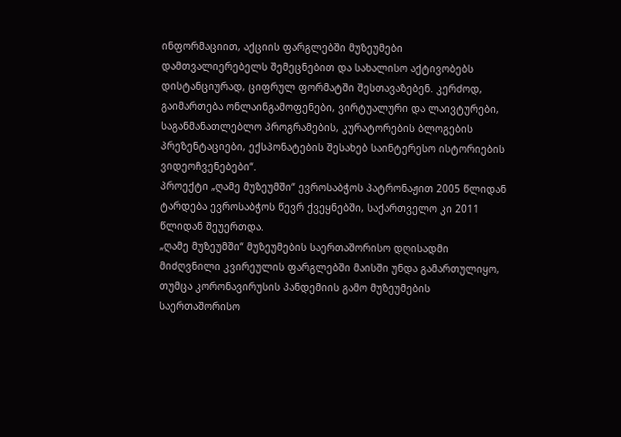ინფორმაციით, აქციის ფარგლებში მუზეუმები დამთვალიერებელს შემეცნებით და სახალისო აქტივობებს დისტანციურად, ციფრულ ფორმატში შესთავაზებენ. კერძოდ, გაიმართება ონლაინგამოფენები, ვირტუალური და ლაივტურები, საგანმანათლებლო პროგრამების, კურატორების ბლოგების პრეზენტაციები, ექსპონატების შესახებ საინტერესო ისტორიების ვიდეოჩვენებები“.
პროექტი „ღამე მუზეუმში“ ევროსაბჭოს პატრონაჟით 2005 წლიდან ტარდება ევროსაბჭოს წევრ ქვეყნებში, საქართველო კი 2011 წლიდან შეუერთდა.
„ღამე მუზეუმში“ მუზეუმების საერთაშორისო დღისადმი მიძღვნილი კვირეულის ფარგლებში მაისში უნდა გამართულიყო, თუმცა კორონავირუსის პანდემიის გამო მუზეუმების საერთაშორისო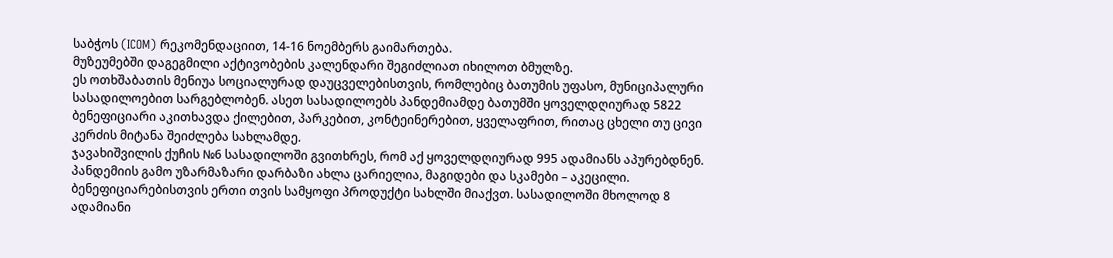საბჭოს (ICOM) რეკომენდაციით, 14-16 ნოემბერს გაიმართება.
მუზეუმებში დაგეგმილი აქტივობების კალენდარი შეგიძლიათ იხილოთ ბმულზე.
ეს ოთხშაბათის მენიუა სოციალურად დაუცველებისთვის, რომლებიც ბათუმის უფასო, მუნიციპალური სასადილოებით სარგებლობენ. ასეთ სასადილოებს პანდემიამდე ბათუმში ყოველდღიურად 5822 ბენეფიციარი აკითხავდა ქილებით, პარკებით, კონტეინერებით, ყველაფრით, რითაც ცხელი თუ ცივი კერძის მიტანა შეიძლება სახლამდე.
ჯავახიშვილის ქუჩის №6 სასადილოში გვითხრეს, რომ აქ ყოველდღიურად 995 ადამიანს აპურებდნენ.
პანდემიის გამო უზარმაზარი დარბაზი ახლა ცარიელია, მაგიდები და სკამები – აკეცილი. ბენეფიციარებისთვის ერთი თვის სამყოფი პროდუქტი სახლში მიაქვთ. სასადილოში მხოლოდ 8 ადამიანი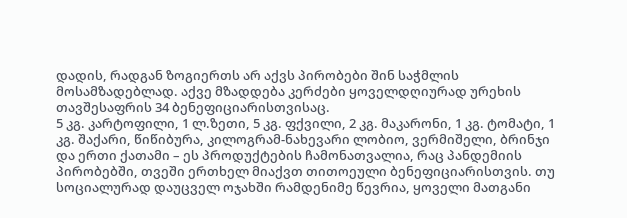დადის, რადგან ზოგიერთს არ აქვს პირობები შინ საჭმლის მოსამზადებლად. აქვე მზადდება კერძები ყოველდღიურად ურეხის თავშესაფრის 34 ბენეფიციარისთვისაც.
5 კგ. კარტოფილი, 1 ლ.ზეთი, 5 კგ. ფქვილი, 2 კგ. მაკარონი, 1 კგ. ტომატი, 1 კგ. შაქარი, წიწიბურა, კილოგრამ-ნახევარი ლობიო, ვერმიშელი, ბრინჯი და ერთი ქათამი – ეს პროდუქტების ჩამონათვალია, რაც პანდემიის პირობებში, თვეში ერთხელ მიაქვთ თითოეული ბენეფიციარისთვის. თუ სოციალურად დაუცველ ოჯახში რამდენიმე წევრია, ყოველი მათგანი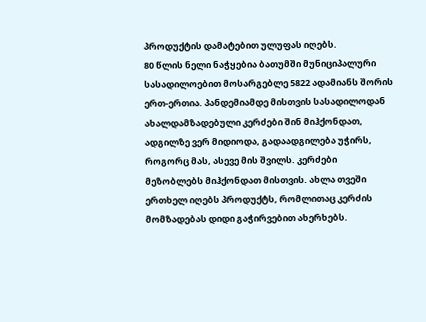პროდუქტის დამატებით ულუფას იღებს.
80 წლის ნელი ნაჭყებია ბათუმში მუნიციპალური სასადილოებით მოსარგებლე 5822 ადამიანს შორის ერთ-ერთია. პანდემიამდე მისთვის სასადილოდან ახალდამზადებული კერძები შინ მიჰქონდათ, ადგილზე ვერ მიდიოდა, გადაადგილება უჭირს, როგორც მას, ასევე მის შვილს. კერძები მეზობლებს მიჰქონდათ მისთვის. ახლა თვეში ერთხელ იღებს პროდუქტს, რომლითაც კერძის მომზადებას დიდი გაჭირვებით ახერხებს.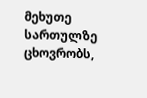მეხუთე სართულზე ცხოვრობს,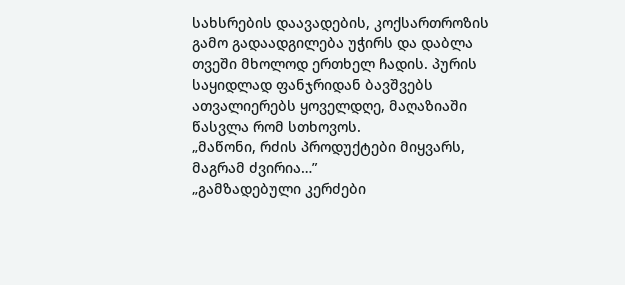სახსრების დაავადების, კოქსართროზის გამო გადაადგილება უჭირს და დაბლა თვეში მხოლოდ ერთხელ ჩადის. პურის საყიდლად ფანჯრიდან ბავშვებს ათვალიერებს ყოველდღე, მაღაზიაში წასვლა რომ სთხოვოს.
„მაწონი, რძის პროდუქტები მიყვარს, მაგრამ ძვირია…”
„გამზადებული კერძები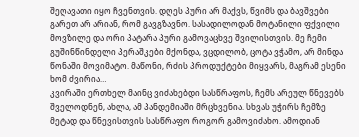შეღავათი იყო ჩვენთვის. დღეს პური არ მაქვს, წვიმს და ბავშვები გარეთ არ არიან, რომ გავგზავნო. სასადილოდან მოტანილი ფქვილი მოვზილე და ორი პატარა პური გამოვაცხვე შვილისთვის. მე ჩემი გუშინწინდელი პერაშკები მქონდა, ვცდილობ, ცოტა ვჭამო, არ მინდა წონაში მოვიმატო. მაწონი, რძის პროდუქტები მიყვარს, მაგრამ ესენი ხომ ძვირია…
კვირაში ერთხელ მაინც ვიძახებდი სასწრაფოს, ჩემს არეულ წნევებს შველოდნენ, ახლა, ამ პანდემიაში მრცხვენია. სხვას უჭირს ჩემზე მეტად და წნევისთვის სასწრაფო როგორ გამოვიძახო. ამოდიან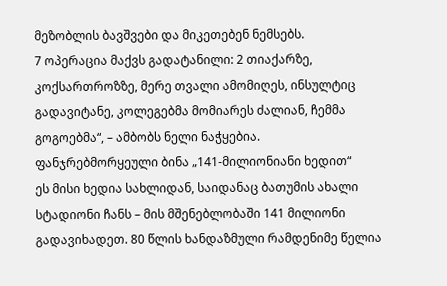მეზობლის ბავშვები და მიკეთებენ ნემსებს.
7 ოპერაცია მაქვს გადატანილი: 2 თიაქარზე, კოქსართროზზე, მერე თვალი ამომიღეს, ინსულტიც გადავიტანე, კოლეგებმა მომიარეს ძალიან, ჩემმა გოგოებმა“, – ამბობს ნელი ნაჭყებია.
ფანჯრებმორყეული ბინა „141-მილიონიანი ხედით“
ეს მისი ხედია სახლიდან, საიდანაც ბათუმის ახალი სტადიონი ჩანს – მის მშენებლობაში 141 მილიონი გადავიხადეთ. 80 წლის ხანდაზმული რამდენიმე წელია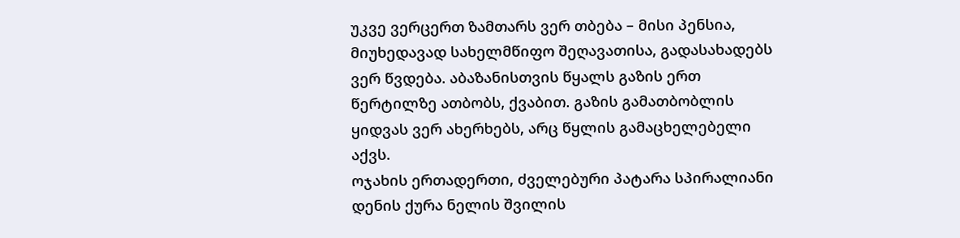უკვე ვერცერთ ზამთარს ვერ თბება – მისი პენსია, მიუხედავად სახელმწიფო შეღავათისა, გადასახადებს ვერ წვდება. აბაზანისთვის წყალს გაზის ერთ წერტილზე ათბობს, ქვაბით. გაზის გამათბობლის ყიდვას ვერ ახერხებს, არც წყლის გამაცხელებელი აქვს.
ოჯახის ერთადერთი, ძველებური პატარა სპირალიანი დენის ქურა ნელის შვილის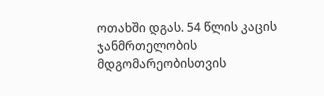ოთახში დგას. 54 წლის კაცის ჯანმრთელობის მდგომარეობისთვის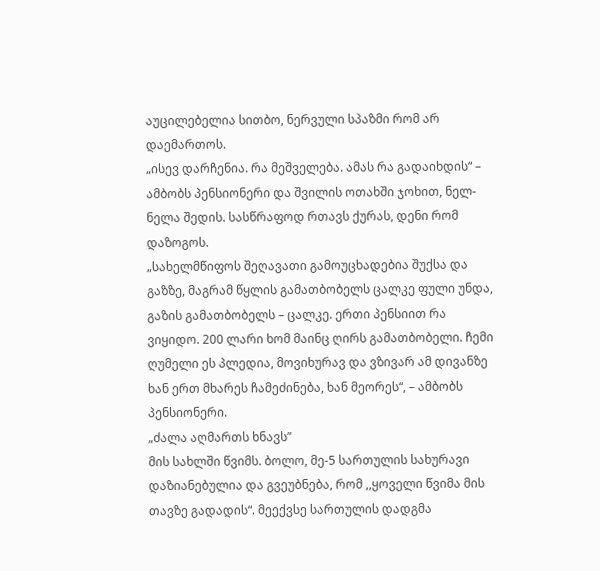აუცილებელია სითბო, ნერვული სპაზმი რომ არ დაემართოს.
„ისევ დარჩენია. რა მეშველება. ამას რა გადაიხდის“ – ამბობს პენსიონერი და შვილის ოთახში ჯოხით, ნელ-ნელა შედის. სასწრაფოდ რთავს ქურას, დენი რომ დაზოგოს.
„სახელმწიფოს შეღავათი გამოუცხადებია შუქსა და გაზზე, მაგრამ წყლის გამათბობელს ცალკე ფული უნდა, გაზის გამათბობელს – ცალკე. ერთი პენსიით რა ვიყიდო. 200 ლარი ხომ მაინც ღირს გამათბობელი. ჩემი ღუმელი ეს პლედია, მოვიხურავ და ვზივარ ამ დივანზე ხან ერთ მხარეს ჩამეძინება, ხან მეორეს“, – ამბობს პენსიონერი.
„ძალა აღმართს ხნავს”
მის სახლში წვიმს. ბოლო, მე-5 სართულის სახურავი დაზიანებულია და გვეუბნება, რომ ,,ყოველი წვიმა მის თავზე გადადის“. მეექვსე სართულის დადგმა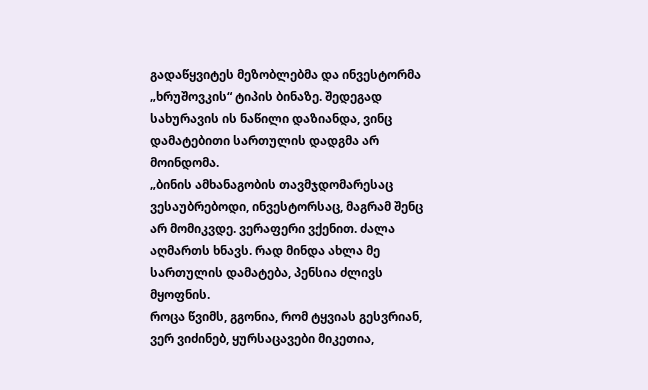გადაწყვიტეს მეზობლებმა და ინვესტორმა „ხრუშოვკის“ ტიპის ბინაზე. შედეგად სახურავის ის ნაწილი დაზიანდა, ვინც დამატებითი სართულის დადგმა არ მოინდომა.
„ბინის ამხანაგობის თავმჯდომარესაც ვესაუბრებოდი, ინვესტორსაც, მაგრამ შენც არ მომიკვდე. ვერაფერი ვქენით. ძალა აღმართს ხნავს. რად მინდა ახლა მე სართულის დამატება, პენსია ძლივს მყოფნის.
როცა წვიმს, გგონია, რომ ტყვიას გესვრიან, ვერ ვიძინებ, ყურსაცავები მიკეთია,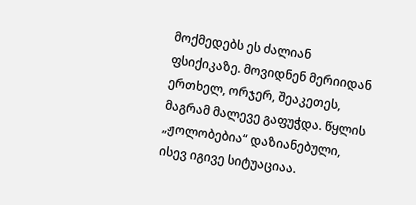მოქმედებს ეს ძალიან ფსიქიკაზე. მოვიდნენ მერიიდან ერთხელ, ორჯერ, შეაკეთეს, მაგრამ მალევე გაფუჭდა. წყლის „ჟოლობებია“ დაზიანებული, ისევ იგივე სიტუაციაა.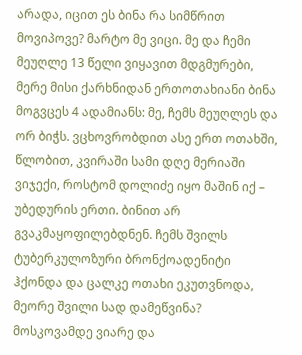არადა, იცით ეს ბინა რა სიმწრით მოვიპოვე? მარტო მე ვიცი. მე და ჩემი მეუღლე 13 წელი ვიყავით მდგმურები, მერე მისი ქარხნიდან ერთოთახიანი ბინა მოგვცეს 4 ადამიანს: მე, ჩემს მეუღლეს და ორ ბიჭს. ვცხოვრობდით ასე ერთ ოთახში, წლობით, კვირაში სამი დღე მერიაში ვიჯექი, როსტომ დოლიძე იყო მაშინ იქ – უბედურის ერთი. ბინით არ გვაკმაყოფილებდნენ. ჩემს შვილს ტუბერკულოზური ბრონქოადენიტი ჰქონდა და ცალკე ოთახი ეკუთვნოდა, მეორე შვილი სად დამეწვინა? მოსკოვამდე ვიარე და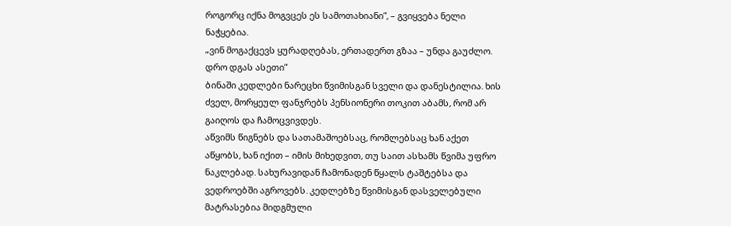როგორც იქნა მოგვცეს ეს სამოთახიანი“, – გვიყვება ნელი ნაჭყებია.
„ვინ მოგაქცევს ყურადღებას, ერთადერთ გზაა – უნდა გაუძლო. დრო დგას ასეთი“
ბინაში კედლები ნარეცხი წვიმისგან სველი და დანესტილია. ხის ძველ, მორყეულ ფანჯრებს პენსიონერი თოკით აბამს, რომ არ გაიღოს და ჩამოცვივდეს.
აწვიმს წიგნებს და სათამაშოებსაც, რომლებსაც ხან აქეთ აწყობს, ხან იქით – იმის მიხედვით, თუ საით ასხამს წვიმა უფრო ნაკლებად. სახურავიდან ჩამონადენ წყალს ტაშტებსა და ვედროებში აგროვებს. კედლებზე წვიმისგან დასველებული მატრასებია მიდგმული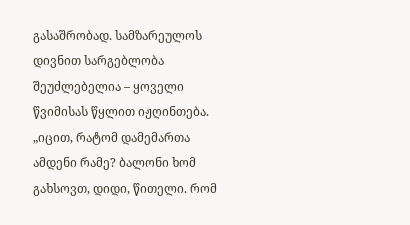გასაშრობად. სამზარეულოს დივნით სარგებლობა შეუძლებელია – ყოველი წვიმისას წყლით იჟღინთება.
„იცით, რატომ დამემართა ამდენი რამე? ბალონი ხომ გახსოვთ, დიდი, წითელი. რომ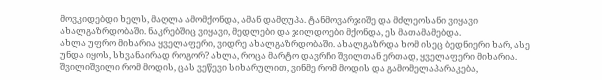მოვკიდებდი ხელს, მაღლა ამომქონდა, ამან დამღუპა. ტანმოვარჯიშე და მძლეოსანი ვიყავი ახალგაზრდობაში. ნაკრებშიც ვიყავი, მედლები და ჯილდოები მქონდა, ეს მათამამებდა.
ახლა უფრო მიხარია ყველაფერი, ვიდრე ახალგაზრდობაში. ახალგაზრდა ხომ ისეც ბედნიერი ხარ, ასე უნდა იყოს, სხვანაირად როგორ? ახლა, როცა მარტო დავრჩი შვილთან ერთად, ყველაფერი მიხარია. შვილიშვილი რომ მოდის, ცას ვეწევი სიხარულით, ვინმე რომ მოდის და გამომელაპარაკება,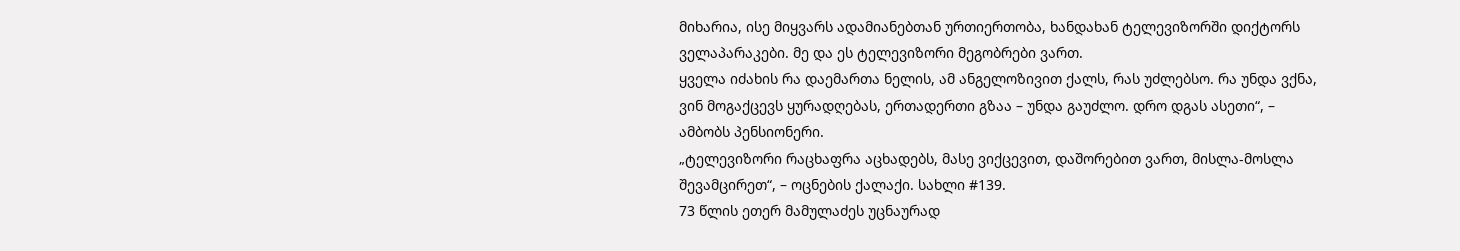მიხარია, ისე მიყვარს ადამიანებთან ურთიერთობა, ხანდახან ტელევიზორში დიქტორს ველაპარაკები. მე და ეს ტელევიზორი მეგობრები ვართ.
ყველა იძახის რა დაემართა ნელის, ამ ანგელოზივით ქალს, რას უძლებსო. რა უნდა ვქნა, ვინ მოგაქცევს ყურადღებას, ერთადერთი გზაა – უნდა გაუძლო. დრო დგას ასეთი“, – ამბობს პენსიონერი.
„ტელევიზორი რაცხაფრა აცხადებს, მასე ვიქცევით, დაშორებით ვართ, მისლა-მოსლა შევამცირეთ“, – ოცნების ქალაქი. სახლი #139.
73 წლის ეთერ მამულაძეს უცნაურად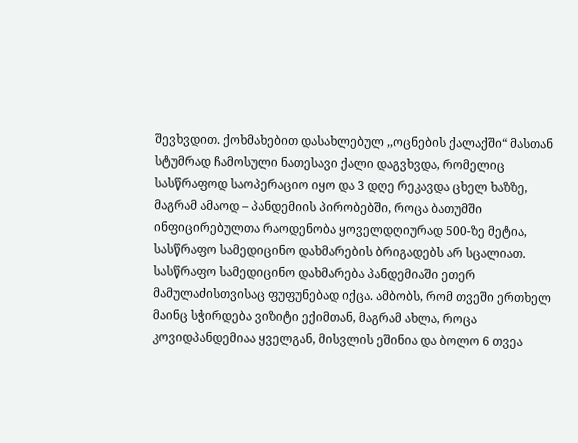შევხვდით. ქოხმახებით დასახლებულ ,,ოცნების ქალაქში“ მასთან სტუმრად ჩამოსული ნათესავი ქალი დაგვხვდა, რომელიც სასწრაფოდ საოპერაციო იყო და 3 დღე რეკავდა ცხელ ხაზზე, მაგრამ ამაოდ – პანდემიის პირობებში, როცა ბათუმში ინფიცირებულთა რაოდენობა ყოველდღიურად 500-ზე მეტია, სასწრაფო სამედიცინო დახმარების ბრიგადებს არ სცალიათ.
სასწრაფო სამედიცინო დახმარება პანდემიაში ეთერ მამულაძისთვისაც ფუფუნებად იქცა. ამბობს, რომ თვეში ერთხელ მაინც სჭირდება ვიზიტი ექიმთან, მაგრამ ახლა, როცა კოვიდპანდემიაა ყველგან, მისვლის ეშინია და ბოლო 6 თვეა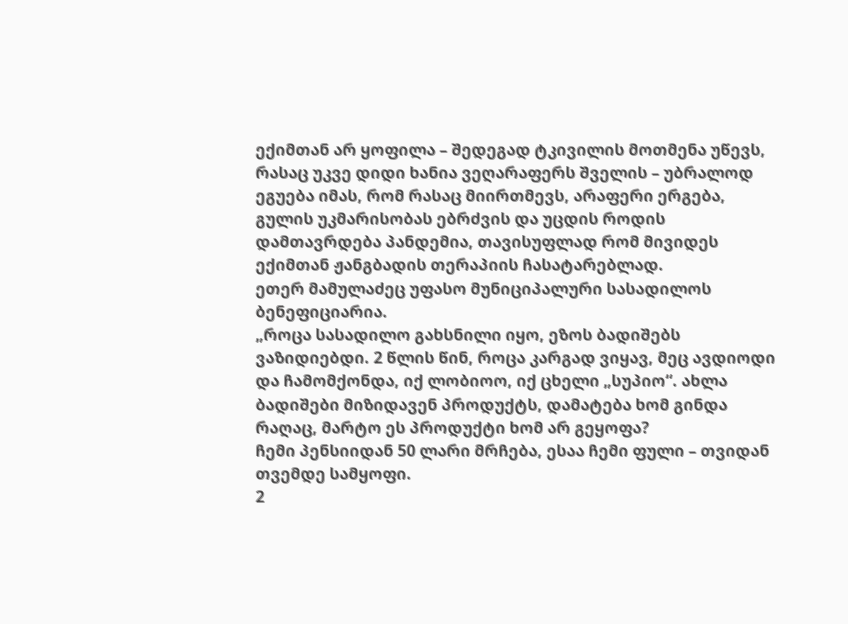ექიმთან არ ყოფილა – შედეგად ტკივილის მოთმენა უწევს, რასაც უკვე დიდი ხანია ვეღარაფერს შველის – უბრალოდ ეგუება იმას, რომ რასაც მიირთმევს, არაფერი ერგება, გულის უკმარისობას ებრძვის და უცდის როდის დამთავრდება პანდემია, თავისუფლად რომ მივიდეს ექიმთან ჟანგბადის თერაპიის ჩასატარებლად.
ეთერ მამულაძეც უფასო მუნიციპალური სასადილოს ბენეფიციარია.
„როცა სასადილო გახსნილი იყო, ეზოს ბადიშებს ვაზიდიებდი. 2 წლის წინ, როცა კარგად ვიყავ, მეც ავდიოდი და ჩამომქონდა, იქ ლობიოო, იქ ცხელი „სუპიო“. ახლა ბადიშები მიზიდავენ პროდუქტს, დამატება ხომ გინდა რაღაც, მარტო ეს პროდუქტი ხომ არ გეყოფა?
ჩემი პენსიიდან 50 ლარი მრჩება, ესაა ჩემი ფული – თვიდან თვემდე სამყოფი.
2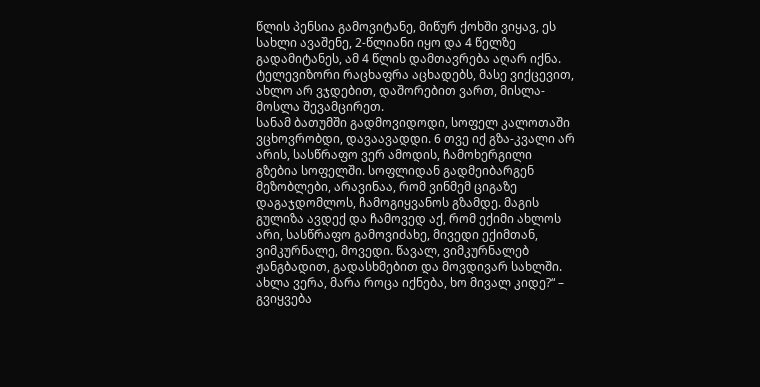წლის პენსია გამოვიტანე, მიწურ ქოხში ვიყავ, ეს სახლი ავაშენე, 2-წლიანი იყო და 4 წელზე გადამიტანეს, ამ 4 წლის დამთავრება აღარ იქნა.
ტელევიზორი რაცხაფრა აცხადებს, მასე ვიქცევით, ახლო არ ვჯდებით, დაშორებით ვართ, მისლა-მოსლა შევამცირეთ.
სანამ ბათუმში გადმოვიდოდი, სოფელ კალოთაში ვცხოვრობდი, დავაავადდი. 6 თვე იქ გზა-კვალი არ არის, სასწრაფო ვერ ამოდის, ჩამოხერგილი გზებია სოფელში. სოფლიდან გადმეიბარგენ მეზობლები, არავინაა, რომ ვინმემ ციგაზე დაგაჯდომლოს, ჩამოგიყვანოს გზამდე. მაგის გულიზა ავდექ და ჩამოვედ აქ, რომ ექიმი ახლოს არი, სასწრაფო გამოვიძახე, მივედი ექიმთან, ვიმკურნალე, მოვედი. წავალ, ვიმკურნალებ ჟანგბადით, გადასხმებით და მოვდივარ სახლში. ახლა ვერა, მარა როცა იქნება, ხო მივალ კიდე?“ – გვიყვება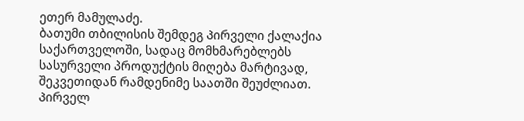ეთერ მამულაძე.
ბათუმი თბილისის შემდეგ Პირველი ქალაქია საქართველოში, სადაც მომხმარებლებს სასურველი პროდუქტის მიღება მარტივად, შეკვეთიდან რამდენიმე საათში შეუძლიათ. Პირველ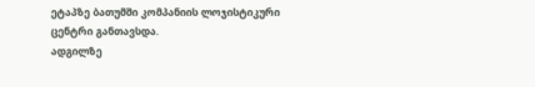ეტაპზე ბათუმში კომპანიის ლოჯისტიკური ცენტრი განთავსდა.
ადგილზე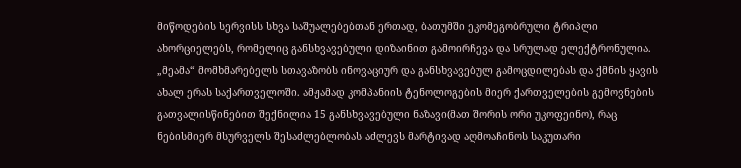მიწოდების სერვისს სხვა საშუალებებთან ერთად, ბათუმში ეკომეგობრული ტრიპლი ახორციელებს, რომელიც განსხვავებული დიზაინით გამოირჩევა და სრულად ელექტრონულია.
„მეამა“ მომხმარებელს სთავაზობს ინოვაციურ და განსხვავებულ გამოცდილებას და ქმნის ყავის ახალ ერას საქართველოში. ამჟამად კომპანიის ტენოლოგების მიერ ქართველების გემოვნების გათვალისწინებით შექნილია 15 განსხვავებული ნაზავი(მათ შორის ორი უკოფეინო), რაც ნებისმიერ მსურველს შესაძლებლობას აძლევს მარტივად აღმოაჩინოს საკუთარი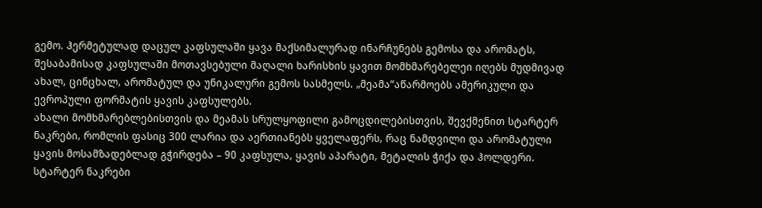გემო. Ჰერმეტულად დაცულ კაფსულაში ყავა მაქსიმალურად ინარჩუნებს გემოსა და არომატს, შესაბამისად კაფსულაში მოთავსებული მაღალი ხარისხის ყავით მომხმარებელეი იღებს მუდმივად ახალ, ცინცხალ, არომატულ და უნიკალური გემოს სასმელს. „მეამა“აწარმოებს ამერიკული და ევროპული ფორმატის ყავის კაფსულებს.
ახალი მომხმარებლებისთვის და მეამას სრულყოფილი გამოცდილებისთვის, შევქმენით სტარტერ ნაკრები, რომლის ფასიც 300 ლარია და აერთიანებს ყველაფერს, რაც ნამდვილი და არომატული ყავის მოსამზადებლად გჭირდება – 90 კაფსულა, ყავის აპარატი, მეტალის ჭიქა და ჰოლდერი. სტარტერ ნაკრები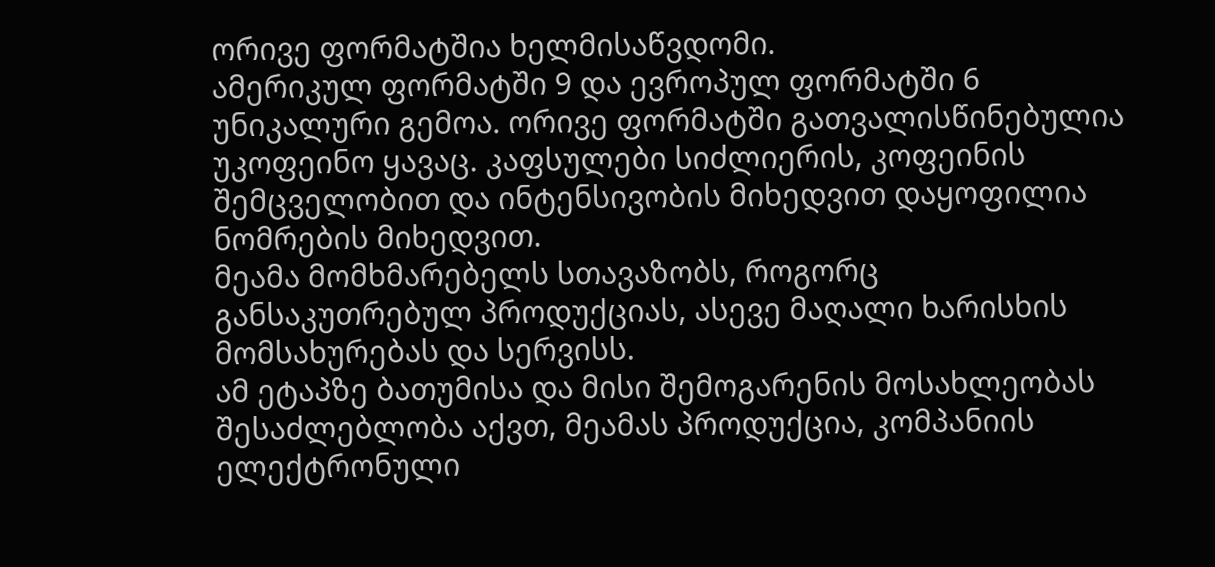ორივე ფორმატშია ხელმისაწვდომი.
ამერიკულ ფორმატში 9 და ევროპულ ფორმატში 6 უნიკალური გემოა. ორივე ფორმატში გათვალისწინებულია უკოფეინო ყავაც. კაფსულები სიძლიერის, კოფეინის შემცველობით და ინტენსივობის მიხედვით დაყოფილია ნომრების მიხედვით.
მეამა მომხმარებელს სთავაზობს, როგორც განსაკუთრებულ პროდუქციას, ასევე მაღალი ხარისხის მომსახურებას და სერვისს.
ამ ეტაპზე ბათუმისა და მისი შემოგარენის მოსახლეობას შესაძლებლობა აქვთ, მეამას პროდუქცია, კომპანიის ელექტრონული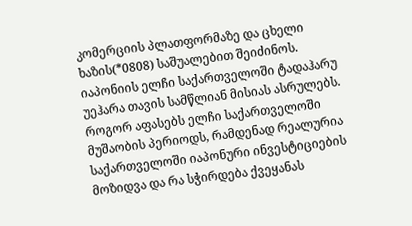კომერციის პლათფორმაზე და ცხელი ხაზის(*0808) საშუალებით შეიძინოს.
იაპონიის ელჩი საქართველოში ტადაჰარუ უეჰარა თავის სამწლიან მისიას ასრულებს. როგორ აფასებს ელჩი საქართველოში მუშაობის პერიოდს, რამდენად რეალურია საქართველოში იაპონური ინვესტიციების მოზიდვა და რა სჭირდება ქვეყანას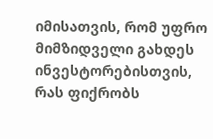იმისათვის, რომ უფრო მიმზიდველი გახდეს ინვესტორებისთვის, რას ფიქრობს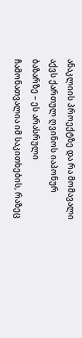ანაკლიის პროექტზე და რა მომავალი აქვს ქართულ ღვინოს იაპონურ ბაზარზე – ეს არასრული ჩამონათვალია იმ საკითხების, რაზეც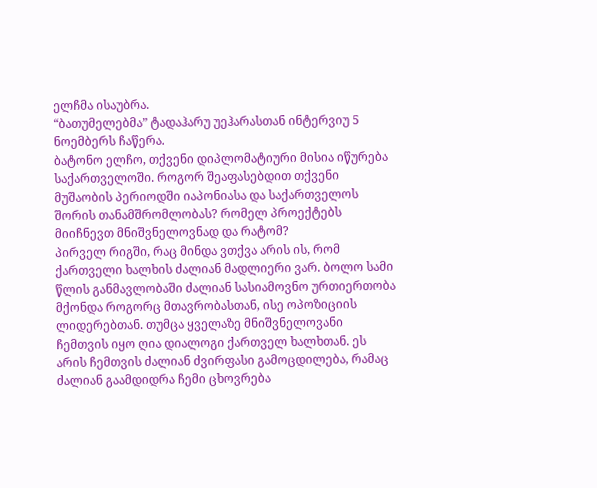ელჩმა ისაუბრა.
“ბათუმელებმა” ტადაჰარუ უეჰარასთან ინტერვიუ 5 ნოემბერს ჩაწერა.
ბატონო ელჩო, თქვენი დიპლომატიური მისია იწურება საქართველოში. როგორ შეაფასებდით თქვენი მუშაობის პერიოდში იაპონიასა და საქართველოს შორის თანამშრომლობას? რომელ პროექტებს მიიჩნევთ მნიშვნელოვნად და რატომ?
პირველ რიგში, რაც მინდა ვთქვა არის ის, რომ ქართველი ხალხის ძალიან მადლიერი ვარ. ბოლო სამი წლის განმავლობაში ძალიან სასიამოვნო ურთიერთობა მქონდა როგორც მთავრობასთან, ისე ოპოზიციის ლიდერებთან. თუმცა ყველაზე მნიშვნელოვანი ჩემთვის იყო ღია დიალოგი ქართველ ხალხთან. ეს არის ჩემთვის ძალიან ძვირფასი გამოცდილება, რამაც ძალიან გაამდიდრა ჩემი ცხოვრება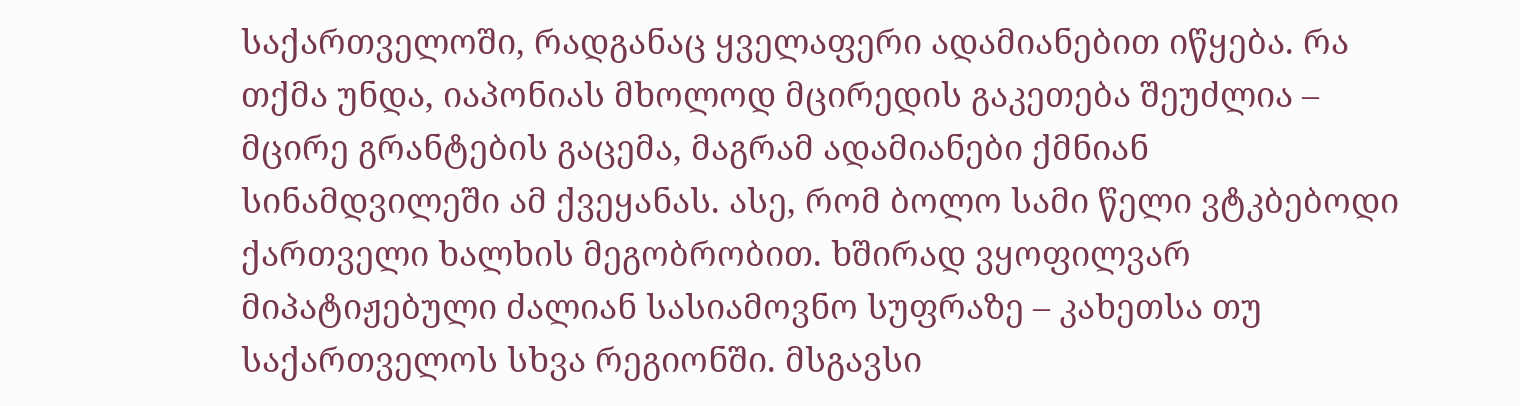საქართველოში, რადგანაც ყველაფერი ადამიანებით იწყება. რა თქმა უნდა, იაპონიას მხოლოდ მცირედის გაკეთება შეუძლია – მცირე გრანტების გაცემა, მაგრამ ადამიანები ქმნიან სინამდვილეში ამ ქვეყანას. ასე, რომ ბოლო სამი წელი ვტკბებოდი ქართველი ხალხის მეგობრობით. ხშირად ვყოფილვარ მიპატიჟებული ძალიან სასიამოვნო სუფრაზე – კახეთსა თუ საქართველოს სხვა რეგიონში. მსგავსი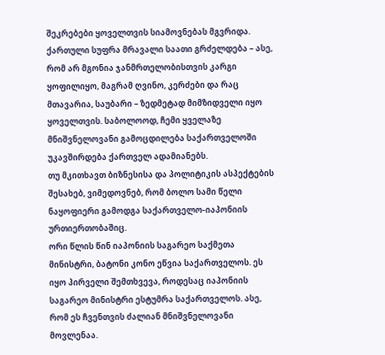შეკრებები ყოველთვის სიამოვნებას მგვრიდა. ქართული სუფრა მრავალი საათი გრძელდება – ასე, რომ არ მგონია ჯანმრთელობისთვის კარგი ყოფილიყო, მაგრამ ღვინო, კერძები და რაც მთავარია, საუბარი – ზედმეტად მიმზიდველი იყო ყოველთვის. საბოლოოდ, ჩემი ყველაზე მნიშვნელოვანი გამოცდილება საქართველოში უკავშირდება ქართველ ადამიანებს.
თუ მკითხავთ ბიზნესისა და პოლიტიკის ასპექტების შესახებ, ვიმედოვნებ, რომ ბოლო სამი წელი ნაყოფიერი გამოდგა საქართველო-იაპონიის ურთიერთობაშიც.
ორი წლის წინ იაპონიის საგარეო საქმეთა მინისტრი, ბატონი კონო ეწვია საქართველოს. ეს იყო პირველი შემთხვევა, როდესაც იაპონიის საგარეო მინისტრი ესტუმრა საქართველოს. ასე, რომ ეს ჩვენთვის ძალიან მნიშვნელოვანი მოვლენაა.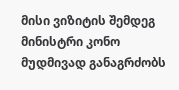მისი ვიზიტის შემდეგ მინისტრი კონო მუდმივად განაგრძობს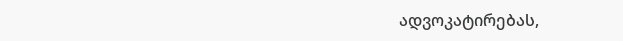ადვოკატირებას,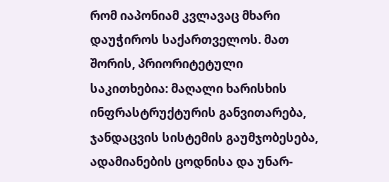რომ იაპონიამ კვლავაც მხარი დაუჭიროს საქართველოს. მათ შორის, პრიორიტეტული საკითხებია: მაღალი ხარისხის ინფრასტრუქტურის განვითარება, ჯანდაცვის სისტემის გაუმჯობესება, ადამიანების ცოდნისა და უნარ-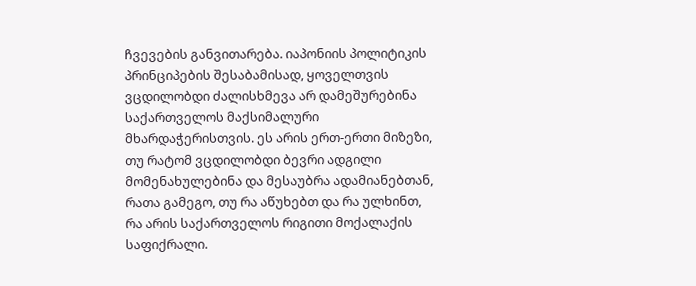ჩვევების განვითარება. იაპონიის პოლიტიკის პრინციპების შესაბამისად, ყოველთვის ვცდილობდი ძალისხმევა არ დამეშურებინა საქართველოს მაქსიმალური მხარდაჭერისთვის. ეს არის ერთ-ერთი მიზეზი, თუ რატომ ვცდილობდი ბევრი ადგილი მომენახულებინა და მესაუბრა ადამიანებთან, რათა გამეგო, თუ რა აწუხებთ და რა ულხინთ, რა არის საქართველოს რიგითი მოქალაქის საფიქრალი.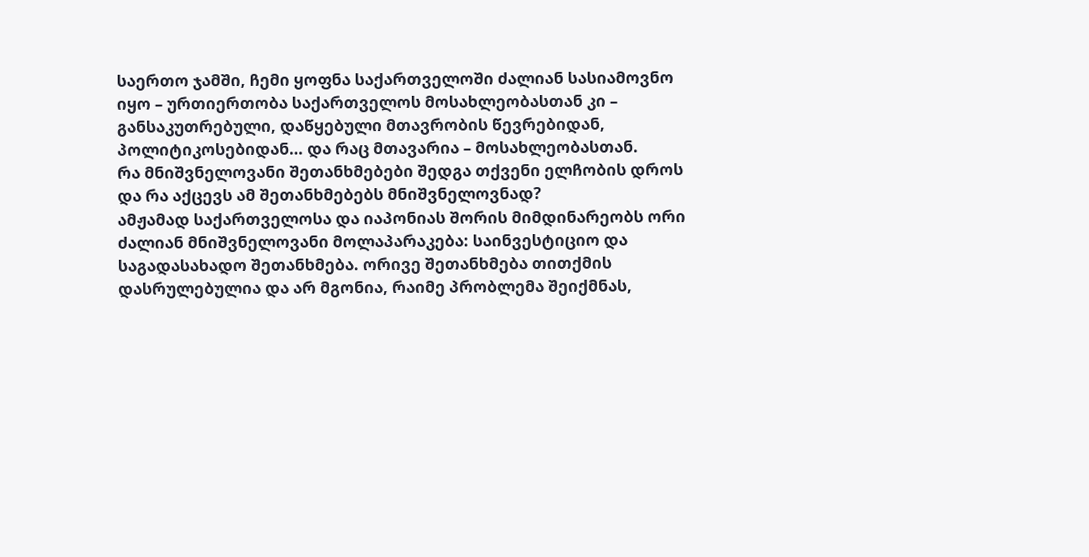საერთო ჯამში, ჩემი ყოფნა საქართველოში ძალიან სასიამოვნო იყო – ურთიერთობა საქართველოს მოსახლეობასთან კი – განსაკუთრებული, დაწყებული მთავრობის წევრებიდან, პოლიტიკოსებიდან… და რაც მთავარია – მოსახლეობასთან.
რა მნიშვნელოვანი შეთანხმებები შედგა თქვენი ელჩობის დროს და რა აქცევს ამ შეთანხმებებს მნიშვნელოვნად?
ამჟამად საქართველოსა და იაპონიას შორის მიმდინარეობს ორი ძალიან მნიშვნელოვანი მოლაპარაკება: საინვესტიციო და საგადასახადო შეთანხმება. ორივე შეთანხმება თითქმის დასრულებულია და არ მგონია, რაიმე პრობლემა შეიქმნას,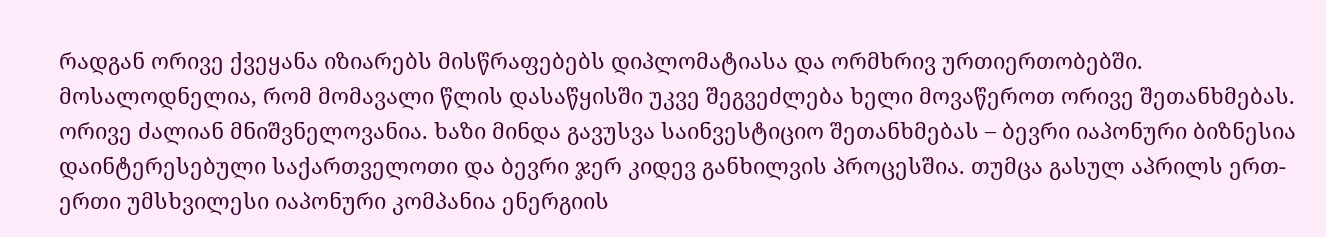რადგან ორივე ქვეყანა იზიარებს მისწრაფებებს დიპლომატიასა და ორმხრივ ურთიერთობებში. მოსალოდნელია, რომ მომავალი წლის დასაწყისში უკვე შეგვეძლება ხელი მოვაწეროთ ორივე შეთანხმებას. ორივე ძალიან მნიშვნელოვანია. ხაზი მინდა გავუსვა საინვესტიციო შეთანხმებას – ბევრი იაპონური ბიზნესია დაინტერესებული საქართველოთი და ბევრი ჯერ კიდევ განხილვის პროცესშია. თუმცა გასულ აპრილს ერთ-ერთი უმსხვილესი იაპონური კომპანია ენერგიის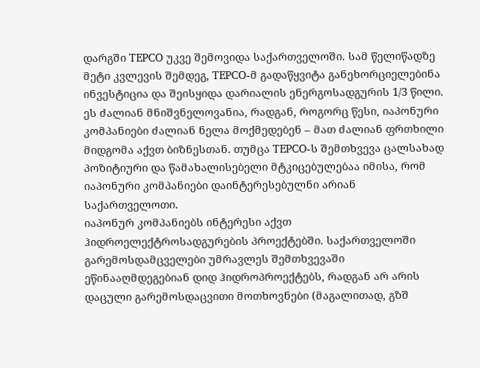დარგში TEPCO უკვე შემოვიდა საქართველოში. სამ წელიწადზე მეტი კვლევის შემდეგ, TEPCO-მ გადაწყვიტა განეხორციელებინა ინვესტიცია და შეისყიდა დარიალის ენერგოსადგურის 1/3 წილი. ეს ძალიან მნიშვნელოვანია, რადგან, როგორც წესი, იაპონური კომპანიები ძალიან ნელა მოქმედებენ – მათ ძალიან ფრთხილი მიდგომა აქვთ ბიზნესთან. თუმცა TEPCO-ს შემთხვევა ცალსახად პოზიტიური და წამახალისებელი მტკიცებულებაა იმისა, რომ იაპონური კომპანიები დაინტერესებულნი არიან საქართველოთი.
იაპონურ კომპანიებს ინტერესი აქვთ ჰიდროელექტროსადგურების პროექტებში. საქართველოში გარემოსდამცველები უმრავლეს შემთხვევაში ეწინააღმდეგებიან დიდ ჰიდროპროექტებს, რადგან არ არის დაცული გარემოსდაცვითი მოთხოვნები (მაგალითად, გზშ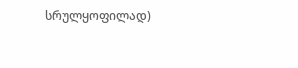სრულყოფილად)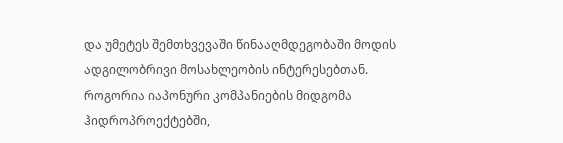და უმეტეს შემთხვევაში წინააღმდეგობაში მოდის ადგილობრივი მოსახლეობის ინტერესებთან. როგორია იაპონური კომპანიების მიდგომა ჰიდროპროექტებში,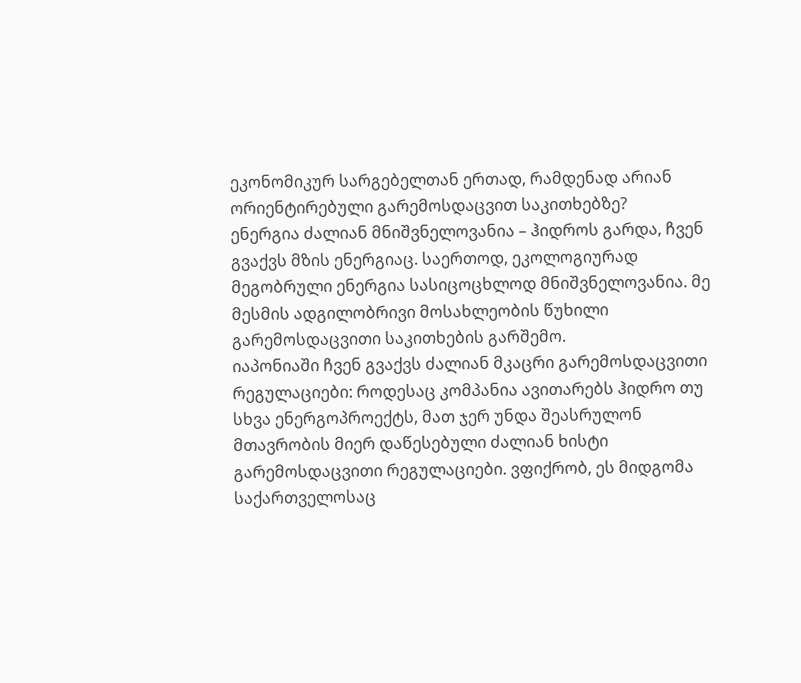ეკონომიკურ სარგებელთან ერთად, რამდენად არიან ორიენტირებული გარემოსდაცვით საკითხებზე?
ენერგია ძალიან მნიშვნელოვანია – ჰიდროს გარდა, ჩვენ გვაქვს მზის ენერგიაც. საერთოდ, ეკოლოგიურად მეგობრული ენერგია სასიცოცხლოდ მნიშვნელოვანია. მე მესმის ადგილობრივი მოსახლეობის წუხილი გარემოსდაცვითი საკითხების გარშემო.
იაპონიაში ჩვენ გვაქვს ძალიან მკაცრი გარემოსდაცვითი რეგულაციები: როდესაც კომპანია ავითარებს ჰიდრო თუ სხვა ენერგოპროექტს, მათ ჯერ უნდა შეასრულონ მთავრობის მიერ დაწესებული ძალიან ხისტი გარემოსდაცვითი რეგულაციები. ვფიქრობ, ეს მიდგომა საქართველოსაც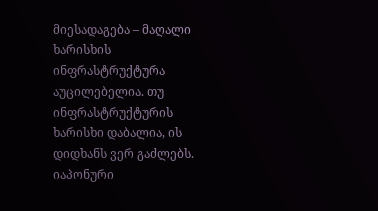მიესადაგება – მაღალი ხარისხის ინფრასტრუქტურა აუცილებელია. თუ ინფრასტრუქტურის ხარისხი დაბალია, ის დიდხანს ვერ გაძლებს.
იაპონური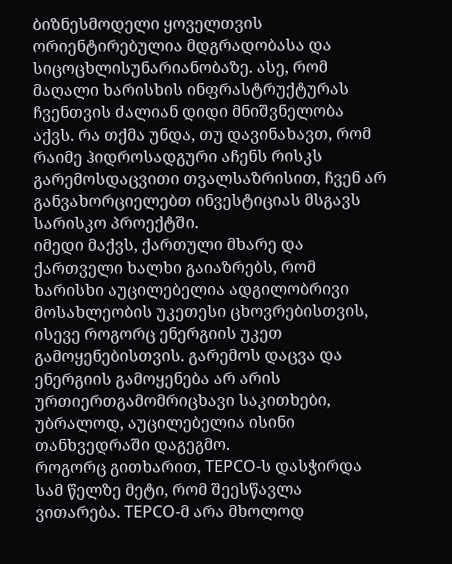ბიზნესმოდელი ყოველთვის ორიენტირებულია მდგრადობასა და სიცოცხლისუნარიანობაზე. ასე, რომ მაღალი ხარისხის ინფრასტრუქტურას ჩვენთვის ძალიან დიდი მნიშვნელობა აქვს. რა თქმა უნდა, თუ დავინახავთ, რომ რაიმე ჰიდროსადგური აჩენს რისკს გარემოსდაცვითი თვალსაზრისით, ჩვენ არ განვახორციელებთ ინვესტიციას მსგავს სარისკო პროექტში.
იმედი მაქვს, ქართული მხარე და ქართველი ხალხი გაიაზრებს, რომ ხარისხი აუცილებელია ადგილობრივი მოსახლეობის უკეთესი ცხოვრებისთვის, ისევე როგორც ენერგიის უკეთ გამოყენებისთვის. გარემოს დაცვა და ენერგიის გამოყენება არ არის ურთიერთგამომრიცხავი საკითხები, უბრალოდ, აუცილებელია ისინი თანხვედრაში დაგეგმო.
როგორც გითხარით, TEPCO-ს დასჭირდა სამ წელზე მეტი, რომ შეესწავლა ვითარება. TEPCO-მ არა მხოლოდ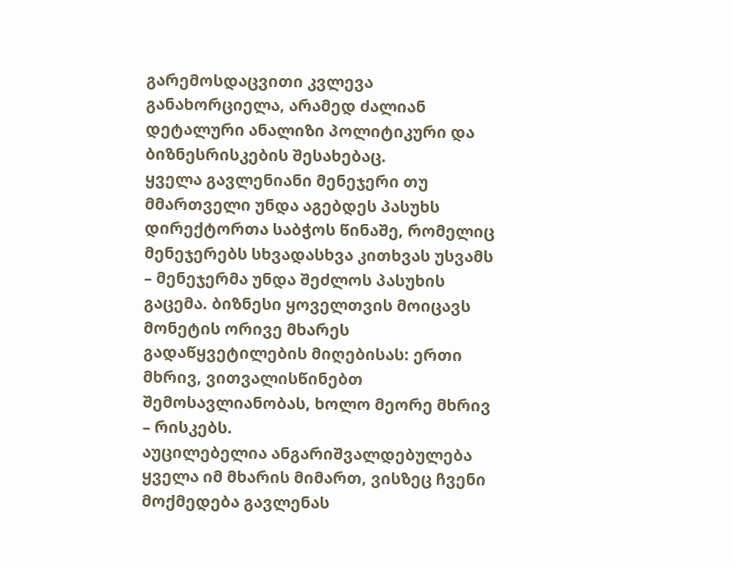გარემოსდაცვითი კვლევა განახორციელა, არამედ ძალიან დეტალური ანალიზი პოლიტიკური და ბიზნესრისკების შესახებაც.
ყველა გავლენიანი მენეჯერი თუ მმართველი უნდა აგებდეს პასუხს დირექტორთა საბჭოს წინაშე, რომელიც მენეჯერებს სხვადასხვა კითხვას უსვამს – მენეჯერმა უნდა შეძლოს პასუხის გაცემა. ბიზნესი ყოველთვის მოიცავს მონეტის ორივე მხარეს გადაწყვეტილების მიღებისას: ერთი მხრივ, ვითვალისწინებთ შემოსავლიანობას, ხოლო მეორე მხრივ – რისკებს.
აუცილებელია ანგარიშვალდებულება ყველა იმ მხარის მიმართ, ვისზეც ჩვენი მოქმედება გავლენას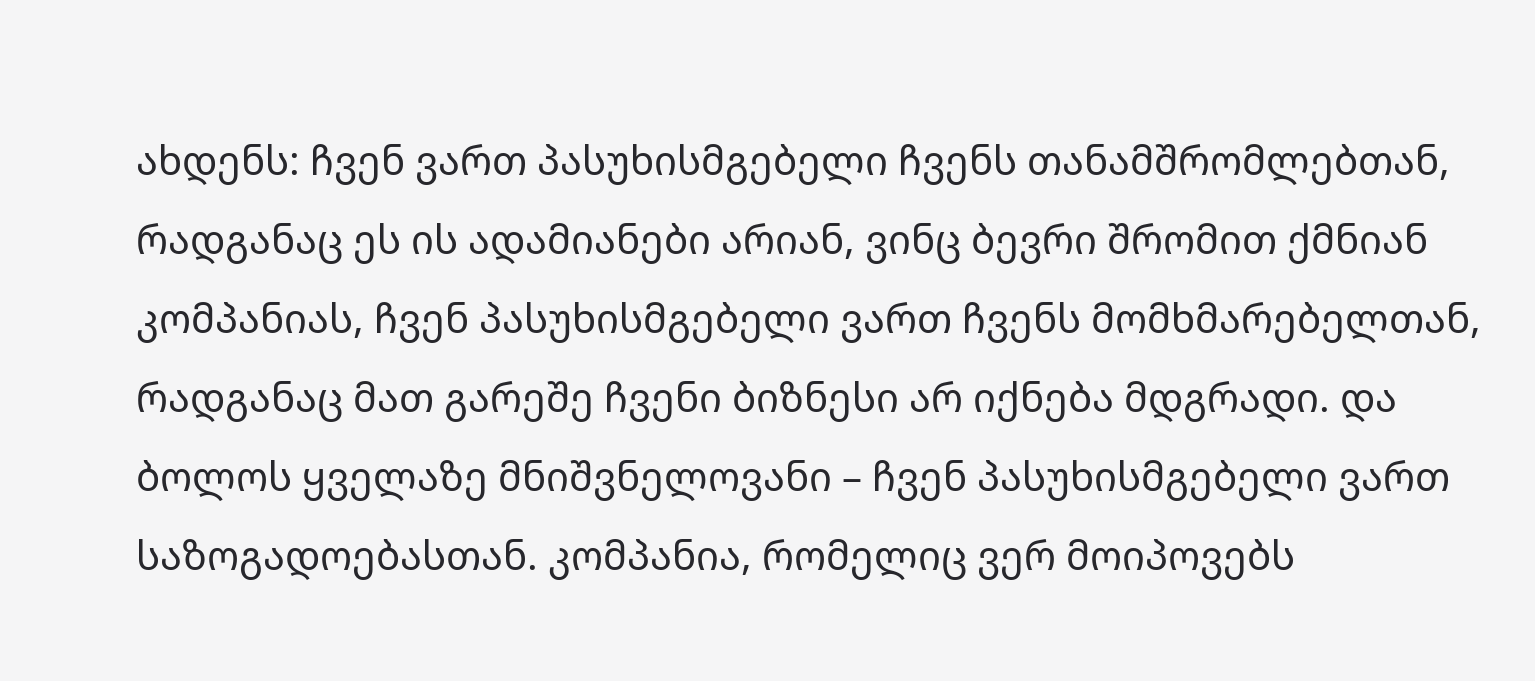ახდენს: ჩვენ ვართ პასუხისმგებელი ჩვენს თანამშრომლებთან, რადგანაც ეს ის ადამიანები არიან, ვინც ბევრი შრომით ქმნიან კომპანიას, ჩვენ პასუხისმგებელი ვართ ჩვენს მომხმარებელთან, რადგანაც მათ გარეშე ჩვენი ბიზნესი არ იქნება მდგრადი. და ბოლოს ყველაზე მნიშვნელოვანი – ჩვენ პასუხისმგებელი ვართ საზოგადოებასთან. კომპანია, რომელიც ვერ მოიპოვებს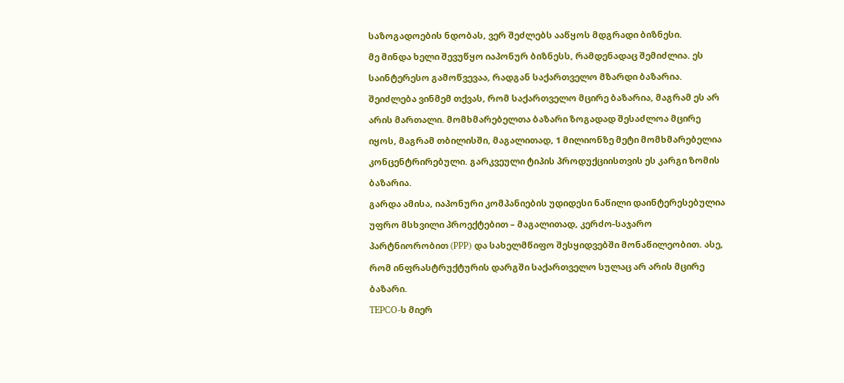საზოგადოების ნდობას, ვერ შეძლებს ააწყოს მდგრადი ბიზნესი.
მე მინდა ხელი შევუწყო იაპონურ ბიზნესს, რამდენადაც შემიძლია. ეს საინტერესო გამოწვევაა, რადგან საქართველო მზარდი ბაზარია. შეიძლება ვინმემ თქვას, რომ საქართველო მცირე ბაზარია, მაგრამ ეს არ არის მართალი. მომხმარებელთა ბაზარი ზოგადად შესაძლოა მცირე იყოს, მაგრამ თბილისში, მაგალითად, 1 მილიონზე მეტი მომხმარებელია კონცენტრირებული. გარკვეული ტიპის პროდუქციისთვის ეს კარგი ზომის ბაზარია.
გარდა ამისა, იაპონური კომპანიების უდიდესი ნაწილი დაინტერესებულია უფრო მსხვილი პროექტებით – მაგალითად, კერძო-საჯარო პარტნიორობით (PPP) და სახელმწიფო შესყიდვებში მონაწილეობით. ასე, რომ ინფრასტრუქტურის დარგში საქართველო სულაც არ არის მცირე ბაზარი.
TEPCO-ს მიერ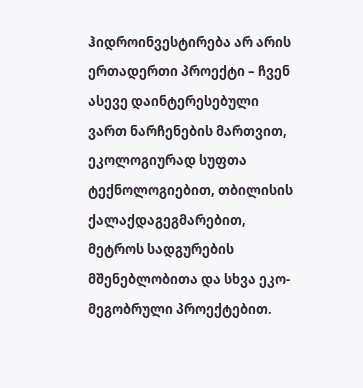ჰიდროინვესტირება არ არის ერთადერთი პროექტი – ჩვენ ასევე დაინტერესებული ვართ ნარჩენების მართვით, ეკოლოგიურად სუფთა ტექნოლოგიებით, თბილისის ქალაქდაგეგმარებით, მეტროს სადგურების მშენებლობითა და სხვა ეკო-მეგობრული პროექტებით.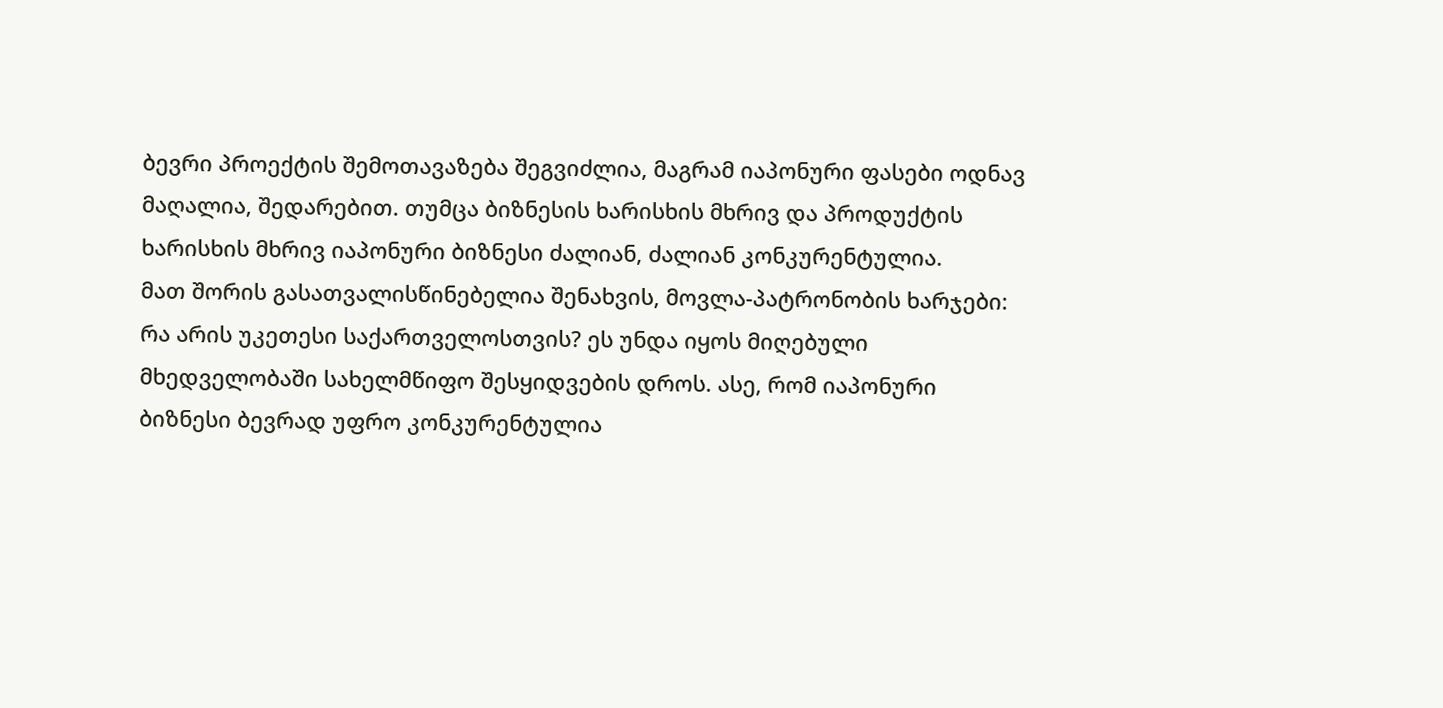ბევრი პროექტის შემოთავაზება შეგვიძლია, მაგრამ იაპონური ფასები ოდნავ მაღალია, შედარებით. თუმცა ბიზნესის ხარისხის მხრივ და პროდუქტის ხარისხის მხრივ იაპონური ბიზნესი ძალიან, ძალიან კონკურენტულია.
მათ შორის გასათვალისწინებელია შენახვის, მოვლა-პატრონობის ხარჯები: რა არის უკეთესი საქართველოსთვის? ეს უნდა იყოს მიღებული მხედველობაში სახელმწიფო შესყიდვების დროს. ასე, რომ იაპონური ბიზნესი ბევრად უფრო კონკურენტულია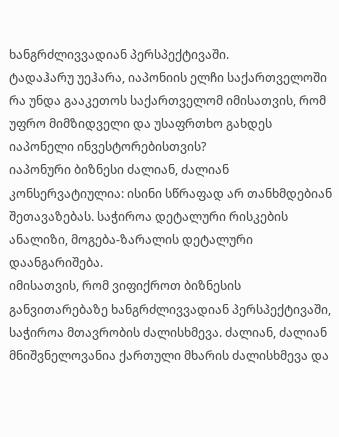ხანგრძლივვადიან პერსპექტივაში.
ტადაჰარუ უეჰარა, იაპონიის ელჩი საქართველოში
რა უნდა გააკეთოს საქართველომ იმისათვის, რომ უფრო მიმზიდველი და უსაფრთხო გახდეს იაპონელი ინვესტორებისთვის?
იაპონური ბიზნესი ძალიან, ძალიან კონსერვატიულია: ისინი სწრაფად არ თანხმდებიან შეთავაზებას. საჭიროა დეტალური რისკების ანალიზი, მოგება-ზარალის დეტალური დაანგარიშება.
იმისათვის, რომ ვიფიქროთ ბიზნესის განვითარებაზე ხანგრძლივვადიან პერსპექტივაში, საჭიროა მთავრობის ძალისხმევა. ძალიან, ძალიან მნიშვნელოვანია ქართული მხარის ძალისხმევა და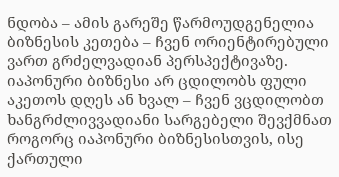ნდობა – ამის გარეშე წარმოუდგენელია ბიზნესის კეთება – ჩვენ ორიენტირებული ვართ გრძელვადიან პერსპექტივაზე.
იაპონური ბიზნესი არ ცდილობს ფული აკეთოს დღეს ან ხვალ – ჩვენ ვცდილობთ ხანგრძლივვადიანი სარგებელი შევქმნათ როგორც იაპონური ბიზნესისთვის, ისე ქართული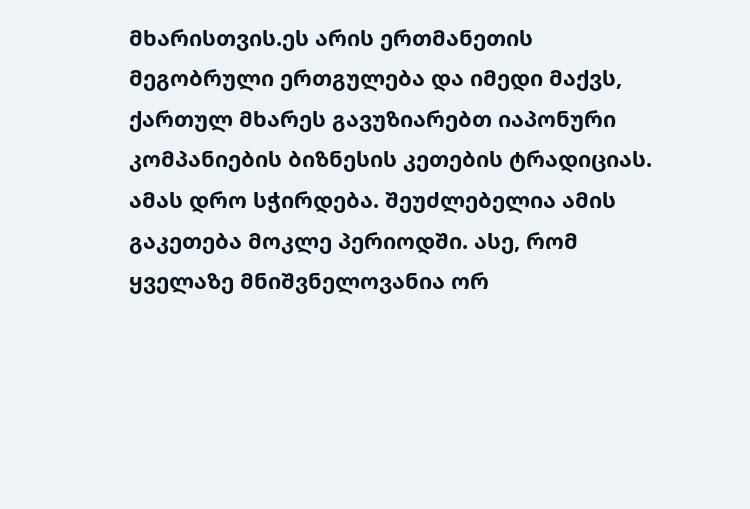მხარისთვის.ეს არის ერთმანეთის მეგობრული ერთგულება და იმედი მაქვს, ქართულ მხარეს გავუზიარებთ იაპონური კომპანიების ბიზნესის კეთების ტრადიციას.
ამას დრო სჭირდება. შეუძლებელია ამის გაკეთება მოკლე პერიოდში. ასე, რომ ყველაზე მნიშვნელოვანია ორ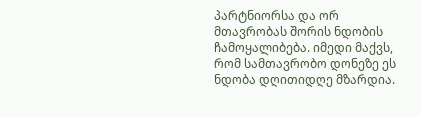პარტნიორსა და ორ მთავრობას შორის ნდობის ჩამოყალიბება. იმედი მაქვს, რომ სამთავრობო დონეზე ეს ნდობა დღითიდღე მზარდია.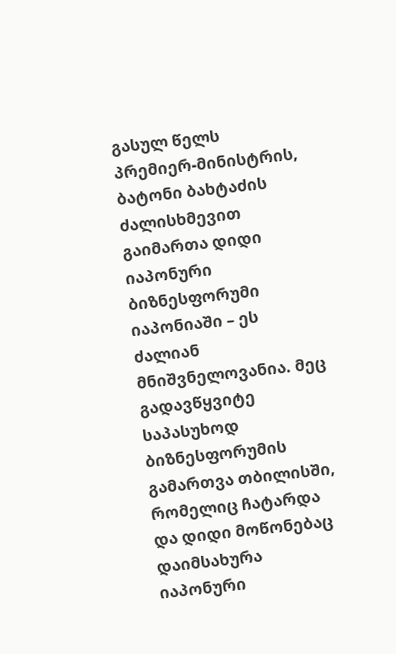გასულ წელს პრემიერ-მინისტრის, ბატონი ბახტაძის ძალისხმევით გაიმართა დიდი იაპონური ბიზნესფორუმი იაპონიაში – ეს ძალიან მნიშვნელოვანია. მეც გადავწყვიტე საპასუხოდ ბიზნესფორუმის გამართვა თბილისში, რომელიც ჩატარდა და დიდი მოწონებაც დაიმსახურა იაპონური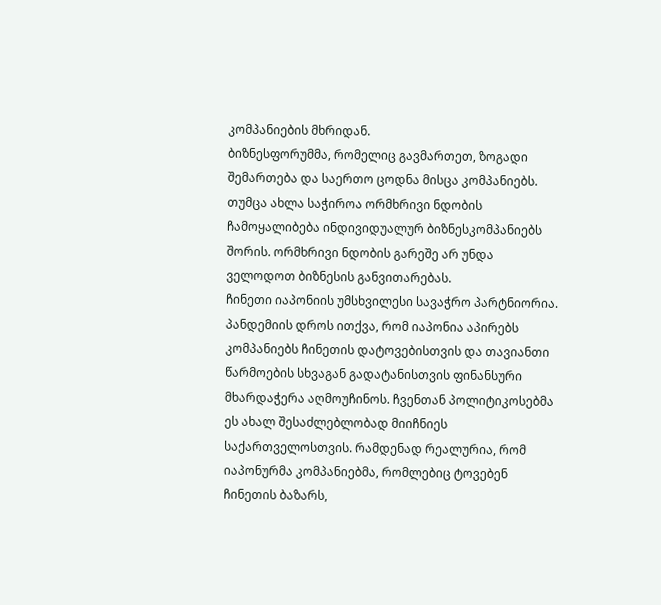კომპანიების მხრიდან.
ბიზნესფორუმმა, რომელიც გავმართეთ, ზოგადი შემართება და საერთო ცოდნა მისცა კომპანიებს. თუმცა ახლა საჭიროა ორმხრივი ნდობის ჩამოყალიბება ინდივიდუალურ ბიზნესკომპანიებს შორის. ორმხრივი ნდობის გარეშე არ უნდა ველოდოთ ბიზნესის განვითარებას.
ჩინეთი იაპონიის უმსხვილესი სავაჭრო პარტნიორია. პანდემიის დროს ითქვა, რომ იაპონია აპირებს კომპანიებს ჩინეთის დატოვებისთვის და თავიანთი წარმოების სხვაგან გადატანისთვის ფინანსური მხარდაჭერა აღმოუჩინოს. ჩვენთან პოლიტიკოსებმა ეს ახალ შესაძლებლობად მიიჩნიეს საქართველოსთვის. რამდენად რეალურია, რომ იაპონურმა კომპანიებმა, რომლებიც ტოვებენ ჩინეთის ბაზარს,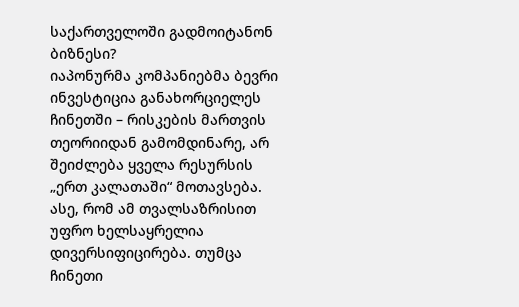საქართველოში გადმოიტანონ ბიზნესი?
იაპონურმა კომპანიებმა ბევრი ინვესტიცია განახორციელეს ჩინეთში – რისკების მართვის თეორიიდან გამომდინარე, არ შეიძლება ყველა რესურსის „ერთ კალათაში“ მოთავსება.
ასე, რომ ამ თვალსაზრისით უფრო ხელსაყრელია დივერსიფიცირება. თუმცა ჩინეთი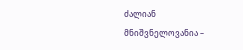ძალიან მნიშვნელოვანია –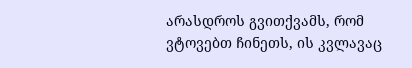არასდროს გვითქვამს, რომ ვტოვებთ ჩინეთს, ის კვლავაც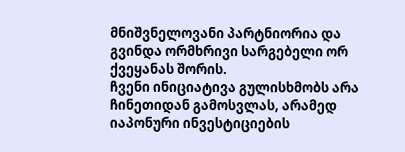მნიშვნელოვანი პარტნიორია და გვინდა ორმხრივი სარგებელი ორ ქვეყანას შორის.
ჩვენი ინიციატივა გულისხმობს არა ჩინეთიდან გამოსვლას, არამედ იაპონური ინვესტიციების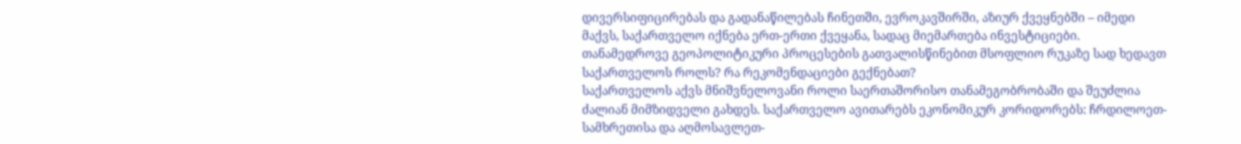დივერსიფიცირებას და გადანაწილებას ჩინეთში, ევროკავშირში, აზიურ ქვეყნებში – იმედი მაქვს, საქართველო იქნება ერთ-ერთი ქვეყანა, სადაც მიემართება ინვესტიციები.
თანამედროვე გეოპოლიტიკური პროცესების გათვალისწინებით მსოფლიო რუკაზე სად ხედავთ საქართველოს როლს? რა რეკომენდაციები გექნებათ?
საქართველოს აქვს მნიშვნელოვანი როლი საერთაშორისო თანამეგობრობაში და შეუძლია ძალიან მიმზიდველი გახდეს. საქართველო ავითარებს ეკონომიკურ კორიდორებს: ჩრდილოეთ-სამხრეთისა და აღმოსავლეთ-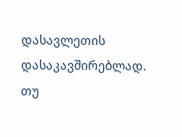დასავლეთის დასაკავშირებლად. თუ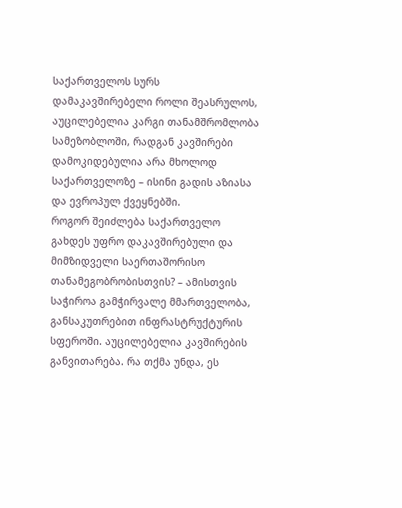საქართველოს სურს დამაკავშირებელი როლი შეასრულოს, აუცილებელია კარგი თანამშრომლობა სამეზობლოში, რადგან კავშირები დამოკიდებულია არა მხოლოდ საქართველოზე – ისინი გადის აზიასა და ევროპულ ქვეყნებში.
როგორ შეიძლება საქართველო გახდეს უფრო დაკავშირებული და მიმზიდველი საერთაშორისო თანამეგობრობისთვის? – ამისთვის საჭიროა გამჭირვალე მმართველობა, განსაკუთრებით ინფრასტრუქტურის სფეროში. აუცილებელია კავშირების განვითარება. რა თქმა უნდა, ეს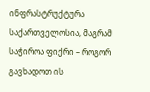ინფრასტრუქტურა საქართველოსია, მაგრამ საჭიროა ფიქრი – როგორ გავხადოთ ის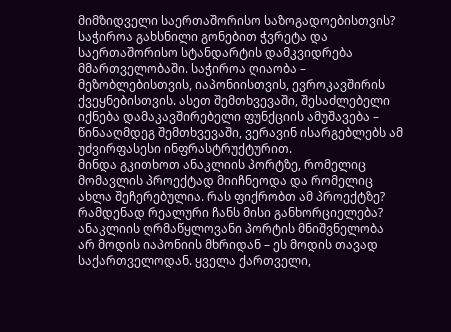მიმზიდველი საერთაშორისო საზოგადოებისთვის? საჭიროა გახსნილი გონებით ჭვრეტა და საერთაშორისო სტანდარტის დამკვიდრება მმართველობაში. საჭიროა ღიაობა – მეზობლებისთვის, იაპონიისთვის, ევროკავშირის ქვეყნებისთვის. ასეთ შემთხვევაში, შესაძლებელი იქნება დამაკავშირებელი ფუნქციის ამუშავება – წინააღმდეგ შემთხვევაში, ვერავინ ისარგებლებს ამ უძვირფასესი ინფრასტრუქტურით.
მინდა გკითხოთ ანაკლიის პორტზე, რომელიც მომავლის პროექტად მიიჩნეოდა და რომელიც ახლა შეჩერებულია. რას ფიქრობთ ამ პროექტზე? რამდენად რეალური ჩანს მისი განხორციელება?
ანაკლიის ღრმაწყლოვანი პორტის მნიშვნელობა არ მოდის იაპონიის მხრიდან – ეს მოდის თავად საქართველოდან. ყველა ქართველი,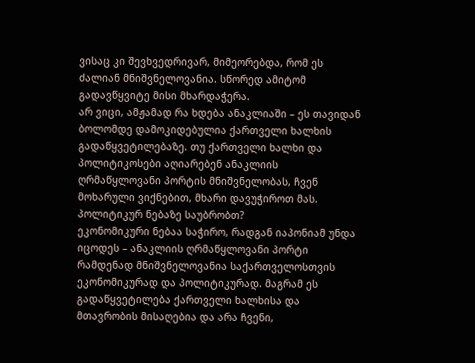ვისაც კი შევხვედრივარ, მიმეორებდა, რომ ეს ძალიან მნიშვნელოვანია. სწორედ ამიტომ გადავწყვიტე მისი მხარდაჭერა.
არ ვიცი, ამჟამად რა ხდება ანაკლიაში – ეს თავიდან ბოლომდე დამოკიდებულია ქართველი ხალხის გადაწყვეტილებაზე. თუ ქართველი ხალხი და პოლიტიკოსები აღიარებენ ანაკლიის ღრმაწყლოვანი პორტის მნიშვნელობას, ჩვენ მოხარული ვიქნებით, მხარი დავუჭიროთ მას.
პოლიტიკურ ნებაზე საუბრობთ?
ეკონომიკური ნებაა საჭირო, რადგან იაპონიამ უნდა იცოდეს – ანაკლიის ღრმაწყლოვანი პორტი რამდენად მნიშვნელოვანია საქართველოსთვის ეკონომიკურად და პოლიტიკურად. მაგრამ ეს გადაწყვეტილება ქართველი ხალხისა და მთავრობის მისაღებია და არა ჩვენი,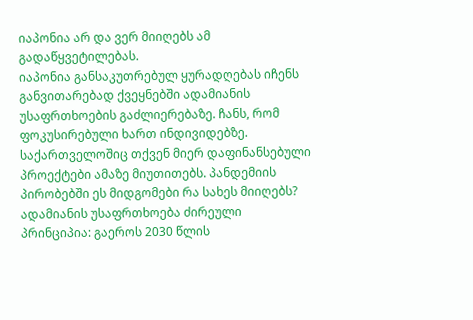იაპონია არ და ვერ მიიღებს ამ გადაწყვეტილებას.
იაპონია განსაკუთრებულ ყურადღებას იჩენს განვითარებად ქვეყნებში ადამიანის უსაფრთხოების გაძლიერებაზე. ჩანს, რომ ფოკუსირებული ხართ ინდივიდებზე. საქართველოშიც თქვენ მიერ დაფინანსებული პროექტები ამაზე მიუთითებს. პანდემიის პირობებში ეს მიდგომები რა სახეს მიიღებს?
ადამიანის უსაფრთხოება ძირეული პრინციპია: გაეროს 2030 წლის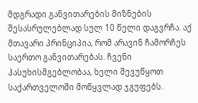მდგრადი განვითარების მიზნების შესასრულებლად სულ 10 წელი დაგვრჩა. აქ მთავარი პრინციპია, რომ არავინ ჩამორჩეს საერთო განვითარებას. ჩვენი პასუხისმგებლობაა, ხელი შევუწყოთ საქართველოში მოწყვლად ჯგუფებს.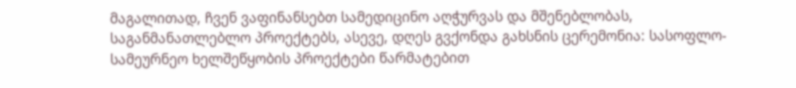მაგალითად, ჩვენ ვაფინანსებთ სამედიცინო აღჭურვას და მშენებლობას, საგანმანათლებლო პროექტებს, ასევე, დღეს გვქონდა გახსნის ცერემონია: სასოფლო-სამეურნეო ხელშეწყობის პროექტები წარმატებით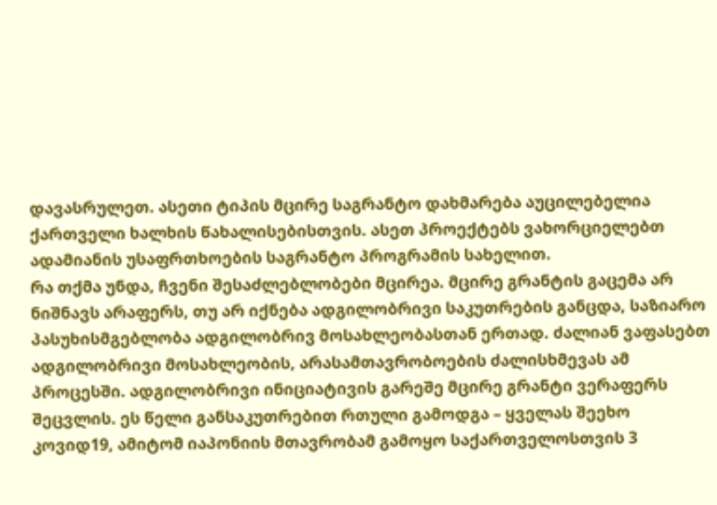დავასრულეთ. ასეთი ტიპის მცირე საგრანტო დახმარება აუცილებელია ქართველი ხალხის წახალისებისთვის. ასეთ პროექტებს ვახორციელებთ ადამიანის უსაფრთხოების საგრანტო პროგრამის სახელით.
რა თქმა უნდა, ჩვენი შესაძლებლობები მცირეა. მცირე გრანტის გაცემა არ ნიშნავს არაფერს, თუ არ იქნება ადგილობრივი საკუთრების განცდა, საზიარო პასუხისმგებლობა ადგილობრივ მოსახლეობასთან ერთად. ძალიან ვაფასებთ ადგილობრივი მოსახლეობის, არასამთავრობოების ძალისხმევას ამ პროცესში. ადგილობრივი ინიციატივის გარეშე მცირე გრანტი ვერაფერს შეცვლის. ეს წელი განსაკუთრებით რთული გამოდგა – ყველას შეეხო კოვიდ19, ამიტომ იაპონიის მთავრობამ გამოყო საქართველოსთვის 3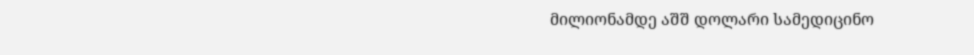მილიონამდე აშშ დოლარი სამედიცინო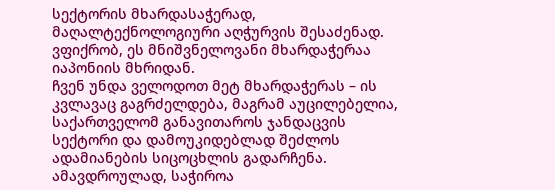სექტორის მხარდასაჭერად, მაღალტექნოლოგიური აღჭურვის შესაძენად. ვფიქრობ, ეს მნიშვნელოვანი მხარდაჭერაა იაპონიის მხრიდან.
ჩვენ უნდა ველოდოთ მეტ მხარდაჭერას – ის კვლავაც გაგრძელდება, მაგრამ აუცილებელია, საქართველომ განავითაროს ჯანდაცვის სექტორი და დამოუკიდებლად შეძლოს ადამიანების სიცოცხლის გადარჩენა. ამავდროულად, საჭიროა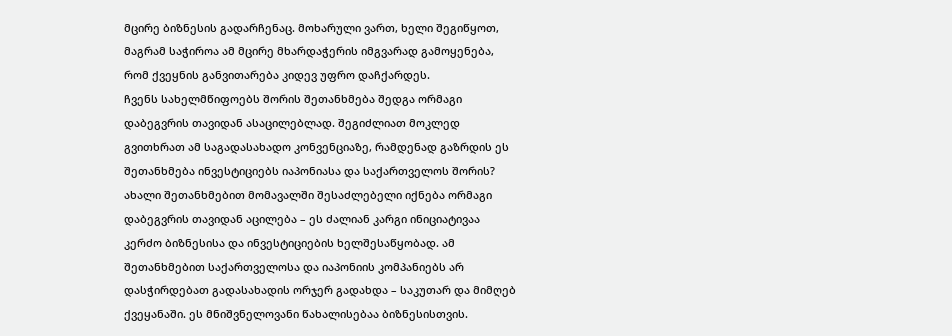მცირე ბიზნესის გადარჩენაც. მოხარული ვართ, ხელი შეგიწყოთ, მაგრამ საჭიროა ამ მცირე მხარდაჭერის იმგვარად გამოყენება, რომ ქვეყნის განვითარება კიდევ უფრო დაჩქარდეს.
ჩვენს სახელმწიფოებს შორის შეთანხმება შედგა ორმაგი დაბეგვრის თავიდან ასაცილებლად. შეგიძლიათ მოკლედ გვითხრათ ამ საგადასახადო კონვენციაზე, რამდენად გაზრდის ეს შეთანხმება ინვესტიციებს იაპონიასა და საქართველოს შორის?
ახალი შეთანხმებით მომავალში შესაძლებელი იქნება ორმაგი დაბეგვრის თავიდან აცილება – ეს ძალიან კარგი ინიციატივაა კერძო ბიზნესისა და ინვესტიციების ხელშესაწყობად. ამ შეთანხმებით საქართველოსა და იაპონიის კომპანიებს არ დასჭირდებათ გადასახადის ორჯერ გადახდა – საკუთარ და მიმღებ ქვეყანაში. ეს მნიშვნელოვანი წახალისებაა ბიზნესისთვის.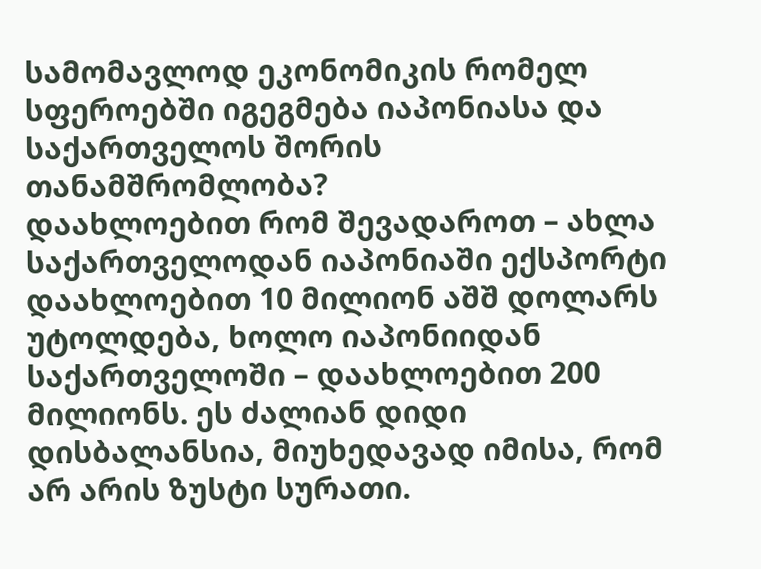სამომავლოდ ეკონომიკის რომელ სფეროებში იგეგმება იაპონიასა და საქართველოს შორის თანამშრომლობა?
დაახლოებით რომ შევადაროთ – ახლა საქართველოდან იაპონიაში ექსპორტი დაახლოებით 10 მილიონ აშშ დოლარს უტოლდება, ხოლო იაპონიიდან საქართველოში – დაახლოებით 200 მილიონს. ეს ძალიან დიდი დისბალანსია, მიუხედავად იმისა, რომ არ არის ზუსტი სურათი.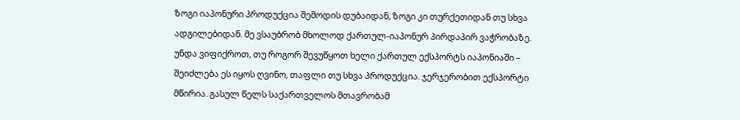ზოგი იაპონური პროდუქცია შემოდის დუბაიდან, ზოგი კი თურქეთიდან თუ სხვა ადგილებიდან. მე ვსაუბრობ მხოლოდ ქართულ-იაპონურ პირდაპირ ვაჭრობაზე. უნდა ვიფიქროთ, თუ როგორ შევუწყოთ ხელი ქართულ ექსპორტს იაპონიაში – შეიძლება ეს იყოს ღვინო, თაფლი თუ სხვა პროდუქცია. ჯერჯერობით ექსპორტი მწირია. გასულ წელს საქართველოს მთავრობამ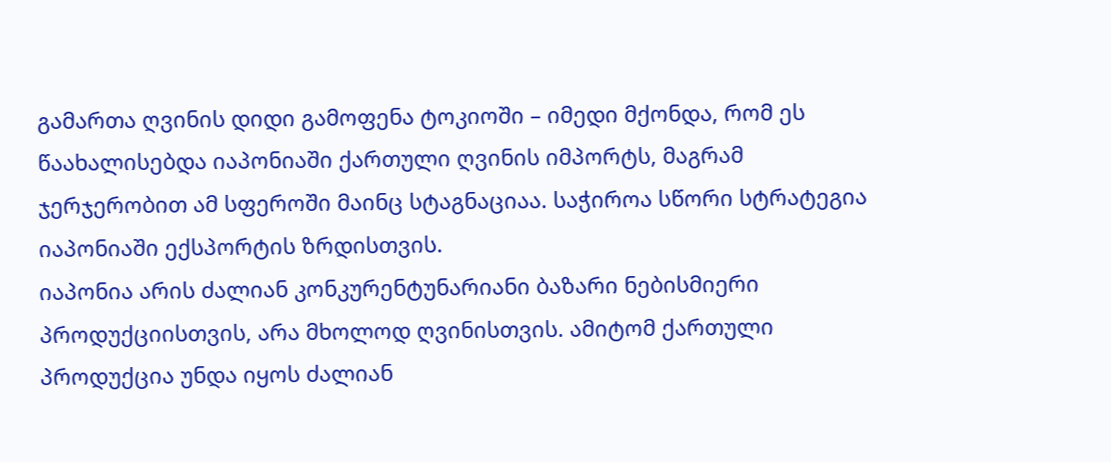გამართა ღვინის დიდი გამოფენა ტოკიოში – იმედი მქონდა, რომ ეს წაახალისებდა იაპონიაში ქართული ღვინის იმპორტს, მაგრამ ჯერჯერობით ამ სფეროში მაინც სტაგნაციაა. საჭიროა სწორი სტრატეგია იაპონიაში ექსპორტის ზრდისთვის.
იაპონია არის ძალიან კონკურენტუნარიანი ბაზარი ნებისმიერი პროდუქციისთვის, არა მხოლოდ ღვინისთვის. ამიტომ ქართული პროდუქცია უნდა იყოს ძალიან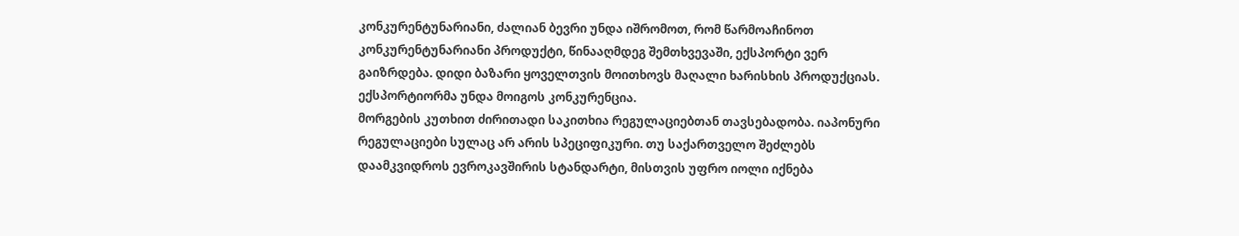კონკურენტუნარიანი, ძალიან ბევრი უნდა იშრომოთ, რომ წარმოაჩინოთ კონკურენტუნარიანი პროდუქტი, წინააღმდეგ შემთხვევაში, ექსპორტი ვერ გაიზრდება. დიდი ბაზარი ყოველთვის მოითხოვს მაღალი ხარისხის პროდუქციას. ექსპორტიორმა უნდა მოიგოს კონკურენცია.
მორგების კუთხით ძირითადი საკითხია რეგულაციებთან თავსებადობა. იაპონური რეგულაციები სულაც არ არის სპეციფიკური. თუ საქართველო შეძლებს დაამკვიდროს ევროკავშირის სტანდარტი, მისთვის უფრო იოლი იქნება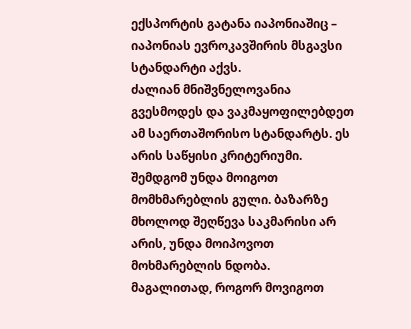ექსპორტის გატანა იაპონიაშიც – იაპონიას ევროკავშირის მსგავსი სტანდარტი აქვს.
ძალიან მნიშვნელოვანია გვესმოდეს და ვაკმაყოფილებდეთ ამ საერთაშორისო სტანდარტს. ეს არის საწყისი კრიტერიუმი. შემდგომ უნდა მოიგოთ მომხმარებლის გული. ბაზარზე მხოლოდ შეღწევა საკმარისი არ არის, უნდა მოიპოვოთ მოხმარებლის ნდობა.
მაგალითად, როგორ მოვიგოთ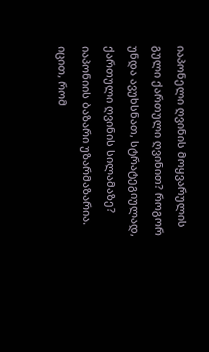იაპონელი ღვინის მოყვარულის გული ქართული ღვინით? როგორ უნდა ავუხსნათ, სტრატეგიულად, ქართული ღვინის სილამაზე? იაპონიის ბაზარი უზარმაზარია.
იცით, რომ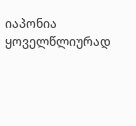იაპონია ყოველწლიურად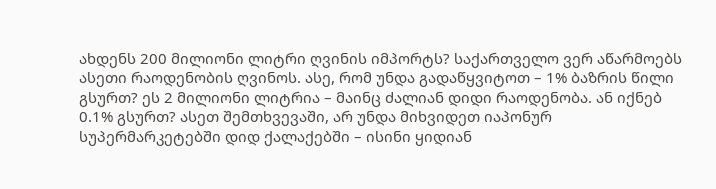ახდენს 200 მილიონი ლიტრი ღვინის იმპორტს? საქართველო ვერ აწარმოებს ასეთი რაოდენობის ღვინოს. ასე, რომ უნდა გადაწყვიტოთ – 1% ბაზრის წილი გსურთ? ეს 2 მილიონი ლიტრია – მაინც ძალიან დიდი რაოდენობა. ან იქნებ 0.1% გსურთ? ასეთ შემთხვევაში, არ უნდა მიხვიდეთ იაპონურ სუპერმარკეტებში დიდ ქალაქებში – ისინი ყიდიან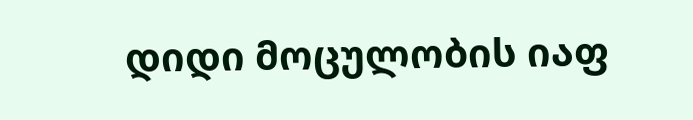დიდი მოცულობის იაფ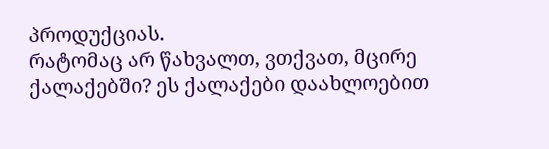პროდუქციას.
რატომაც არ წახვალთ, ვთქვათ, მცირე ქალაქებში? ეს ქალაქები დაახლოებით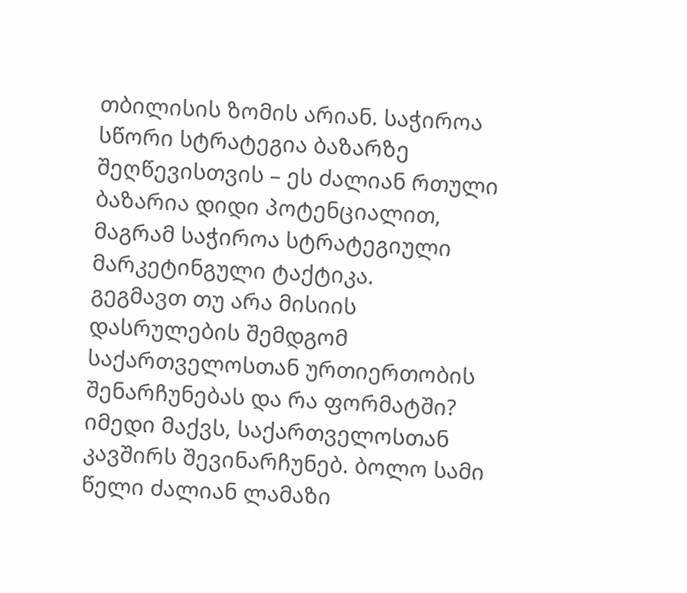თბილისის ზომის არიან. საჭიროა სწორი სტრატეგია ბაზარზე შეღწევისთვის – ეს ძალიან რთული ბაზარია დიდი პოტენციალით, მაგრამ საჭიროა სტრატეგიული მარკეტინგული ტაქტიკა.
გეგმავთ თუ არა მისიის დასრულების შემდგომ საქართველოსთან ურთიერთობის შენარჩუნებას და რა ფორმატში?
იმედი მაქვს, საქართველოსთან კავშირს შევინარჩუნებ. ბოლო სამი წელი ძალიან ლამაზი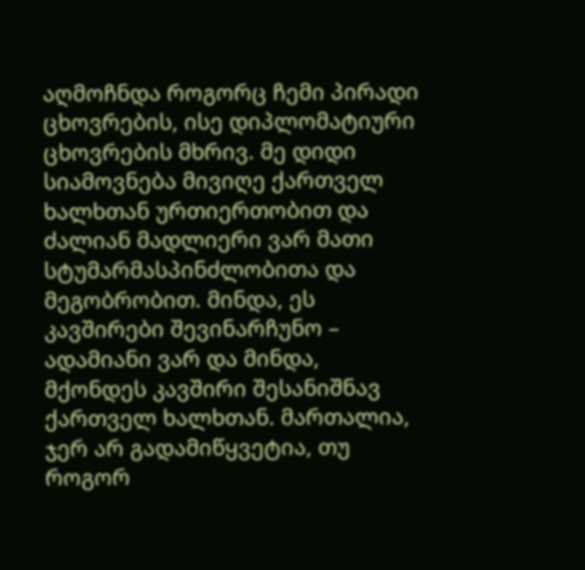აღმოჩნდა როგორც ჩემი პირადი ცხოვრების, ისე დიპლომატიური ცხოვრების მხრივ. მე დიდი სიამოვნება მივიღე ქართველ ხალხთან ურთიერთობით და ძალიან მადლიერი ვარ მათი სტუმარმასპინძლობითა და მეგობრობით. მინდა, ეს კავშირები შევინარჩუნო – ადამიანი ვარ და მინდა, მქონდეს კავშირი შესანიშნავ ქართველ ხალხთან. მართალია, ჯერ არ გადამიწყვეტია, თუ როგორ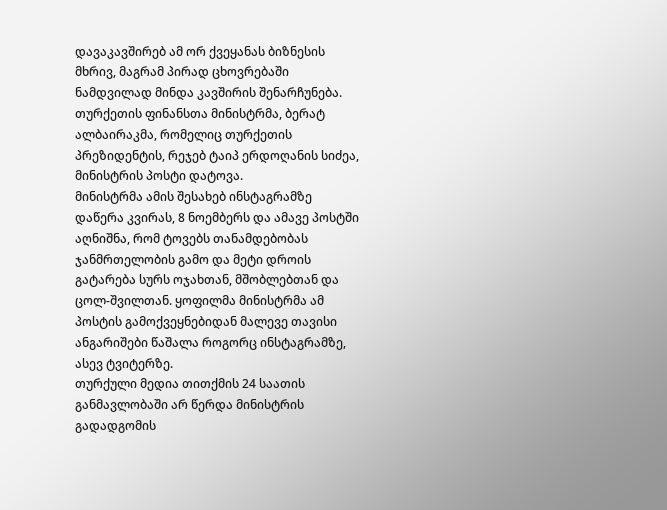დავაკავშირებ ამ ორ ქვეყანას ბიზნესის მხრივ, მაგრამ პირად ცხოვრებაში ნამდვილად მინდა კავშირის შენარჩუნება.
თურქეთის ფინანსთა მინისტრმა, ბერატ ალბაირაკმა, რომელიც თურქეთის პრეზიდენტის, რეჯებ ტაიპ ერდოღანის სიძეა, მინისტრის პოსტი დატოვა.
მინისტრმა ამის შესახებ ინსტაგრამზე დაწერა კვირას, 8 ნოემბერს და ამავე პოსტში აღნიშნა, რომ ტოვებს თანამდებობას ჯანმრთელობის გამო და მეტი დროის გატარება სურს ოჯახთან, მშობლებთან და ცოლ-შვილთან. ყოფილმა მინისტრმა ამ პოსტის გამოქვეყნებიდან მალევე თავისი ანგარიშები წაშალა როგორც ინსტაგრამზე, ასევ ტვიტერზე.
თურქული მედია თითქმის 24 საათის განმავლობაში არ წერდა მინისტრის გადადგომის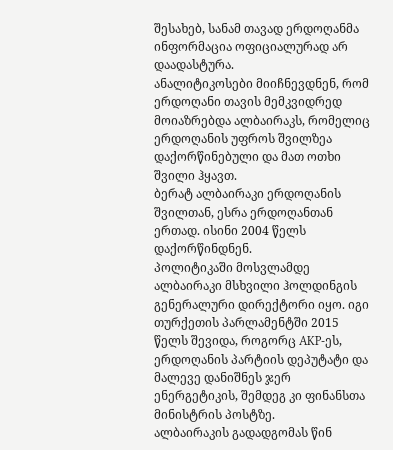შესახებ, სანამ თავად ერდოღანმა ინფორმაცია ოფიციალურად არ დაადასტურა.
ანალიტიკოსები მიიჩნევდნენ, რომ ერდოღანი თავის მემკვიდრედ მოიაზრებდა ალბაირაკს, რომელიც ერდოღანის უფროს შვილზეა დაქორწინებული და მათ ოთხი შვილი ჰყავთ.
ბერატ ალბაირაკი ერდოღანის შვილთან, ესრა ერდოღანთან ერთად. ისინი 2004 წელს დაქორწინდნენ.
პოლიტიკაში მოსვლამდე ალბაირაკი მსხვილი ჰოლდინგის გენერალური დირექტორი იყო. იგი თურქეთის პარლამენტში 2015 წელს შევიდა, როგორც AKP-ეს, ერდოღანის პარტიის დეპუტატი და მალევე დანიშნეს ჯერ ენერგეტიკის, შემდეგ კი ფინანსთა მინისტრის პოსტზე.
ალბაირაკის გადადგომას წინ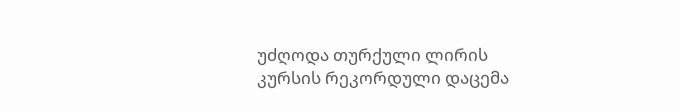უძღოდა თურქული ლირის კურსის რეკორდული დაცემა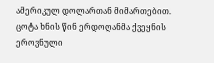ამერიკულ დოლართან მიმართებით. ცოტა ხნის წინ ერდოღანმა ქვეყნის ეროვნული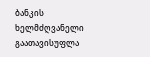ბანკის ხელმძღვანელი გაათავისუფლა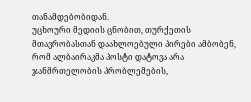თანამდებობიდან.
უცხოური მედიის ცნობით, თურქეთის მთავრობასთან დაახლოებული პირები ამბობენ, რომ ალბაირაკმა პოსტი დატოვა არა ჯანმრთელობის პრობლემების,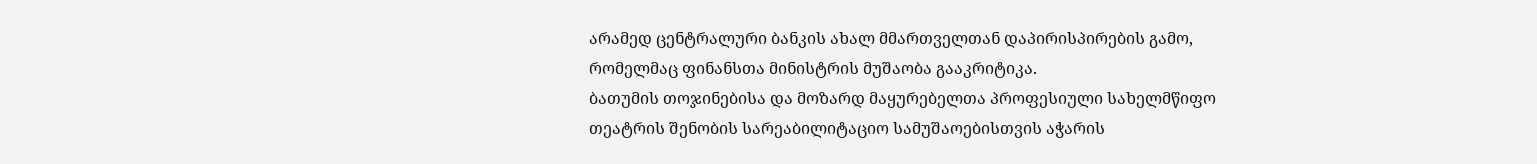არამედ ცენტრალური ბანკის ახალ მმართველთან დაპირისპირების გამო, რომელმაც ფინანსთა მინისტრის მუშაობა გააკრიტიკა.
ბათუმის თოჯინებისა და მოზარდ მაყურებელთა პროფესიული სახელმწიფო თეატრის შენობის სარეაბილიტაციო სამუშაოებისთვის აჭარის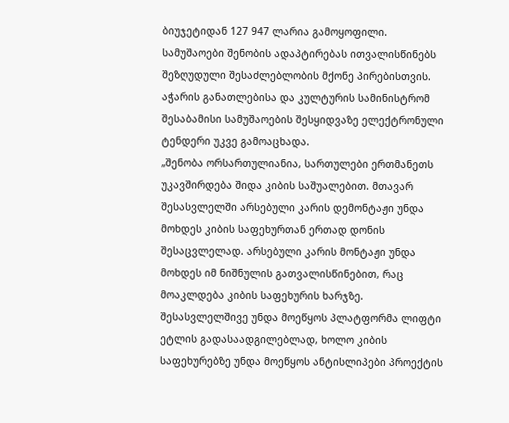ბიუჯეტიდან 127 947 ლარია გამოყოფილი. სამუშაოები შენობის ადაპტირებას ითვალისწინებს შეზღუდული შესაძლებლობის მქონე პირებისთვის.
აჭარის განათლებისა და კულტურის სამინისტრომ შესაბამისი სამუშაოების შესყიდვაზე ელექტრონული ტენდერი უკვე გამოაცხადა.
„შენობა ორსართულიანია, სართულები ერთმანეთს უკავშირდება შიდა კიბის საშუალებით. მთავარ შესასვლელში არსებული კარის დემონტაჟი უნდა მოხდეს კიბის საფეხურთან ერთად დონის შესაცვლელად. არსებული კარის მონტაჟი უნდა მოხდეს იმ ნიშნულის გათვალისწინებით, რაც მოაკლდება კიბის საფეხურის ხარჯზე. შესასვლელშივე უნდა მოეწყოს პლატფორმა ლიფტი ეტლის გადასაადგილებლად, ხოლო კიბის საფეხურებზე უნდა მოეწყოს ანტისლიპები პროექტის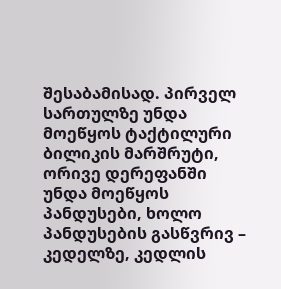შესაბამისად. პირველ სართულზე უნდა მოეწყოს ტაქტილური ბილიკის მარშრუტი, ორივე დერეფანში უნდა მოეწყოს პანდუსები, ხოლო პანდუსების გასწვრივ – კედელზე, კედლის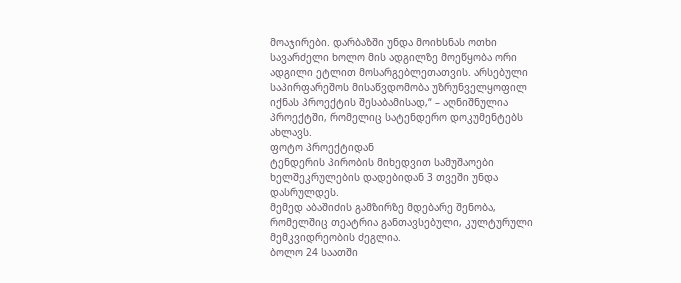მოაჯირები. დარბაზში უნდა მოიხსნას ოთხი სავარძელი ხოლო მის ადგილზე მოეწყობა ორი ადგილი ეტლით მოსარგებლეთათვის. არსებული საპირფარეშოს მისაწვდომობა უზრუნველყოფილ იქნას პროექტის შესაბამისად,“ – აღნიშნულია პროექტში, რომელიც სატენდერო დოკუმენტებს ახლავს.
ფოტო პროექტიდან
ტენდერის პირობის მიხედვით სამუშაოები ხელშეკრულების დადებიდან 3 თვეში უნდა დასრულდეს.
მემედ აბაშიძის გამზირზე მდებარე შენობა, რომელშიც თეატრია განთავსებული, კულტურული მემკვიდრეობის ძეგლია.
ბოლო 24 საათში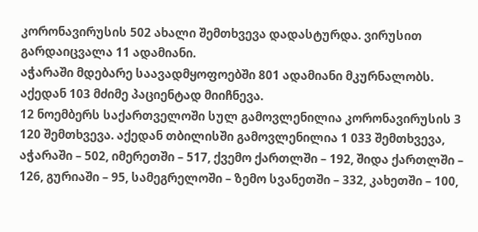კორონავირუსის 502 ახალი შემთხვევა დადასტურდა. ვირუსით გარდაიცვალა 11 ადამიანი.
აჭარაში მდებარე საავადმყოფოებში 801 ადამიანი მკურნალობს. აქედან 103 მძიმე პაციენტად მიიჩნევა.
12 ნოემბერს საქართველოში სულ გამოვლენილია კორონავირუსის 3 120 შემთხვევა. აქედან თბილისში გამოვლენილია 1 033 შემთხვევა, აჭარაში – 502, იმერეთში – 517, ქვემო ქართლში – 192, შიდა ქართლში – 126, გურიაში – 95, სამეგრელოში – ზემო სვანეთში – 332, კახეთში – 100,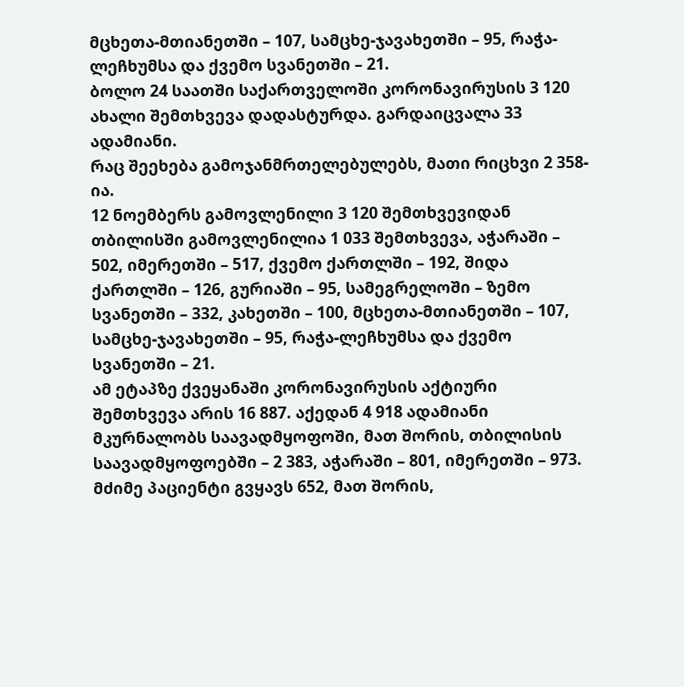მცხეთა-მთიანეთში – 107, სამცხე-ჯავახეთში – 95, რაჭა-ლეჩხუმსა და ქვემო სვანეთში – 21.
ბოლო 24 საათში საქართველოში კორონავირუსის 3 120 ახალი შემთხვევა დადასტურდა. გარდაიცვალა 33 ადამიანი.
რაც შეეხება გამოჯანმრთელებულებს, მათი რიცხვი 2 358-ია.
12 ნოემბერს გამოვლენილი 3 120 შემთხვევიდან თბილისში გამოვლენილია 1 033 შემთხვევა, აჭარაში – 502, იმერეთში – 517, ქვემო ქართლში – 192, შიდა ქართლში – 126, გურიაში – 95, სამეგრელოში – ზემო სვანეთში – 332, კახეთში – 100, მცხეთა-მთიანეთში – 107, სამცხე-ჯავახეთში – 95, რაჭა-ლეჩხუმსა და ქვემო სვანეთში – 21.
ამ ეტაპზე ქვეყანაში კორონავირუსის აქტიური შემთხვევა არის 16 887. აქედან 4 918 ადამიანი მკურნალობს საავადმყოფოში, მათ შორის, თბილისის საავადმყოფოებში – 2 383, აჭარაში – 801, იმერეთში – 973. მძიმე პაციენტი გვყავს 652, მათ შორის,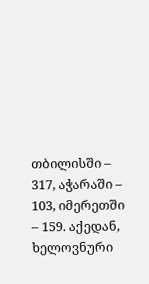თბილისში – 317, აჭარაში – 103, იმერეთში – 159. აქედან, ხელოვნური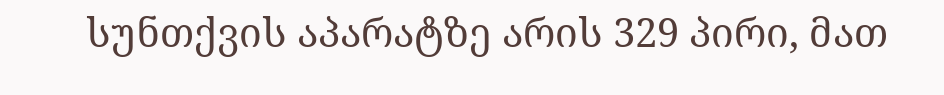სუნთქვის აპარატზე არის 329 პირი, მათ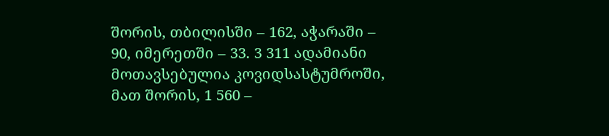შორის, თბილისში – 162, აჭარაში – 90, იმერეთში – 33. 3 311 ადამიანი მოთავსებულია კოვიდსასტუმროში, მათ შორის, 1 560 –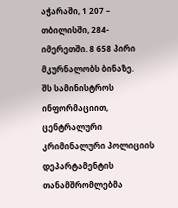აჭარაში, 1 207 – თბილისში, 284-იმერეთში. 8 658 პირი მკურნალობს ბინაზე.
შს სამინისტროს ინფორმაციით, ცენტრალური კრიმინალური პოლიციის დეპარტამენტის თანამშრომლებმა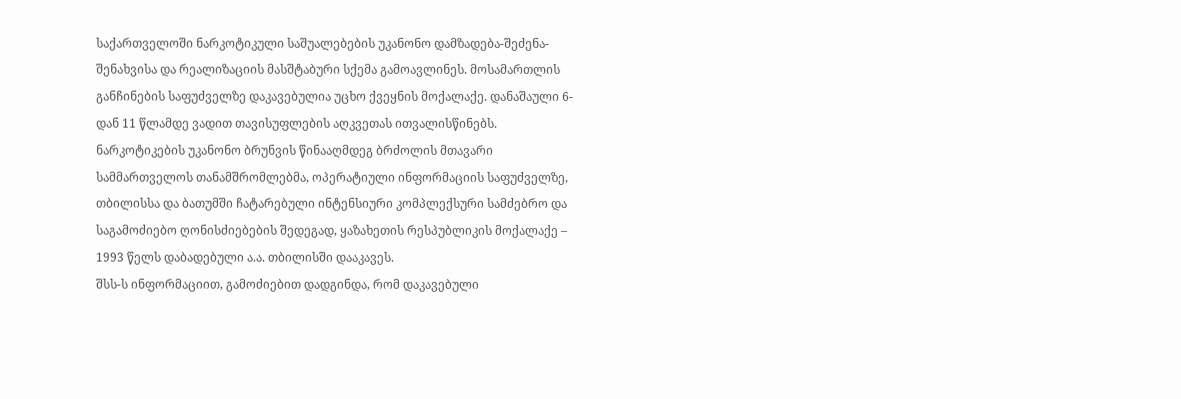საქართველოში ნარკოტიკული საშუალებების უკანონო დამზადება-შეძენა-შენახვისა და რეალიზაციის მასშტაბური სქემა გამოავლინეს. მოსამართლის განჩინების საფუძველზე დაკავებულია უცხო ქვეყნის მოქალაქე. დანაშაული 6-დან 11 წლამდე ვადით თავისუფლების აღკვეთას ითვალისწინებს.
ნარკოტიკების უკანონო ბრუნვის წინააღმდეგ ბრძოლის მთავარი სამმართველოს თანამშრომლებმა, ოპერატიული ინფორმაციის საფუძველზე, თბილისსა და ბათუმში ჩატარებული ინტენსიური კომპლექსური სამძებრო და საგამოძიებო ღონისძიებების შედეგად, ყაზახეთის რესპუბლიკის მოქალაქე – 1993 წელს დაბადებული ა.ა. თბილისში დააკავეს.
შსს-ს ინფორმაციით, გამოძიებით დადგინდა, რომ დაკავებული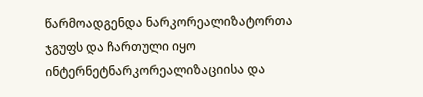წარმოადგენდა ნარკორეალიზატორთა ჯგუფს და ჩართული იყო ინტერნეტნარკორეალიზაციისა და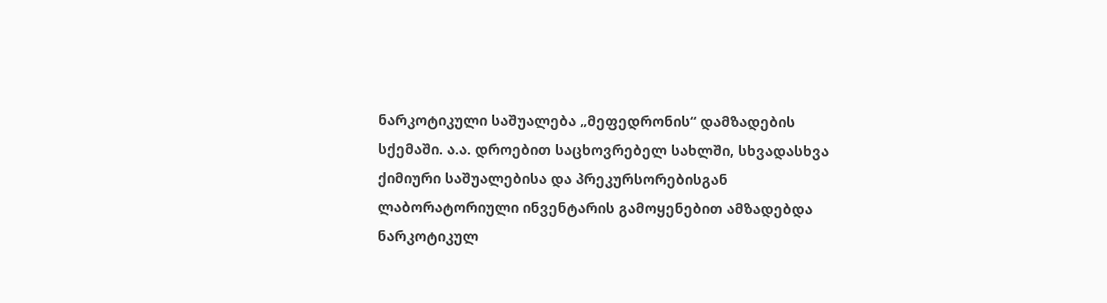ნარკოტიკული საშუალება „მეფედრონის“ დამზადების სქემაში. ა.ა. დროებით საცხოვრებელ სახლში, სხვადასხვა ქიმიური საშუალებისა და პრეკურსორებისგან ლაბორატორიული ინვენტარის გამოყენებით ამზადებდა ნარკოტიკულ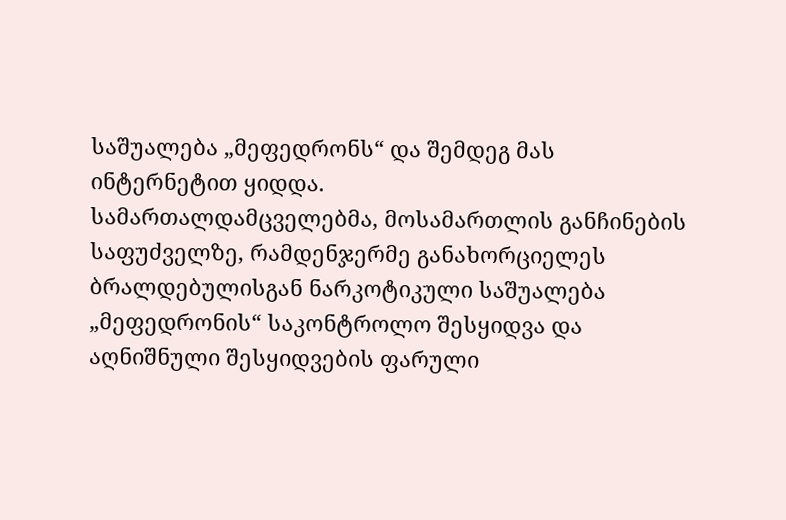საშუალება „მეფედრონს“ და შემდეგ მას ინტერნეტით ყიდდა.
სამართალდამცველებმა, მოსამართლის განჩინების საფუძველზე, რამდენჯერმე განახორციელეს ბრალდებულისგან ნარკოტიკული საშუალება „მეფედრონის“ საკონტროლო შესყიდვა და აღნიშნული შესყიდვების ფარული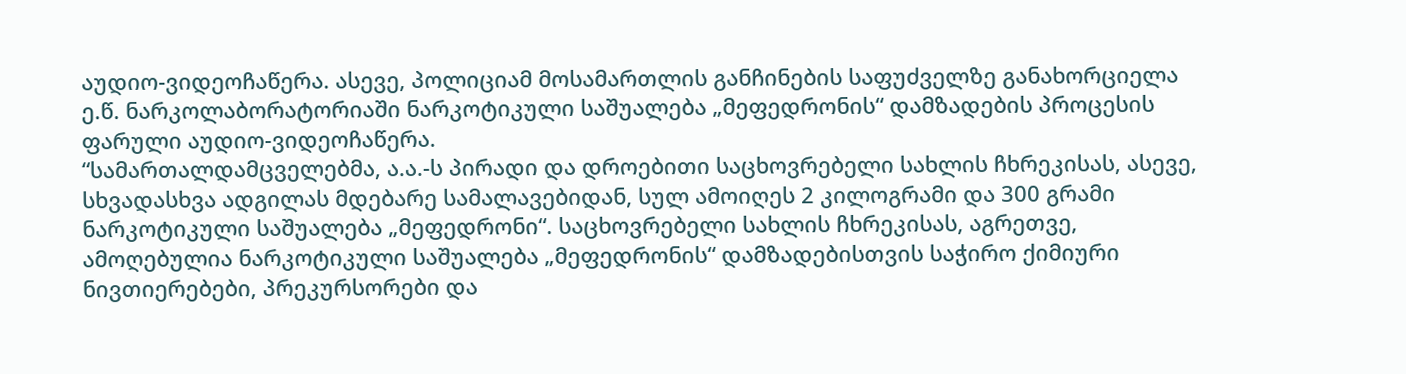აუდიო-ვიდეოჩაწერა. ასევე, პოლიციამ მოსამართლის განჩინების საფუძველზე განახორციელა ე.წ. ნარკოლაბორატორიაში ნარკოტიკული საშუალება „მეფედრონის“ დამზადების პროცესის ფარული აუდიო-ვიდეოჩაწერა.
“სამართალდამცველებმა, ა.ა.-ს პირადი და დროებითი საცხოვრებელი სახლის ჩხრეკისას, ასევე, სხვადასხვა ადგილას მდებარე სამალავებიდან, სულ ამოიღეს 2 კილოგრამი და 300 გრამი ნარკოტიკული საშუალება „მეფედრონი“. საცხოვრებელი სახლის ჩხრეკისას, აგრეთვე, ამოღებულია ნარკოტიკული საშუალება „მეფედრონის“ დამზადებისთვის საჭირო ქიმიური ნივთიერებები, პრეკურსორები და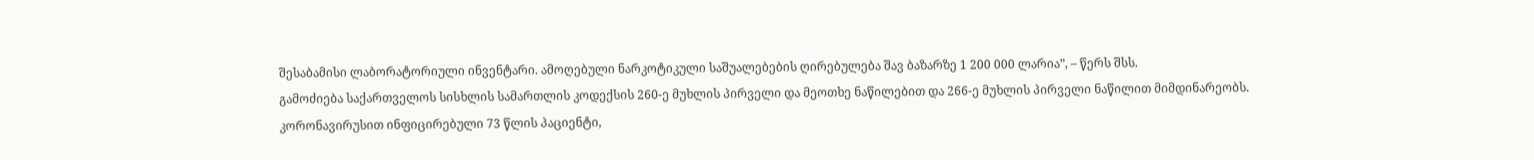შესაბამისი ლაბორატორიული ინვენტარი. ამოღებული ნარკოტიკული საშუალებების ღირებულება შავ ბაზარზე 1 200 000 ლარია”, – წერს შსს.
გამოძიება საქართველოს სისხლის სამართლის კოდექსის 260-ე მუხლის პირველი და მეოთხე ნაწილებით და 266-ე მუხლის პირველი ნაწილით მიმდინარეობს.
კორონავირუსით ინფიცირებული 73 წლის პაციენტი,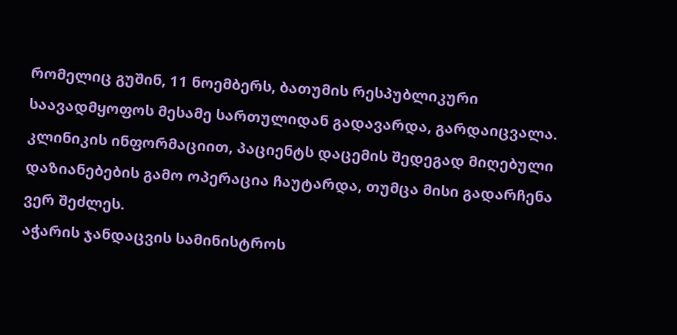რომელიც გუშინ, 11 ნოემბერს, ბათუმის რესპუბლიკური საავადმყოფოს მესამე სართულიდან გადავარდა, გარდაიცვალა.
კლინიკის ინფორმაციით, პაციენტს დაცემის შედეგად მიღებული დაზიანებების გამო ოპერაცია ჩაუტარდა, თუმცა მისი გადარჩენა ვერ შეძლეს.
აჭარის ჯანდაცვის სამინისტროს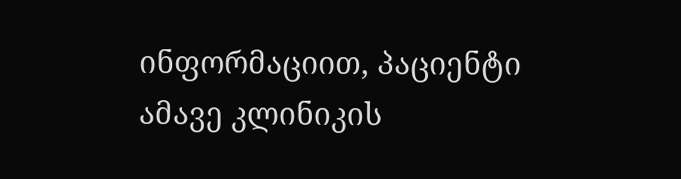ინფორმაციით, პაციენტი ამავე კლინიკის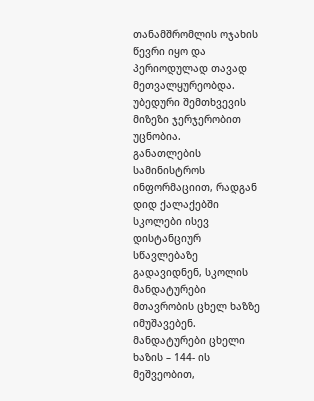თანამშრომლის ოჯახის წევრი იყო და პერიოდულად თავად მეთვალყურეობდა. უბედური შემთხვევის მიზეზი ჯერჯერობით უცნობია.
განათლების სამინისტროს ინფორმაციით, რადგან დიდ ქალაქებში სკოლები ისევ დისტანციურ სწავლებაზე გადავიდნენ, სკოლის მანდატურები მთავრობის ცხელ ხაზზე იმუშავებენ. მანდატურები ცხელი ხაზის – 144- ის მეშვეობით,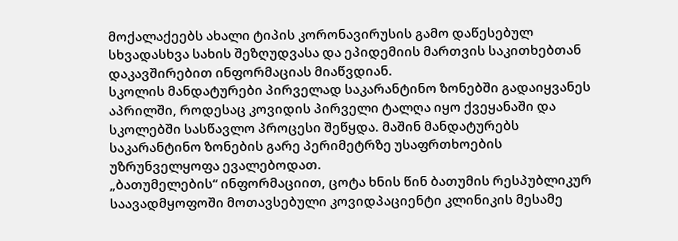მოქალაქეებს ახალი ტიპის კორონავირუსის გამო დაწესებულ სხვადასხვა სახის შეზღუდვასა და ეპიდემიის მართვის საკითხებთან დაკავშირებით ინფორმაციას მიაწვდიან.
სკოლის მანდატურები პირველად საკარანტინო ზონებში გადაიყვანეს აპრილში, როდესაც კოვიდის პირველი ტალღა იყო ქვეყანაში და სკოლებში სასწავლო პროცესი შეწყდა. მაშინ მანდატურებს საკარანტინო ზონების გარე პერიმეტრზე უსაფრთხოების უზრუნველყოფა ევალებოდათ.
„ბათუმელების“ ინფორმაციით, ცოტა ხნის წინ ბათუმის რესპუბლიკურ საავადმყოფოში მოთავსებული კოვიდპაციენტი კლინიკის მესამე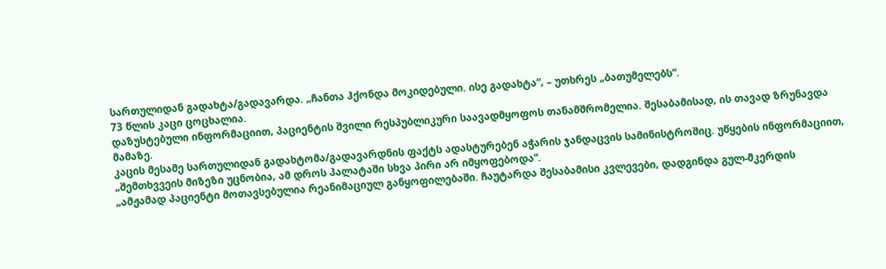სართულიდან გადახტა/გადავარდა. „ჩანთა ჰქონდა მოკიდებული. ისე გადახტა“, – უთხრეს „ბათუმელებს“.
73 წლის კაცი ცოცხალია.
დაზუსტებული ინფორმაციით, პაციენტის შვილი რესპუბლიკური საავადმყოფოს თანამშრომელია. შესაბამისად, ის თავად ზრუნავდა მამაზე.
კაცის მესამე სართულიდან გადახტომა/გადავარდნის ფაქტს ადასტურებენ აჭარის ჯანდაცვის სამინისტროშიც. უწყების ინფორმაციით, „შემთხვვეის მიზეზი უცნობია, ამ დროს პალატაში სხვა პირი არ იმყოფებოდა“.
„ამჟამად პაციენტი მოთავსებულია რეანიმაციულ განყოფილებაში. ჩაუტარდა შესაბამისი კვლევები, დადგინდა გულ-მკერდის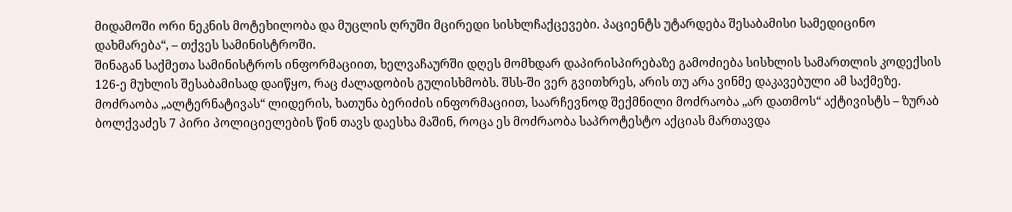მიდამოში ორი ნეკნის მოტეხილობა და მუცლის ღრუში მცირედი სისხლჩაქცევები. პაციენტს უტარდება შესაბამისი სამედიცინო დახმარება“, – თქვეს სამინისტროში.
შინაგან საქმეთა სამინისტროს ინფორმაციით, ხელვაჩაურში დღეს მომხდარ დაპირისპირებაზე გამოძიება სისხლის სამართლის კოდექსის 126-ე მუხლის შესაბამისად დაიწყო, რაც ძალადობის გულისხმობს. შსს-ში ვერ გვითხრეს, არის თუ არა ვინმე დაკავებული ამ საქმეზე.
მოძრაობა „ალტერნატივას“ ლიდერის, ხათუნა ბერიძის ინფორმაციით, საარჩევნოდ შექმნილი მოძრაობა „არ დათმოს“ აქტივისტს – ზურაბ ბოლქვაძეს 7 პირი პოლიციელების წინ თავს დაესხა მაშინ, როცა ეს მოძრაობა საპროტესტო აქციას მართავდა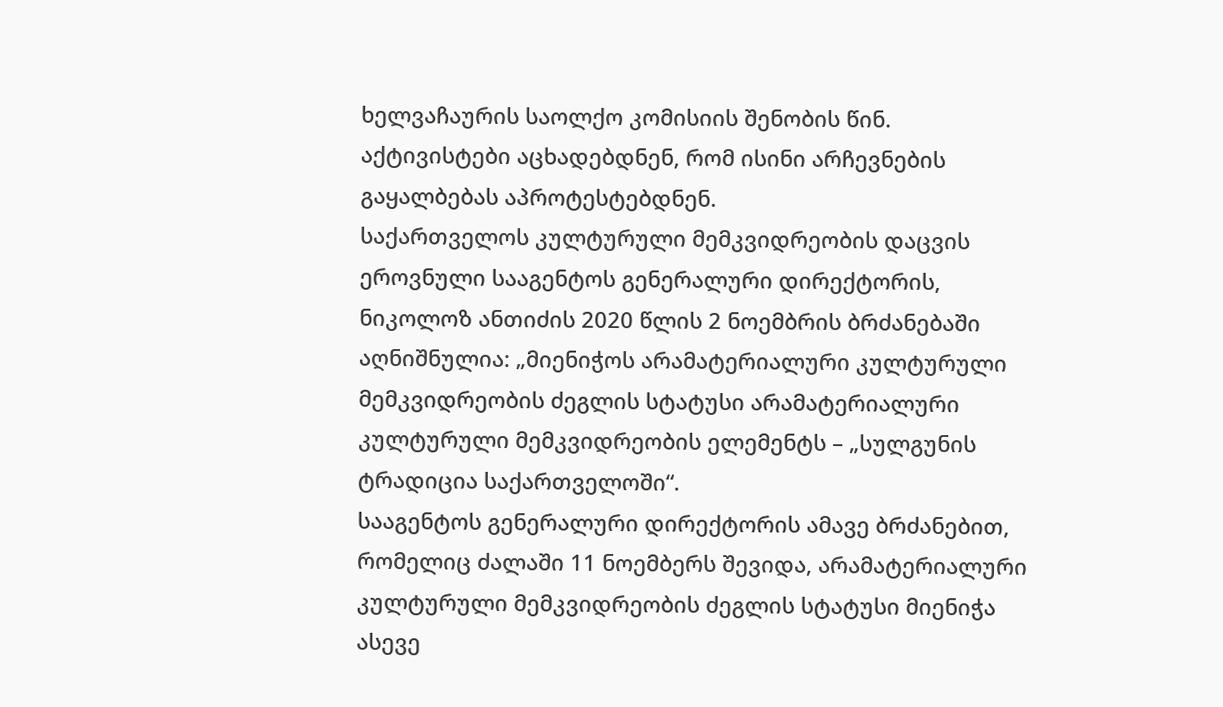ხელვაჩაურის საოლქო კომისიის შენობის წინ.
აქტივისტები აცხადებდნენ, რომ ისინი არჩევნების გაყალბებას აპროტესტებდნენ.
საქართველოს კულტურული მემკვიდრეობის დაცვის ეროვნული სააგენტოს გენერალური დირექტორის, ნიკოლოზ ანთიძის 2020 წლის 2 ნოემბრის ბრძანებაში აღნიშნულია: „მიენიჭოს არამატერიალური კულტურული მემკვიდრეობის ძეგლის სტატუსი არამატერიალური კულტურული მემკვიდრეობის ელემენტს – „სულგუნის ტრადიცია საქართველოში“.
სააგენტოს გენერალური დირექტორის ამავე ბრძანებით, რომელიც ძალაში 11 ნოემბერს შევიდა, არამატერიალური კულტურული მემკვიდრეობის ძეგლის სტატუსი მიენიჭა ასევე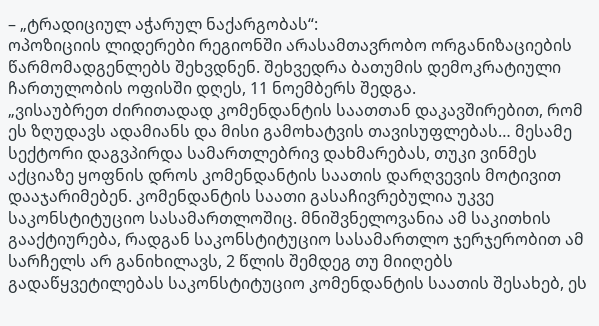– „ტრადიციულ აჭარულ ნაქარგობას“:
ოპოზიციის ლიდერები რეგიონში არასამთავრობო ორგანიზაციების წარმომადგენლებს შეხვდნენ. შეხვედრა ბათუმის დემოკრატიული ჩართულობის ოფისში დღეს, 11 ნოემბერს შედგა.
„ვისაუბრეთ ძირითადად კომენდანტის საათთან დაკავშირებით, რომ ეს ზღუდავს ადამიანს და მისი გამოხატვის თავისუფლებას… მესამე სექტორი დაგვპირდა სამართლებრივ დახმარებას, თუკი ვინმეს აქციაზე ყოფნის დროს კომენდანტის საათის დარღვევის მოტივით დააჯარიმებენ. კომენდანტის საათი გასაჩივრებულია უკვე საკონსტიტუციო სასამართლოშიც. მნიშვნელოვანია ამ საკითხის გააქტიურება, რადგან საკონსტიტუციო სასამართლო ჯერჯერობით ამ სარჩელს არ განიხილავს, 2 წლის შემდეგ თუ მიიღებს გადაწყვეტილებას საკონსტიტუციო კომენდანტის საათის შესახებ, ეს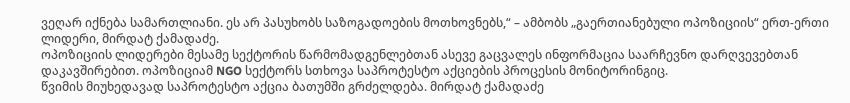ვეღარ იქნება სამართლიანი. ეს არ პასუხობს საზოგადოების მოთხოვნებს,“ – ამბობს „გაერთიანებული ოპოზიციის“ ერთ-ერთი ლიდერი, მირდატ ქამადაძე.
ოპოზიციის ლიდერები მესამე სექტორის წარმომადგენლებთან ასევე გაცვალეს ინფორმაცია საარჩევნო დარღვევებთან დაკავშირებით. ოპოზიციამ NGO სექტორს სთხოვა საპროტესტო აქციების პროცესის მონიტორინგიც.
წვიმის მიუხედავად საპროტესტო აქცია ბათუმში გრძელდება. მირდატ ქამადაძე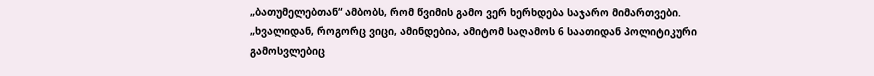„ბათუმელებთან“ ამბობს, რომ წვიმის გამო ვერ ხერხდება საჯარო მიმართვები.
„ხვალიდან, როგორც ვიცი, ამინდებია, ამიტომ საღამოს 6 საათიდან პოლიტიკური გამოსვლებიც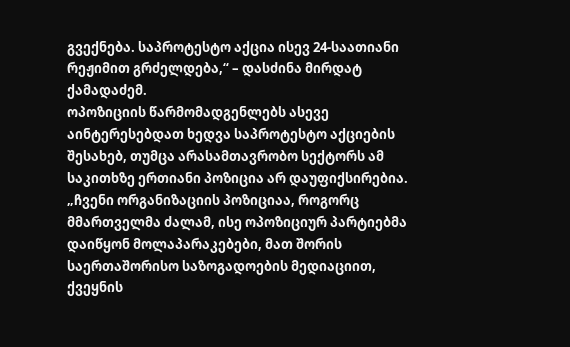გვექნება. საპროტესტო აქცია ისევ 24-საათიანი რეჟიმით გრძელდება,“ – დასძინა მირდატ ქამადაძემ.
ოპოზიციის წარმომადგენლებს ასევე აინტერესებდათ ხედვა საპროტესტო აქციების შესახებ, თუმცა არასამთავრობო სექტორს ამ საკითხზე ერთიანი პოზიცია არ დაუფიქსირებია.
„ჩვენი ორგანიზაციის პოზიციაა, როგორც მმართველმა ძალამ, ისე ოპოზიციურ პარტიებმა დაიწყონ მოლაპარაკებები, მათ შორის საერთაშორისო საზოგადოების მედიაციით, ქვეყნის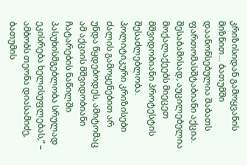კრიზისიდან გამოყვანის მიზნით… ბათუმში დაანონსებულია შაბათს ფართომასშტაბიანი აქცია. შესაბამისად, აუცილებელია მოქალაქეებს მიეცეთ მშვიდობიანი პროტესტის შესაძლებლობა. პოლიტიკური კრიზისები ძალის გამოყენებით არ უნდა წყდებოდეს, ამიტომაც ამ აქციის მშვიდობიანი ჩატარების ნაწილში პასუხისმგებლობა სრულად ეკისრება ხელისუფლებას,“ – ამბობს თეონა დიასამიძე, ბათუმის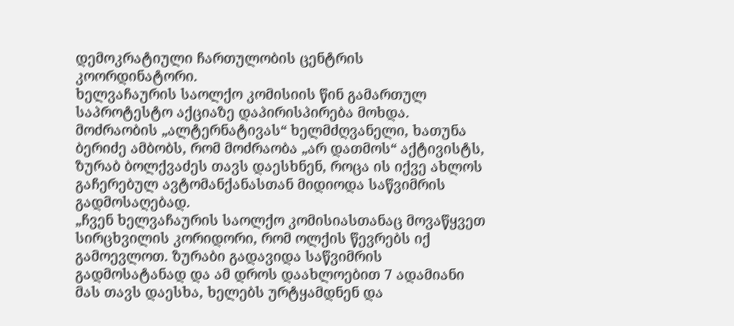დემოკრატიული ჩართულობის ცენტრის კოორდინატორი.
ხელვაჩაურის საოლქო კომისიის წინ გამართულ საპროტესტო აქციაზე დაპირისპირება მოხდა. მოძრაობის „ალტერნატივას“ ხელმძღვანელი, ხათუნა ბერიძე ამბობს, რომ მოძრაობა „არ დათმოს“ აქტივისტს, ზურაბ ბოლქვაძეს თავს დაესხნენ, როცა ის იქვე ახლოს გაჩერებულ ავტომანქანასთან მიდიოდა საწვიმრის გადმოსაღებად.
„ჩვენ ხელვაჩაურის საოლქო კომისიასთანაც მოვაწყვეთ სირცხვილის კორიდორი, რომ ოლქის წევრებს იქ გამოევლოთ. ზურაბი გადავიდა საწვიმრის გადმოსატანად და ამ დროს დაახლოებით 7 ადამიანი მას თავს დაესხა, ხელებს ურტყამდნენ და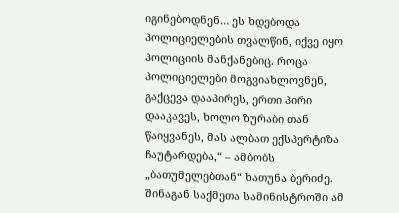იგინებოდნენ… ეს ხდებოდა პოლიციელების თვალწინ, იქვე იყო პოლიციის მანქანებიც. როცა პოლიციელები მოგვიახლოვნენ, გაქცევა დააპირეს, ერთი პირი დააკავეს, ხოლო ზურაბი თან წაიყვანეს, მას ალბათ ექსპერტიზა ჩაუტარდება,“ – ამბობს „ბათუმელებთან“ ხათუნა ბერიძე.
შინაგან საქმეთა სამინისტროში ამ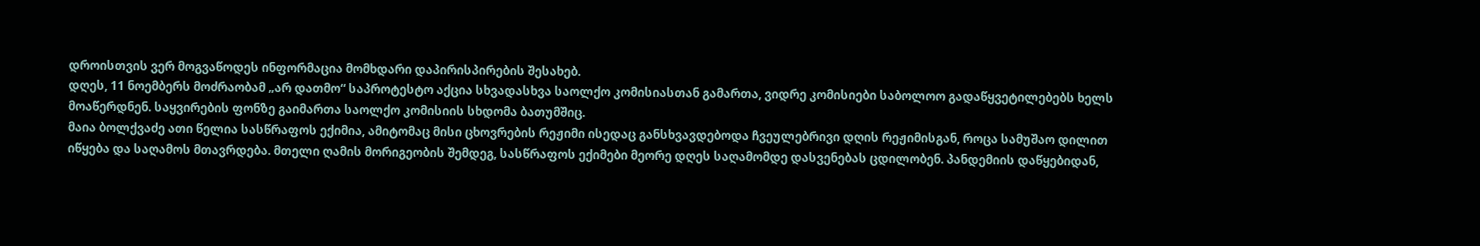დროისთვის ვერ მოგვაწოდეს ინფორმაცია მომხდარი დაპირისპირების შესახებ.
დღეს, 11 ნოემბერს მოძრაობამ „არ დათმო“ საპროტესტო აქცია სხვადასხვა საოლქო კომისიასთან გამართა, ვიდრე კომისიები საბოლოო გადაწყვეტილებებს ხელს მოაწერდნენ. საყვირების ფონზე გაიმართა საოლქო კომისიის სხდომა ბათუმშიც.
მაია ბოლქვაძე ათი წელია სასწრაფოს ექიმია, ამიტომაც მისი ცხოვრების რეჟიმი ისედაც განსხვავდებოდა ჩვეულებრივი დღის რეჟიმისგან, როცა სამუშაო დილით იწყება და საღამოს მთავრდება. მთელი ღამის მორიგეობის შემდეგ, სასწრაფოს ექიმები მეორე დღეს საღამომდე დასვენებას ცდილობენ. პანდემიის დაწყებიდან,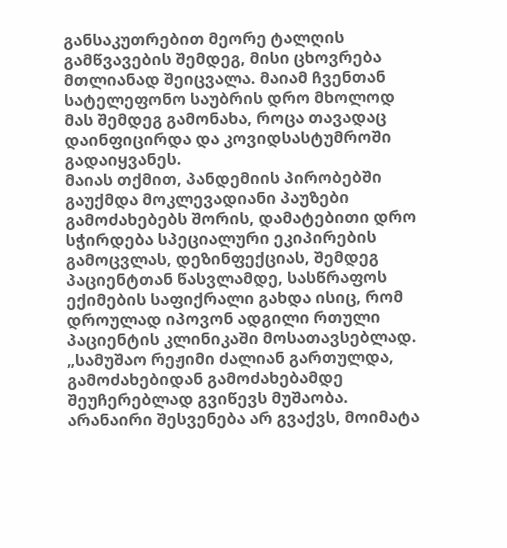განსაკუთრებით მეორე ტალღის გამწვავების შემდეგ, მისი ცხოვრება მთლიანად შეიცვალა. მაიამ ჩვენთან სატელეფონო საუბრის დრო მხოლოდ მას შემდეგ გამონახა, როცა თავადაც დაინფიცირდა და კოვიდსასტუმროში გადაიყვანეს.
მაიას თქმით, პანდემიის პირობებში გაუქმდა მოკლევადიანი პაუზები გამოძახებებს შორის, დამატებითი დრო სჭირდება სპეციალური ეკიპირების გამოცვლას, დეზინფექციას, შემდეგ პაციენტთან წასვლამდე, სასწრაფოს ექიმების საფიქრალი გახდა ისიც, რომ დროულად იპოვონ ადგილი რთული პაციენტის კლინიკაში მოსათავსებლად.
„სამუშაო რეჟიმი ძალიან გართულდა, გამოძახებიდან გამოძახებამდე შეუჩერებლად გვიწევს მუშაობა. არანაირი შესვენება არ გვაქვს, მოიმატა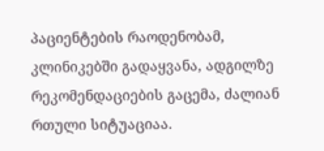პაციენტების რაოდენობამ, კლინიკებში გადაყვანა, ადგილზე რეკომენდაციების გაცემა, ძალიან რთული სიტუაციაა.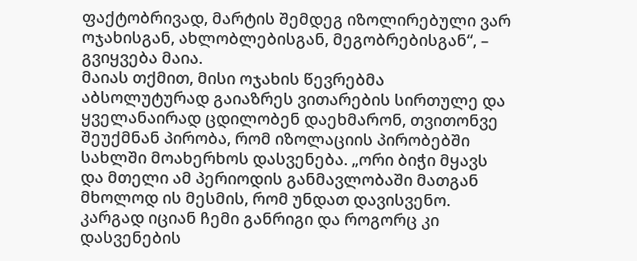ფაქტობრივად, მარტის შემდეგ იზოლირებული ვარ ოჯახისგან, ახლობლებისგან, მეგობრებისგან“, – გვიყვება მაია.
მაიას თქმით, მისი ოჯახის წევრებმა აბსოლუტურად გაიაზრეს ვითარების სირთულე და ყველანაირად ცდილობენ დაეხმარონ, თვითონვე შეუქმნან პირობა, რომ იზოლაციის პირობებში სახლში მოახერხოს დასვენება. „ორი ბიჭი მყავს და მთელი ამ პერიოდის განმავლობაში მათგან მხოლოდ ის მესმის, რომ უნდათ დავისვენო. კარგად იციან ჩემი განრიგი და როგორც კი დასვენების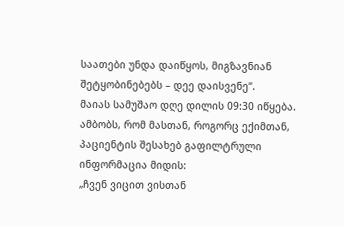საათები უნდა დაიწყოს, მიგზავნიან შეტყობინებებს – დეე დაისვენე“.
მაიას სამუშაო დღე დილის 09:30 იწყება. ამბობს, რომ მასთან, როგორც ექიმთან, პაციენტის შესახებ გაფილტრული ინფორმაცია მიდის:
„ჩვენ ვიცით ვისთან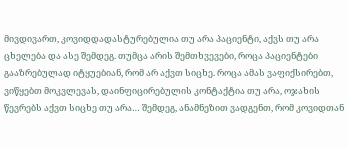მივდივართ, კოვიდდადასტურებულია თუ არა პაციენტი, აქვს თუ არა ცხელება და ასე შემდეგ. თუმცა არის შემთხვევები, როცა პაციენტები გააზრებულად იტყუებიან, რომ არ აქვთ სიცხე. როცა ამას ვაფიქსირებთ, ვიწყებთ მოკვლევას, დაინფიცირებულის კონტაქტია თუ არა, ოჯახის წევრებს აქვთ სიცხე თუ არა… შემდეგ, ანამნეზით ვადგენთ, რომ კოვიდთან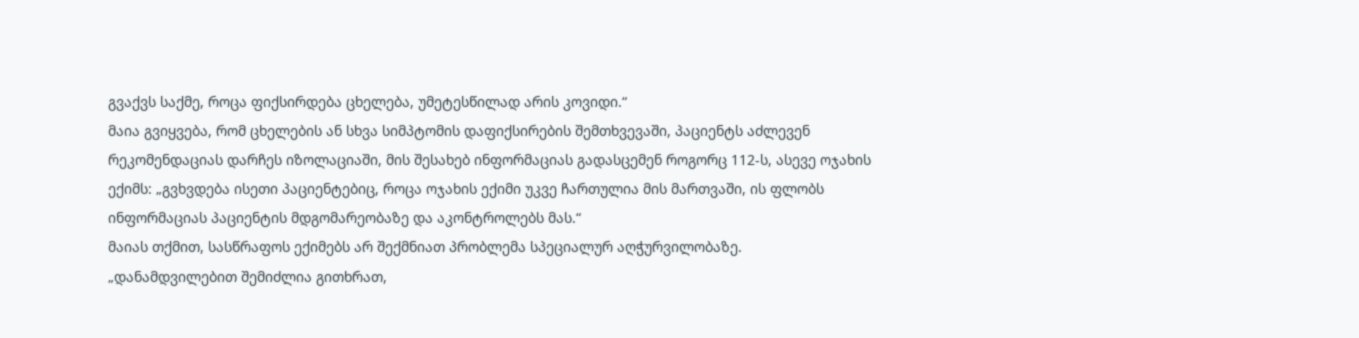გვაქვს საქმე, როცა ფიქსირდება ცხელება, უმეტესწილად არის კოვიდი.“
მაია გვიყვება, რომ ცხელების ან სხვა სიმპტომის დაფიქსირების შემთხვევაში, პაციენტს აძლევენ რეკომენდაციას დარჩეს იზოლაციაში, მის შესახებ ინფორმაციას გადასცემენ როგორც 112-ს, ასევე ოჯახის ექიმს: „გვხვდება ისეთი პაციენტებიც, როცა ოჯახის ექიმი უკვე ჩართულია მის მართვაში, ის ფლობს ინფორმაციას პაციენტის მდგომარეობაზე და აკონტროლებს მას.“
მაიას თქმით, სასწრაფოს ექიმებს არ შექმნიათ პრობლემა სპეციალურ აღჭურვილობაზე.
„დანამდვილებით შემიძლია გითხრათ,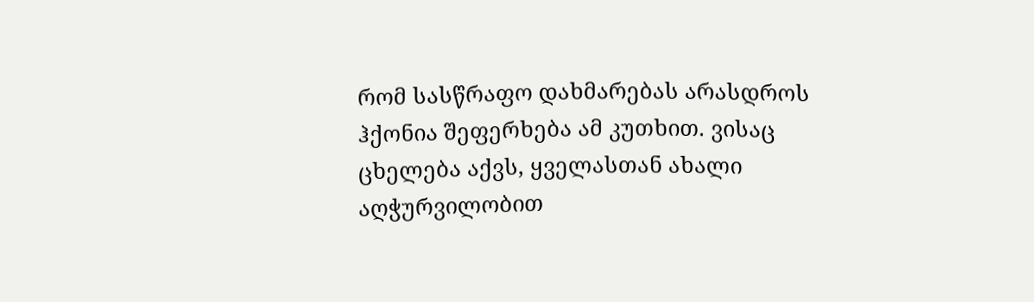რომ სასწრაფო დახმარებას არასდროს ჰქონია შეფერხება ამ კუთხით. ვისაც ცხელება აქვს, ყველასთან ახალი აღჭურვილობით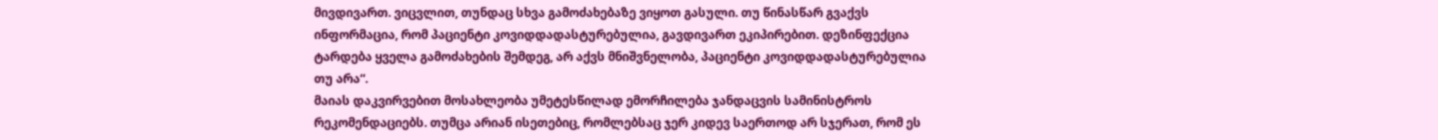მივდივართ. ვიცვლით, თუნდაც სხვა გამოძახებაზე ვიყოთ გასული. თუ წინასწარ გვაქვს ინფორმაცია, რომ პაციენტი კოვიდდადასტურებულია, გავდივართ ეკიპირებით. დეზინფექცია ტარდება ყველა გამოძახების შემდეგ, არ აქვს მნიშვნელობა, პაციენტი კოვიდდადასტურებულია თუ არა“.
მაიას დაკვირვებით მოსახლეობა უმეტესწილად ემორჩილება ჯანდაცვის სამინისტროს რეკომენდაციებს. თუმცა არიან ისეთებიც, რომლებსაც ჯერ კიდევ საერთოდ არ სჯერათ, რომ ეს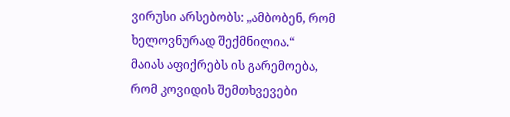ვირუსი არსებობს: „ამბობენ, რომ ხელოვნურად შექმნილია.“
მაიას აფიქრებს ის გარემოება, რომ კოვიდის შემთხვევები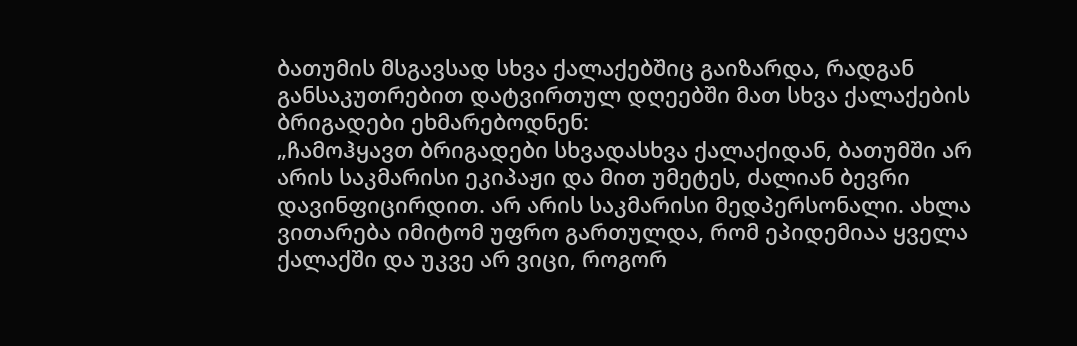ბათუმის მსგავსად სხვა ქალაქებშიც გაიზარდა, რადგან განსაკუთრებით დატვირთულ დღეებში მათ სხვა ქალაქების ბრიგადები ეხმარებოდნენ:
„ჩამოჰყავთ ბრიგადები სხვადასხვა ქალაქიდან, ბათუმში არ არის საკმარისი ეკიპაჟი და მით უმეტეს, ძალიან ბევრი დავინფიცირდით. არ არის საკმარისი მედპერსონალი. ახლა ვითარება იმიტომ უფრო გართულდა, რომ ეპიდემიაა ყველა ქალაქში და უკვე არ ვიცი, როგორ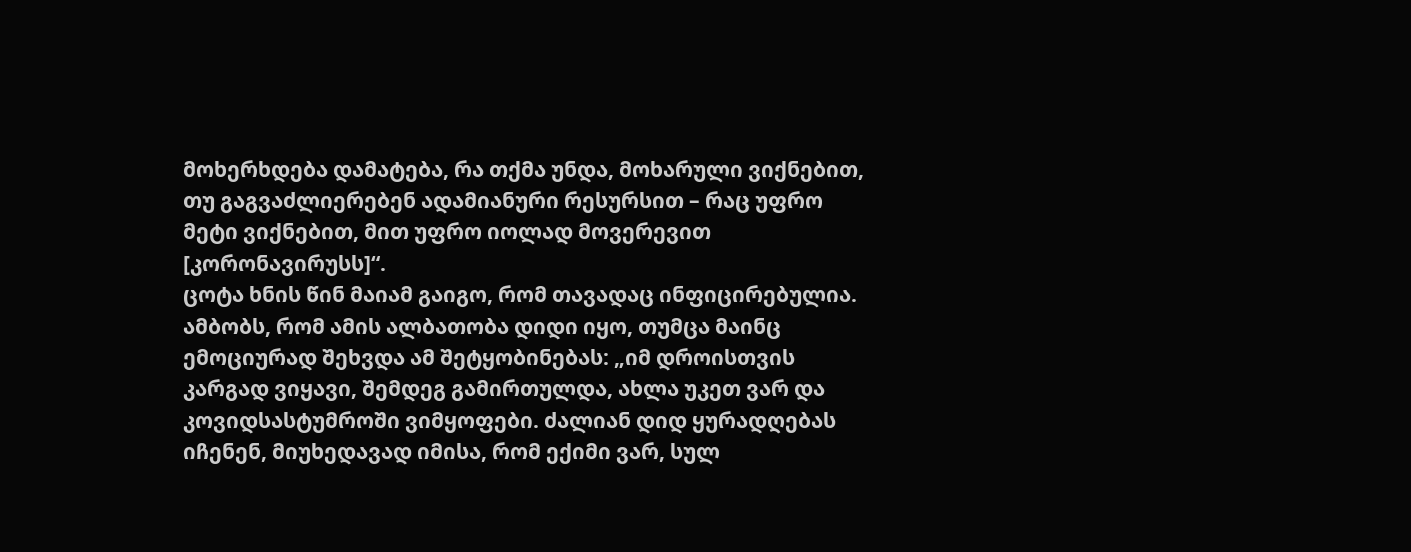მოხერხდება დამატება, რა თქმა უნდა, მოხარული ვიქნებით, თუ გაგვაძლიერებენ ადამიანური რესურსით – რაც უფრო მეტი ვიქნებით, მით უფრო იოლად მოვერევით [კორონავირუსს]“.
ცოტა ხნის წინ მაიამ გაიგო, რომ თავადაც ინფიცირებულია. ამბობს, რომ ამის ალბათობა დიდი იყო, თუმცა მაინც ემოციურად შეხვდა ამ შეტყობინებას: „იმ დროისთვის კარგად ვიყავი, შემდეგ გამირთულდა, ახლა უკეთ ვარ და კოვიდსასტუმროში ვიმყოფები. ძალიან დიდ ყურადღებას იჩენენ, მიუხედავად იმისა, რომ ექიმი ვარ, სულ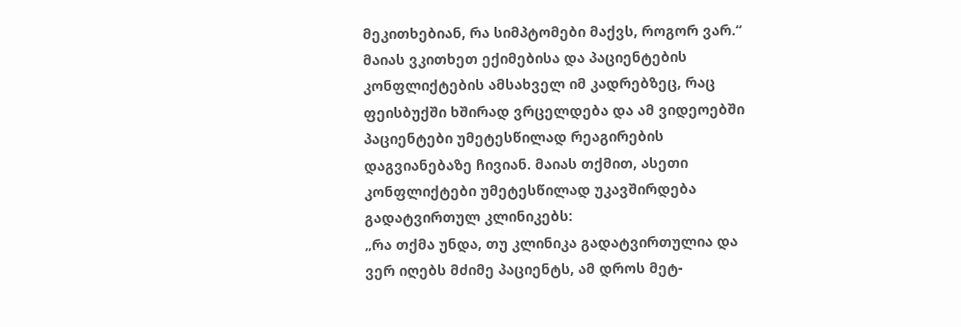მეკითხებიან, რა სიმპტომები მაქვს, როგორ ვარ.“
მაიას ვკითხეთ ექიმებისა და პაციენტების კონფლიქტების ამსახველ იმ კადრებზეც, რაც ფეისბუქში ხშირად ვრცელდება და ამ ვიდეოებში პაციენტები უმეტესწილად რეაგირების დაგვიანებაზე ჩივიან. მაიას თქმით, ასეთი კონფლიქტები უმეტესწილად უკავშირდება გადატვირთულ კლინიკებს:
„რა თქმა უნდა, თუ კლინიკა გადატვირთულია და ვერ იღებს მძიმე პაციენტს, ამ დროს მეტ-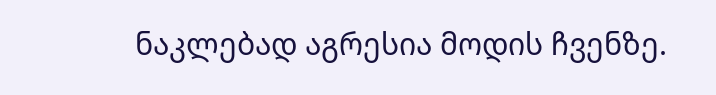ნაკლებად აგრესია მოდის ჩვენზე.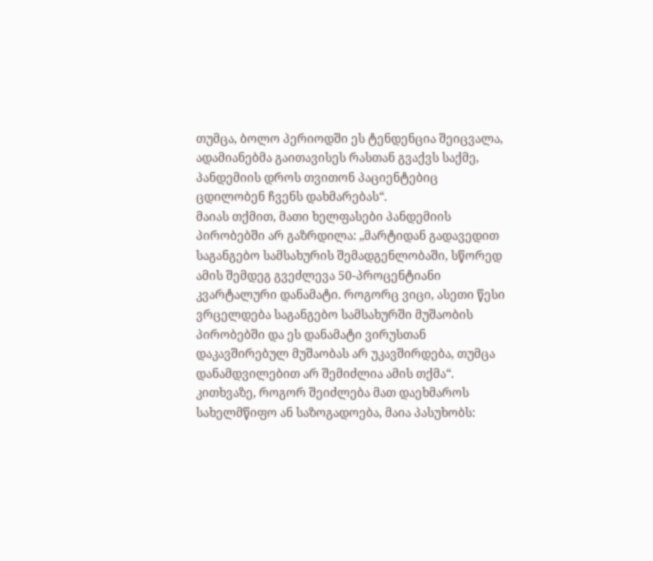თუმცა, ბოლო პერიოდში ეს ტენდენცია შეიცვალა, ადამიანებმა გაითავისეს რასთან გვაქვს საქმე, პანდემიის დროს თვითონ პაციენტებიც ცდილობენ ჩვენს დახმარებას“.
მაიას თქმით, მათი ხელფასები პანდემიის პირობებში არ გაზრდილა: „მარტიდან გადავედით საგანგებო სამსახურის შემადგენლობაში, სწორედ ამის შემდეგ გვეძლევა 50-პროცენტიანი კვარტალური დანამატი. როგორც ვიცი, ასეთი წესი ვრცელდება საგანგებო სამსახურში მუშაობის პირობებში და ეს დანამატი ვირუსთან დაკავშირებულ მუშაობას არ უკავშირდება, თუმცა დანამდვილებით არ შემიძლია ამის თქმა“.
კითხვაზე, როგორ შეიძლება მათ დაეხმაროს სახელმწიფო ან საზოგადოება, მაია პასუხობს: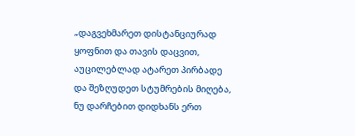„დაგვეხმარეთ დისტანციურად ყოფნით და თავის დაცვით, აუცილებლად ატარეთ პირბადე და შეზღუდეთ სტუმრების მიღება, ნუ დარჩებით დიდხანს ერთ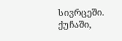სივრცეში. ქუჩაში,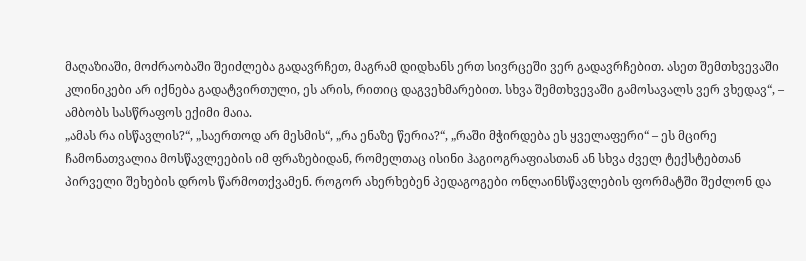მაღაზიაში, მოძრაობაში შეიძლება გადავრჩეთ, მაგრამ დიდხანს ერთ სივრცეში ვერ გადავრჩებით. ასეთ შემთხვევაში კლინიკები არ იქნება გადატვირთული, ეს არის, რითიც დაგვეხმარებით. სხვა შემთხვევაში გამოსავალს ვერ ვხედავ“, – ამბობს სასწრაფოს ექიმი მაია.
„ამას რა ისწავლის?“, „საერთოდ არ მესმის“, „რა ენაზე წერია?“, „რაში მჭირდება ეს ყველაფერი“ – ეს მცირე ჩამონათვალია მოსწავლეების იმ ფრაზებიდან, რომელთაც ისინი ჰაგიოგრაფიასთან ან სხვა ძველ ტექსტებთან პირველი შეხების დროს წარმოთქვამენ. როგორ ახერხებენ პედაგოგები ონლაინსწავლების ფორმატში შეძლონ და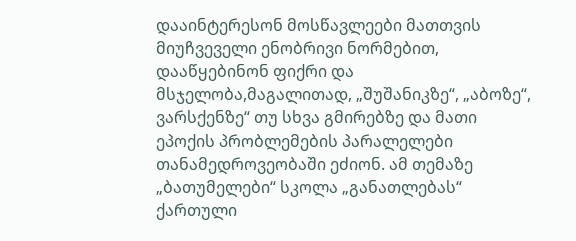დააინტერესონ მოსწავლეები მათთვის მიუჩვეველი ენობრივი ნორმებით, დააწყებინონ ფიქრი და მსჯელობა,მაგალითად, „შუშანიკზე“, „აბოზე“, ვარსქენზე“ თუ სხვა გმირებზე და მათი ეპოქის პრობლემების პარალელები თანამედროვეობაში ეძიონ. ამ თემაზე „ბათუმელები“ სკოლა „განათლებას“ ქართული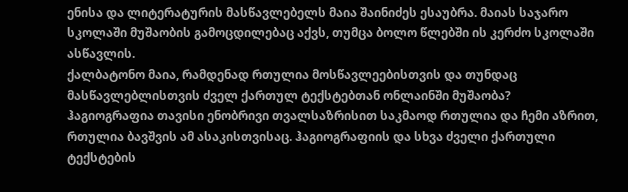ენისა და ლიტერატურის მასწავლებელს მაია შაინიძეს ესაუბრა. მაიას საჯარო სკოლაში მუშაობის გამოცდილებაც აქვს, თუმცა ბოლო წლებში ის კერძო სკოლაში ასწავლის.
ქალბატონო მაია, რამდენად რთულია მოსწავლეებისთვის და თუნდაც მასწავლებლისთვის ძველ ქართულ ტექსტებთან ონლაინში მუშაობა?
ჰაგიოგრაფია თავისი ენობრივი თვალსაზრისით საკმაოდ რთულია და ჩემი აზრით, რთულია ბავშვის ამ ასაკისთვისაც. ჰაგიოგრაფიის და სხვა ძველი ქართული ტექსტების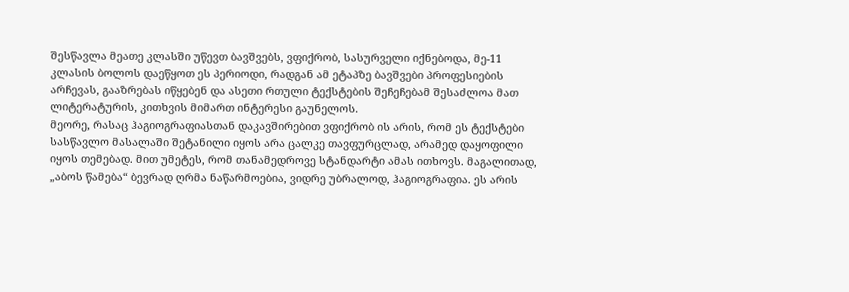შესწავლა მეათე კლასში უწევთ ბავშვებს, ვფიქრობ, სასურველი იქნებოდა, მე-11 კლასის ბოლოს დაეწყოთ ეს პერიოდი, რადგან ამ ეტაპზე ბავშვები პროფესიების არჩევას, გააზრებას იწყებენ და ასეთი რთული ტექსტების შეჩეჩებამ შესაძლოა მათ ლიტერატურის, კითხვის მიმართ ინტერესი გაუნელოს.
მეორე, რასაც ჰაგიოგრაფიასთან დაკავშირებით ვფიქრობ ის არის, რომ ეს ტექსტები სასწავლო მასალაში შეტანილი იყოს არა ცალკე თავფურცლად, არამედ დაყოფილი იყოს თემებად. მით უმეტეს, რომ თანამედროვე სტანდარტი ამას ითხოვს. მაგალითად, „აბოს წამება“ ბევრად ღრმა ნაწარმოებია, ვიდრე უბრალოდ, ჰაგიოგრაფია. ეს არის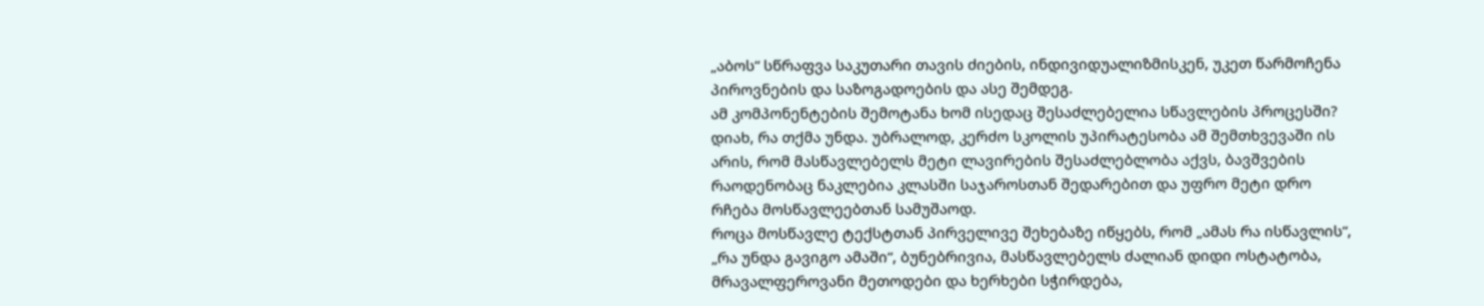„აბოს“ სწრაფვა საკუთარი თავის ძიების, ინდივიდუალიზმისკენ, უკეთ წარმოჩენა პიროვნების და საზოგადოების და ასე შემდეგ.
ამ კომპონენტების შემოტანა ხომ ისედაც შესაძლებელია სწავლების პროცესში?
დიახ, რა თქმა უნდა. უბრალოდ, კერძო სკოლის უპირატესობა ამ შემთხვევაში ის არის, რომ მასწავლებელს მეტი ლავირების შესაძლებლობა აქვს, ბავშვების რაოდენობაც ნაკლებია კლასში საჯაროსთან შედარებით და უფრო მეტი დრო რჩება მოსწავლეებთან სამუშაოდ.
როცა მოსწავლე ტექსტთან პირველივე შეხებაზე იწყებს, რომ „ამას რა ისწავლის“, „რა უნდა გავიგო ამაში“, ბუნებრივია, მასწავლებელს ძალიან დიდი ოსტატობა, მრავალფეროვანი მეთოდები და ხერხები სჭირდება,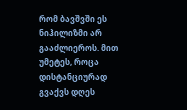რომ ბავშვში ეს ნიჰილიზმი არ გააძლიეროს. მით უმეტეს, როცა დისტანციურად გვაქვს დღეს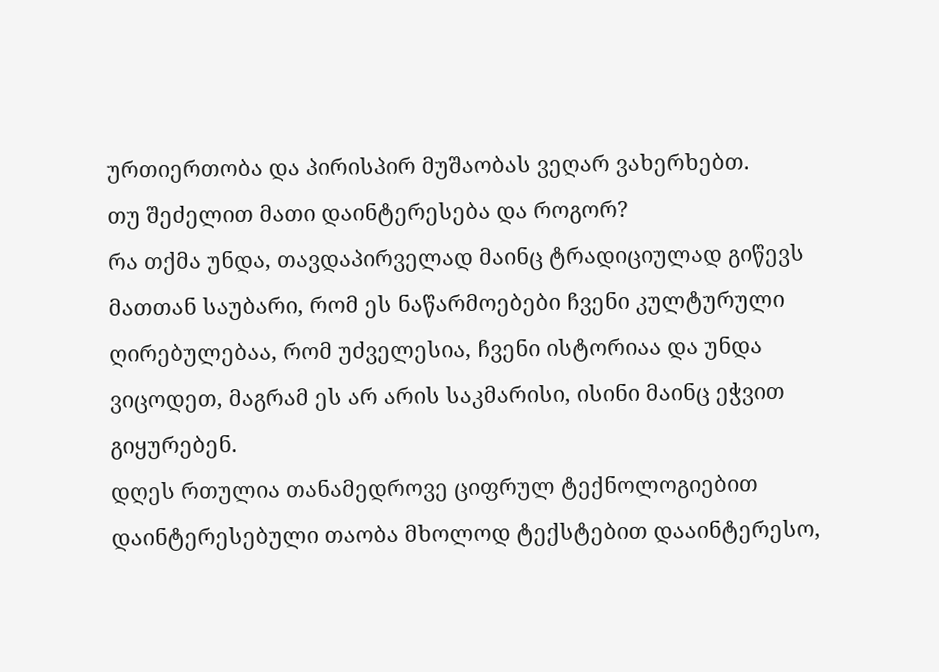ურთიერთობა და პირისპირ მუშაობას ვეღარ ვახერხებთ.
თუ შეძელით მათი დაინტერესება და როგორ?
რა თქმა უნდა, თავდაპირველად მაინც ტრადიციულად გიწევს მათთან საუბარი, რომ ეს ნაწარმოებები ჩვენი კულტურული ღირებულებაა, რომ უძველესია, ჩვენი ისტორიაა და უნდა ვიცოდეთ, მაგრამ ეს არ არის საკმარისი, ისინი მაინც ეჭვით გიყურებენ.
დღეს რთულია თანამედროვე ციფრულ ტექნოლოგიებით დაინტერესებული თაობა მხოლოდ ტექსტებით დააინტერესო,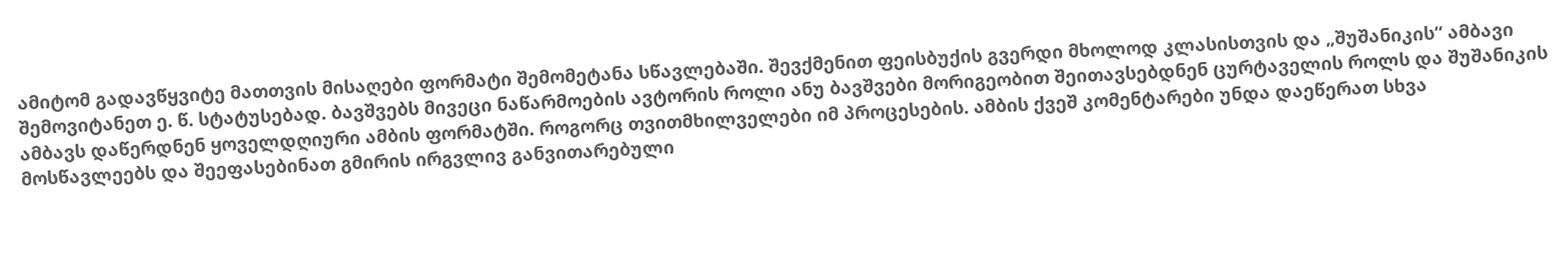ამიტომ გადავწყვიტე მათთვის მისაღები ფორმატი შემომეტანა სწავლებაში. შევქმენით ფეისბუქის გვერდი მხოლოდ კლასისთვის და „შუშანიკის“ ამბავი შემოვიტანეთ ე. წ. სტატუსებად. ბავშვებს მივეცი ნაწარმოების ავტორის როლი ანუ ბავშვები მორიგეობით შეითავსებდნენ ცურტაველის როლს და შუშანიკის ამბავს დაწერდნენ ყოველდღიური ამბის ფორმატში. როგორც თვითმხილველები იმ პროცესების. ამბის ქვეშ კომენტარები უნდა დაეწერათ სხვა მოსწავლეებს და შეეფასებინათ გმირის ირგვლივ განვითარებული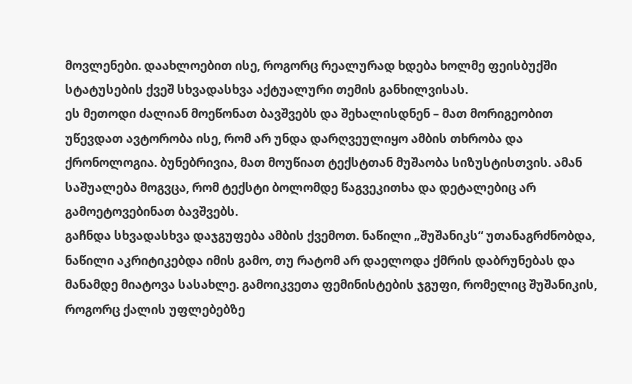მოვლენები. დაახლოებით ისე, როგორც რეალურად ხდება ხოლმე ფეისბუქში სტატუსების ქვეშ სხვადასხვა აქტუალური თემის განხილვისას.
ეს მეთოდი ძალიან მოეწონათ ბავშვებს და შეხალისდნენ – მათ მორიგეობით უწევდათ ავტორობა ისე, რომ არ უნდა დარღვეულიყო ამბის თხრობა და ქრონოლოგია. ბუნებრივია, მათ მოუწიათ ტექსტთან მუშაობა სიზუსტისთვის. ამან საშუალება მოგვცა, რომ ტექსტი ბოლომდე წაგვეკითხა და დეტალებიც არ გამოეტოვებინათ ბავშვებს.
გაჩნდა სხვადასხვა დაჯგუფება ამბის ქვემოთ. ნაწილი „შუშანიკს“ უთანაგრძნობდა, ნაწილი აკრიტიკებდა იმის გამო, თუ რატომ არ დაელოდა ქმრის დაბრუნებას და მანამდე მიატოვა სასახლე. გამოიკვეთა ფემინისტების ჯგუფი, რომელიც შუშანიკის, როგორც ქალის უფლებებზე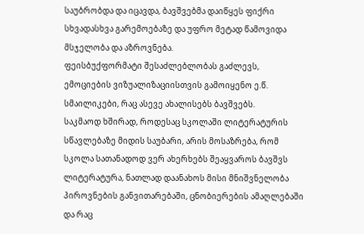საუბრობდა და იცავდა, ბავშვებმა დაიწყეს ფიქრი სხვადასხვა გარემოებაზე და უფრო მეტად წამოვიდა მსჯელობა და აზროვნება.
ფეისბუქფორმატი შესაძლებლობას გაძლევს, ემოციების ვიზუალიზაციისთვის გამოიყენო ე.წ. სმაილიკები, რაც ასევე ახალისებს ბავშვებს.
საკმაოდ ხშირად, როდესაც სკოლაში ლიტერატურის სწავლებაზე მიდის საუბარი, არის მოსაზრება, რომ სკოლა სათანადოდ ვერ ახერხებს შეაყვაროს ბავშვს ლიტერატურა, ნათლად დაანახოს მისი მნიშვნელობა პიროვნების განვითარებაში, ცნობიერების ამაღლებაში და რაც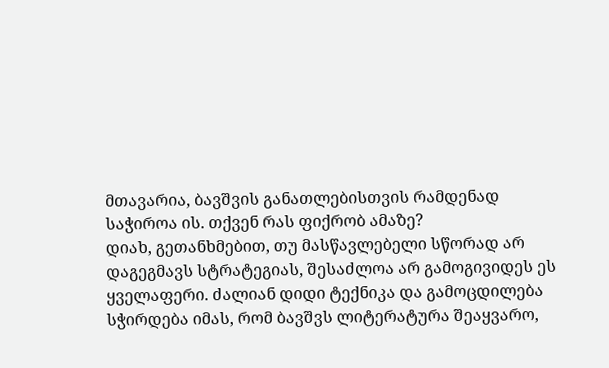მთავარია, ბავშვის განათლებისთვის რამდენად საჭიროა ის. თქვენ რას ფიქრობ ამაზე?
დიახ, გეთანხმებით, თუ მასწავლებელი სწორად არ დაგეგმავს სტრატეგიას, შესაძლოა არ გამოგივიდეს ეს ყველაფერი. ძალიან დიდი ტექნიკა და გამოცდილება სჭირდება იმას, რომ ბავშვს ლიტერატურა შეაყვარო,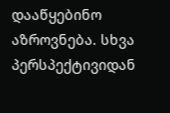დააწყებინო აზროვნება. სხვა პერსპექტივიდან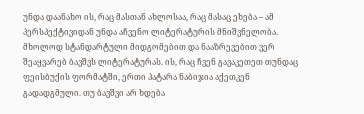უნდა დაანახო ის, რაც მასთან ახლოსაა, რაც მასაც ეხება – ამ პერსპექტივიდან უნდა აჩვენო ლიტერატურის მნიშვნელობა.
მხოლოდ სტანდარტული მიდგომებით და ნააზრევებით ვერ შეაყვარებ ბავშვს ლიტერატურას. ის, რაც ჩვენ გავაკეთეთ თუნდაც ფეისბუქის ფორმატში, ერთი პატარა ნაბიჯია აქეთკენ გადადგმული. თუ ბავშვი არ ხდება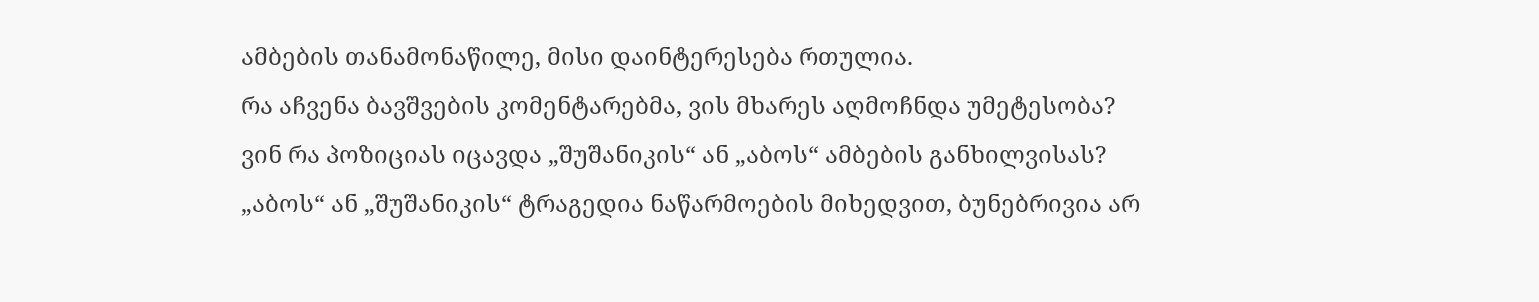ამბების თანამონაწილე, მისი დაინტერესება რთულია.
რა აჩვენა ბავშვების კომენტარებმა, ვის მხარეს აღმოჩნდა უმეტესობა? ვინ რა პოზიციას იცავდა „შუშანიკის“ ან „აბოს“ ამბების განხილვისას?
„აბოს“ ან „შუშანიკის“ ტრაგედია ნაწარმოების მიხედვით, ბუნებრივია არ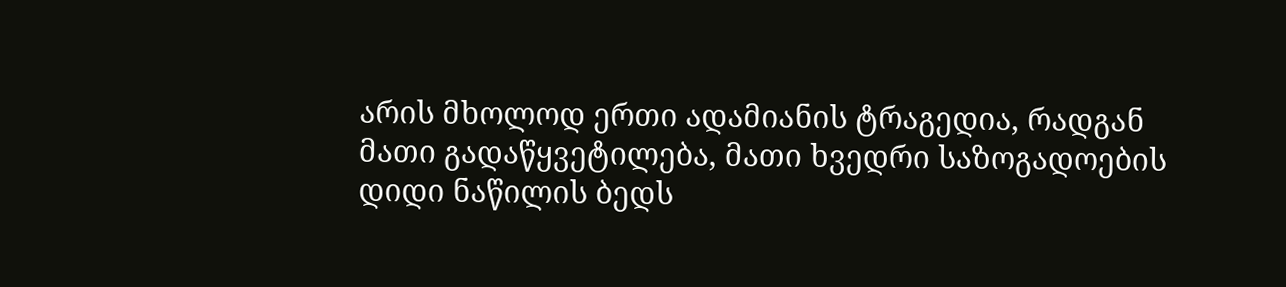არის მხოლოდ ერთი ადამიანის ტრაგედია, რადგან მათი გადაწყვეტილება, მათი ხვედრი საზოგადოების დიდი ნაწილის ბედს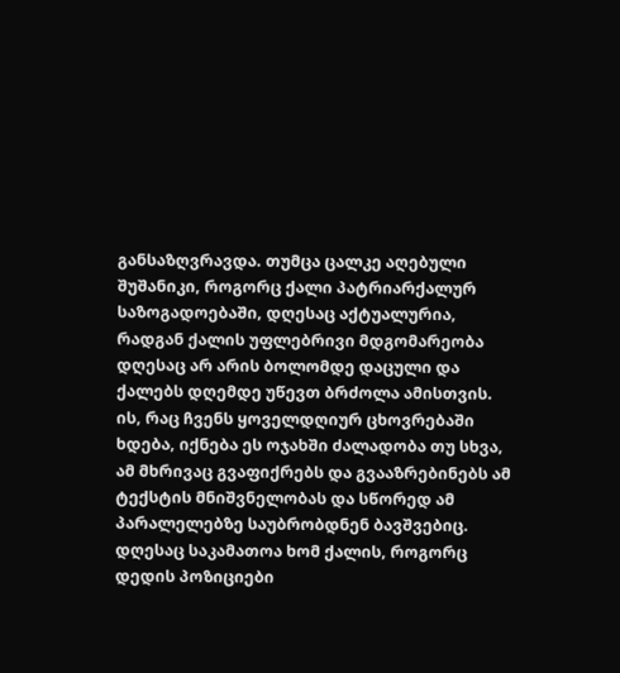განსაზღვრავდა. თუმცა ცალკე აღებული შუშანიკი, როგორც ქალი პატრიარქალურ საზოგადოებაში, დღესაც აქტუალურია, რადგან ქალის უფლებრივი მდგომარეობა დღესაც არ არის ბოლომდე დაცული და ქალებს დღემდე უწევთ ბრძოლა ამისთვის. ის, რაც ჩვენს ყოველდღიურ ცხოვრებაში ხდება, იქნება ეს ოჯახში ძალადობა თუ სხვა, ამ მხრივაც გვაფიქრებს და გვააზრებინებს ამ ტექსტის მნიშვნელობას და სწორედ ამ პარალელებზე საუბრობდნენ ბავშვებიც.
დღესაც საკამათოა ხომ ქალის, როგორც დედის პოზიციები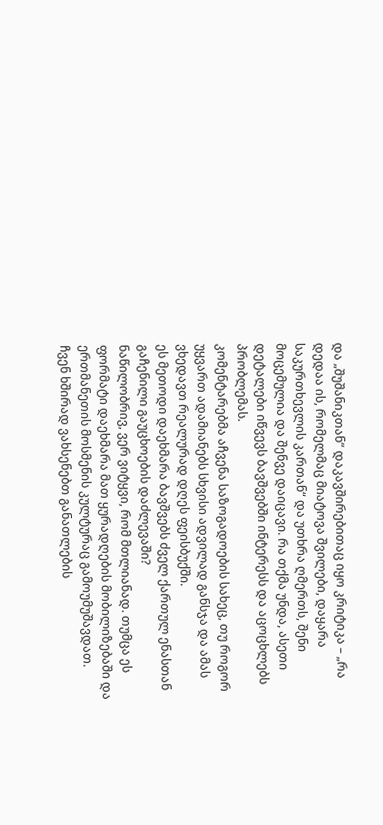და „შუშანიკთან“ დაკავშირებითაც იყო კრიტიკა – „რა დედაა ის, რომელმაც მიატოვა შვილები, დაყარა საკურთხევლის კართან“ და უთხრა ღმერთს, შენი მოცემულია და შენვე დაიცავი. რა თქმა უნდა, ასეთი დეტალები იწვევს ბავშვებში ინტერესს და აცოცხლებს პრობლემას.
კომენტარებმა აჩვენა საზოგადოების სახეც, თუ როგორ უყვართ ადამიანებს სხვისი ადვილად განსჯა და ამას ვხედავთ რეალურად დღეს ფეისბუქში.
ეს მეთოდი დაეხმარა ბავშვებს ძველ ქართულ ენასთან გაჩენილი გაუცხოების დაძლევაში?
ნაწილობრივ, ვერ ვიტყვი, რომ მთლიანად. თუმცა ეს ფორმატი დაეხმარა მათ ყურადღების მობილიზებაში და ერთმანეთის მოსმენის კულტურაც გამოუმუშავდათ.
ჩვენ ხშირად ვახსენებთ განათლების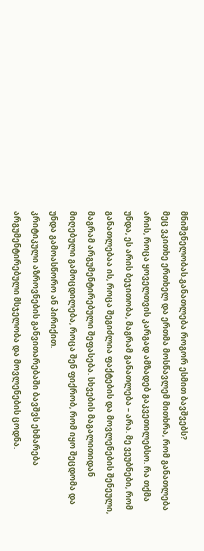მნიშვნელობას.განათლება როგორ ესმით ბავშვებს?
მეც ვკითხე ერთხელ და ერთმა მოსწავლემ მითხრა, რომ განათლება არის, როცა ყოველთვის კარგად ამზადებ გაკვეთილებსო. რა თქმა უნდა, ეს არის ბეჯითობა, მაგრამ განათლება – არა. მე ვეუბნები, რომ განათლებაა ის, როცა შეგიძლია ფაქტების და მოვლენების შენეული, მაგრამ არგუმენტირებული შეფასება. სხვების მაგალითიდან მიღებული გამოცდილება, როცა შენ ფიქრობ, რომ იყო შეცდომა და უნდა გამოასწორო ან პირიქით.
კრიტიკული აზროვნების განვითარებაში ბავშვს ეხმარება არგუმენტირებული მსჯელობა და მოვლენების ცოდნა.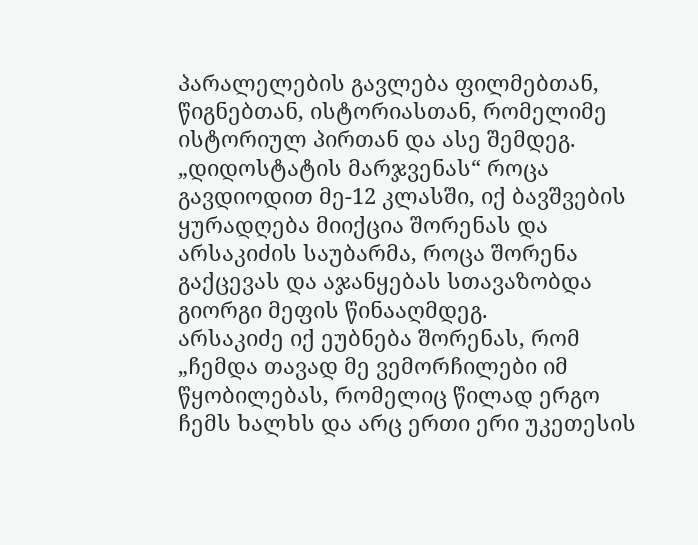პარალელების გავლება ფილმებთან, წიგნებთან, ისტორიასთან, რომელიმე ისტორიულ პირთან და ასე შემდეგ.
„დიდოსტატის მარჯვენას“ როცა გავდიოდით მე-12 კლასში, იქ ბავშვების ყურადღება მიიქცია შორენას და არსაკიძის საუბარმა, როცა შორენა გაქცევას და აჯანყებას სთავაზობდა გიორგი მეფის წინააღმდეგ.
არსაკიძე იქ ეუბნება შორენას, რომ „ჩემდა თავად მე ვემორჩილები იმ წყობილებას, რომელიც წილად ერგო ჩემს ხალხს და არც ერთი ერი უკეთესის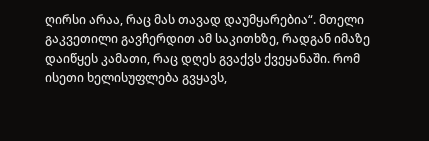ღირსი არაა, რაც მას თავად დაუმყარებია“. მთელი გაკვეთილი გავჩერდით ამ საკითხზე, რადგან იმაზე დაიწყეს კამათი, რაც დღეს გვაქვს ქვეყანაში. რომ ისეთი ხელისუფლება გვყავს,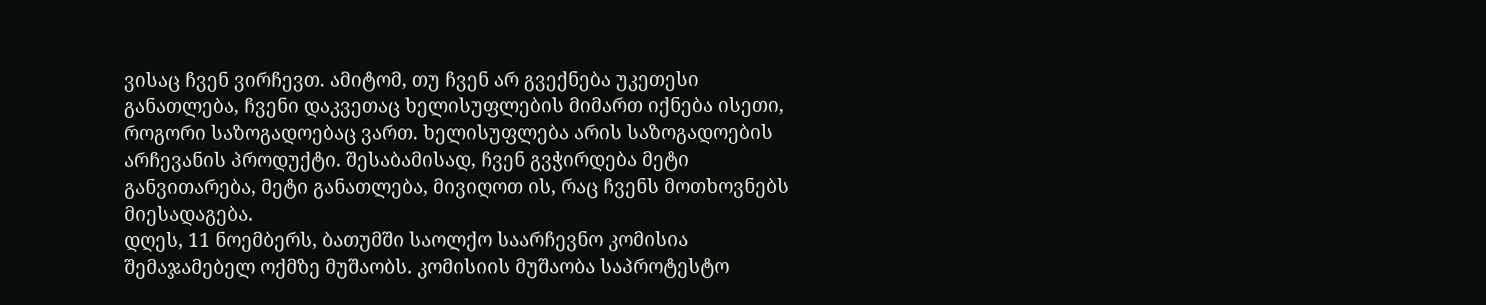ვისაც ჩვენ ვირჩევთ. ამიტომ, თუ ჩვენ არ გვექნება უკეთესი განათლება, ჩვენი დაკვეთაც ხელისუფლების მიმართ იქნება ისეთი, როგორი საზოგადოებაც ვართ. ხელისუფლება არის საზოგადოების არჩევანის პროდუქტი. შესაბამისად, ჩვენ გვჭირდება მეტი განვითარება, მეტი განათლება, მივიღოთ ის, რაც ჩვენს მოთხოვნებს მიესადაგება.
დღეს, 11 ნოემბერს, ბათუმში საოლქო საარჩევნო კომისია შემაჯამებელ ოქმზე მუშაობს. კომისიის მუშაობა საპროტესტო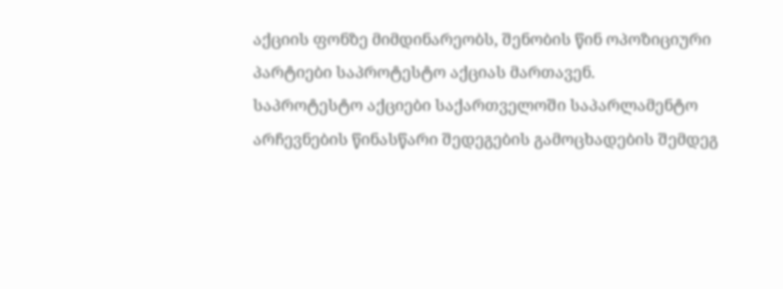აქციის ფონზე მიმდინარეობს, შენობის წინ ოპოზიციური პარტიები საპროტესტო აქციას მართავენ.
საპროტესტო აქციები საქართველოში საპარლამენტო არჩევნების წინასწარი შედეგების გამოცხადების შემდეგ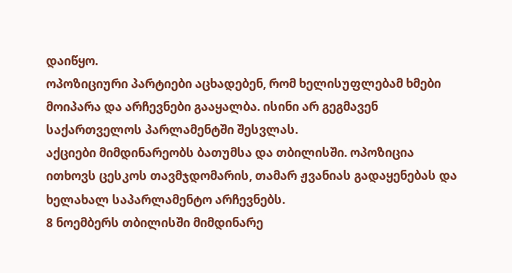დაიწყო.
ოპოზიციური პარტიები აცხადებენ, რომ ხელისუფლებამ ხმები მოიპარა და არჩევნები გააყალბა. ისინი არ გეგმავენ საქართველოს პარლამენტში შესვლას.
აქციები მიმდინარეობს ბათუმსა და თბილისში. ოპოზიცია ითხოვს ცესკოს თავმჯდომარის, თამარ ჟვანიას გადაყენებას და ხელახალ საპარლამენტო არჩევნებს.
8 ნოემბერს თბილისში მიმდინარე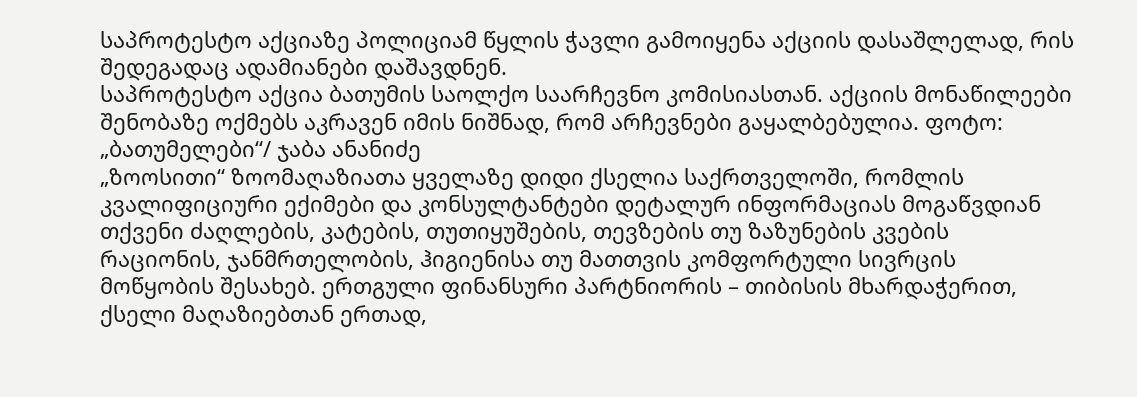საპროტესტო აქციაზე პოლიციამ წყლის ჭავლი გამოიყენა აქციის დასაშლელად, რის შედეგადაც ადამიანები დაშავდნენ.
საპროტესტო აქცია ბათუმის საოლქო საარჩევნო კომისიასთან. აქციის მონაწილეები შენობაზე ოქმებს აკრავენ იმის ნიშნად, რომ არჩევნები გაყალბებულია. ფოტო: „ბათუმელები“/ ჯაბა ანანიძე
„ზოოსითი“ ზოომაღაზიათა ყველაზე დიდი ქსელია საქრთველოში, რომლის კვალიფიციური ექიმები და კონსულტანტები დეტალურ ინფორმაციას მოგაწვდიან თქვენი ძაღლების, კატების, თუთიყუშების, თევზების თუ ზაზუნების კვების რაციონის, ჯანმრთელობის, ჰიგიენისა თუ მათთვის კომფორტული სივრცის მოწყობის შესახებ. ერთგული ფინანსური პარტნიორის – თიბისის მხარდაჭერით, ქსელი მაღაზიებთან ერთად,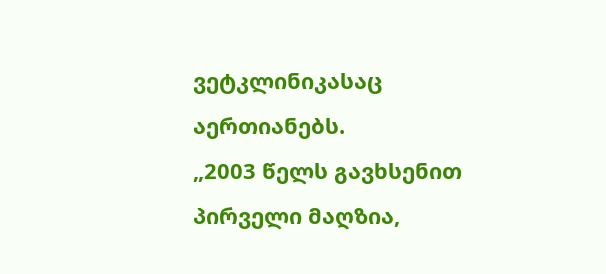ვეტკლინიკასაც აერთიანებს.
„2003 წელს გავხსენით პირველი მაღზია,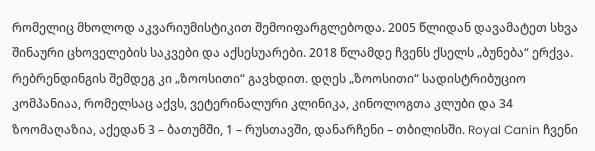რომელიც მხოლოდ აკვარიუმისტიკით შემოიფარგლებოდა. 2005 წლიდან დავამატეთ სხვა შინაური ცხოველების საკვები და აქსესუარები. 2018 წლამდე ჩვენს ქსელს „ბუნება“ ერქვა. რებრენდინგის შემდეგ კი „ზოოსითი“ გავხდით. დღეს „ზოოსითი“ სადისტრიბუციო კომპანიაა, რომელსაც აქვს, ვეტერინალური კლინიკა, კინოლოგთა კლუბი და 34 ზოომაღაზია, აქედან 3 – ბათუმში, 1 – რუსთავში, დანარჩენი – თბილისში. Royal Canin ჩვენი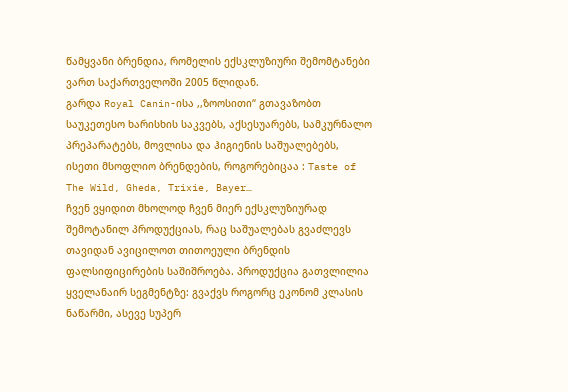წამყვანი ბრენდია, რომელის ექსკლუზიური შემომტანები ვართ საქართველოში 2005 წლიდან.
გარდა Royal Canin-ისა ,,ზოოსითი“ გთავაზობთ საუკეთესო ხარისხის საკვებს, აქსესუარებს, სამკურნალო პრეპარატებს, მოვლისა და ჰიგიენის საშუალებებს, ისეთი მსოფლიო ბრენდების, როგორებიცაა : Taste of The Wild, Gheda, Trixie, Bayer…
ჩვენ ვყიდით მხოლოდ ჩვენ მიერ ექსკლუზიურად შემოტანილ პროდუქციას, რაც საშუალებას გვაძლევს თავიდან ავიცილოთ თითოეული ბრენდის ფალსიფიცირების საშიშროება. პროდუქცია გათვლილია ყველანაირ სეგმენტზე: გვაქვს როგორც ეკონომ კლასის ნაწარმი, ასევე სუპერ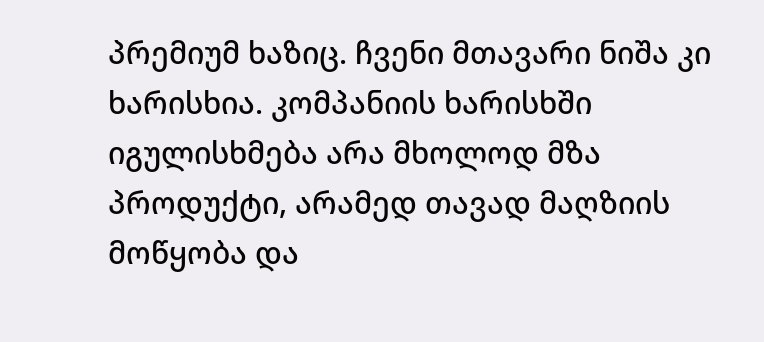პრემიუმ ხაზიც. ჩვენი მთავარი ნიშა კი ხარისხია. კომპანიის ხარისხში იგულისხმება არა მხოლოდ მზა პროდუქტი, არამედ თავად მაღზიის მოწყობა და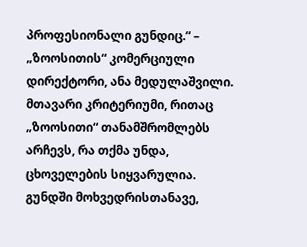პროფესიონალი გუნდიც.“ – „ზოოსითის“ კომერციული დირექტორი, ანა მედულაშვილი.
მთავარი კრიტერიუმი, რითაც „ზოოსითი“ თანამშრომლებს არჩევს, რა თქმა უნდა, ცხოველების სიყვარულია. გუნდში მოხვედრისთანავე,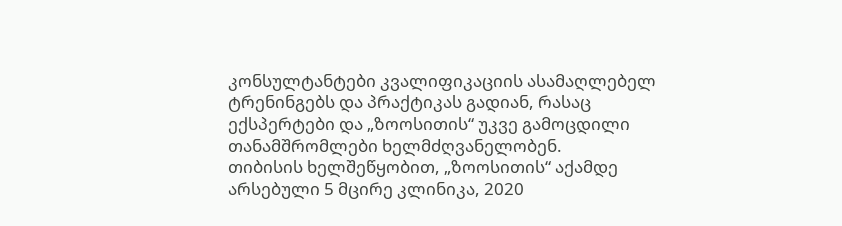კონსულტანტები კვალიფიკაციის ასამაღლებელ ტრენინგებს და პრაქტიკას გადიან, რასაც ექსპერტები და „ზოოსითის“ უკვე გამოცდილი თანამშრომლები ხელმძღვანელობენ.
თიბისის ხელშეწყობით, „ზოოსითის“ აქამდე არსებული 5 მცირე კლინიკა, 2020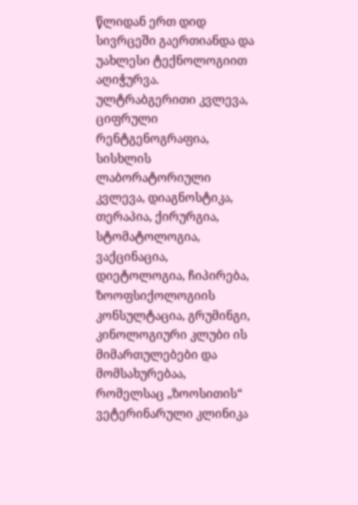წლიდან ერთ დიდ სივრცეში გაერთიანდა და უახლესი ტექნოლოგიით აღიჭურვა. ულტრაბგერითი კვლევა, ციფრული რენტგენოგრაფია, სისხლის ლაბორატორიული კვლევა, დიაგნოსტიკა, თერაპია, ქირურგია, სტომატოლოგია, ვაქცინაცია, დიეტოლოგია, ჩიპირება, ზოოფსიქოლოგიის კონსულტაცია, გრუმინგი, კინოლოგიური კლუბი ის მიმართულებები და მომსახურებაა, რომელსაც „ზოოსითის“ ვეტერინარული კლინიკა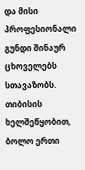და მისი პროფესიონალი გუნდი შინაურ ცხოველებს სთავაზობს.
თიბისის ხელშეწყობით, ბოლო ერთი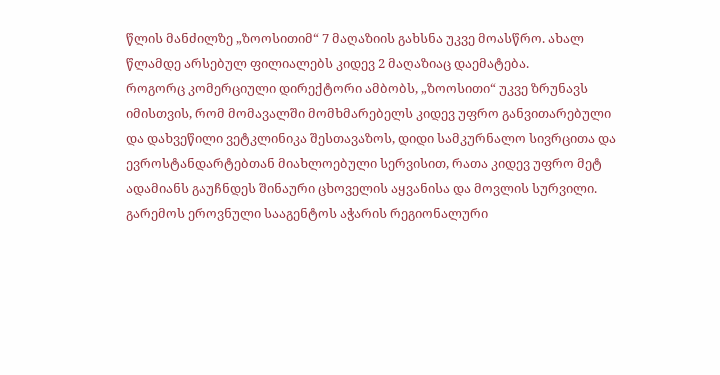წლის მანძილზე „ზოოსითიმ“ 7 მაღაზიის გახსნა უკვე მოასწრო. ახალ წლამდე არსებულ ფილიალებს კიდევ 2 მაღაზიაც დაემატება.
როგორც კომერციული დირექტორი ამბობს, „ზოოსითი“ უკვე ზრუნავს იმისთვის, რომ მომავალში მომხმარებელს კიდევ უფრო განვითარებული და დახვეწილი ვეტკლინიკა შესთავაზოს, დიდი სამკურნალო სივრცითა და ევროსტანდარტებთან მიახლოებული სერვისით, რათა კიდევ უფრო მეტ ადამიანს გაუჩნდეს შინაური ცხოველის აყვანისა და მოვლის სურვილი.
გარემოს ეროვნული სააგენტოს აჭარის რეგიონალური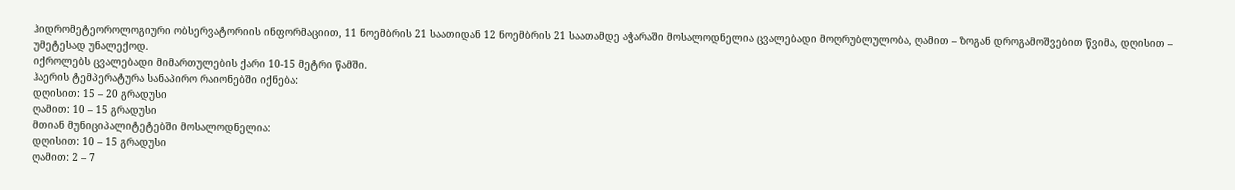ჰიდრომეტეოროლოგიური ობსერვატორიის ინფორმაციით, 11 ნოემბრის 21 საათიდან 12 ნოემბრის 21 საათამდე აჭარაში მოსალოდნელია ცვალებადი მოღრუბლულობა, ღამით – ზოგან დროგამოშვებით წვიმა, დღისით – უმეტესად უნალექოდ.
იქროლებს ცვალებადი მიმართულების ქარი 10-15 მეტრი წამში.
ჰაერის ტემპერატურა სანაპირო რაიონებში იქნება:
დღისით: 15 – 20 გრადუსი
ღამით: 10 – 15 გრადუსი
მთიან მუნიციპალიტეტებში მოსალოდნელია:
დღისით: 10 – 15 გრადუსი
ღამით: 2 – 7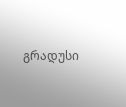გრადუსი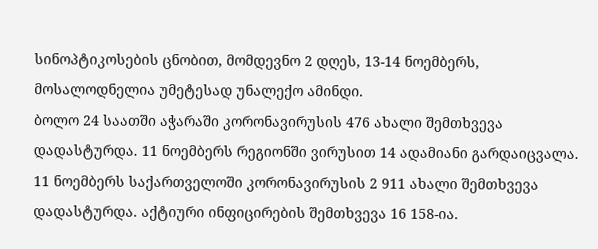სინოპტიკოსების ცნობით, მომდევნო 2 დღეს, 13-14 ნოემბერს, მოსალოდნელია უმეტესად უნალექო ამინდი.
ბოლო 24 საათში აჭარაში კორონავირუსის 476 ახალი შემთხვევა დადასტურდა. 11 ნოემბერს რეგიონში ვირუსით 14 ადამიანი გარდაიცვალა.
11 ნოემბერს საქართველოში კორონავირუსის 2 911 ახალი შემთხვევა დადასტურდა. აქტიური ინფიცირების შემთხვევა 16 158-ია.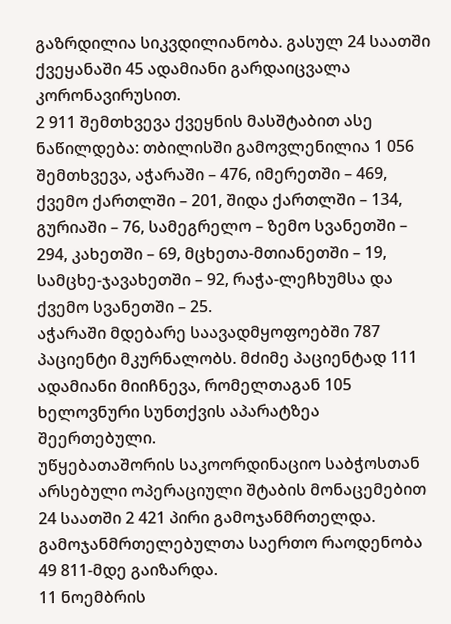გაზრდილია სიკვდილიანობა. გასულ 24 საათში ქვეყანაში 45 ადამიანი გარდაიცვალა კორონავირუსით.
2 911 შემთხვევა ქვეყნის მასშტაბით ასე ნაწილდება: თბილისში გამოვლენილია 1 056 შემთხვევა, აჭარაში – 476, იმერეთში – 469, ქვემო ქართლში – 201, შიდა ქართლში – 134, გურიაში – 76, სამეგრელო – ზემო სვანეთში – 294, კახეთში – 69, მცხეთა-მთიანეთში – 19, სამცხე-ჯავახეთში – 92, რაჭა-ლეჩხუმსა და ქვემო სვანეთში – 25.
აჭარაში მდებარე საავადმყოფოებში 787 პაციენტი მკურნალობს. მძიმე პაციენტად 111 ადამიანი მიიჩნევა, რომელთაგან 105 ხელოვნური სუნთქვის აპარატზეა შეერთებული.
უწყებათაშორის საკოორდინაციო საბჭოსთან არსებული ოპერაციული შტაბის მონაცემებით 24 საათში 2 421 პირი გამოჯანმრთელდა. გამოჯანმრთელებულთა საერთო რაოდენობა 49 811-მდე გაიზარდა.
11 ნოემბრის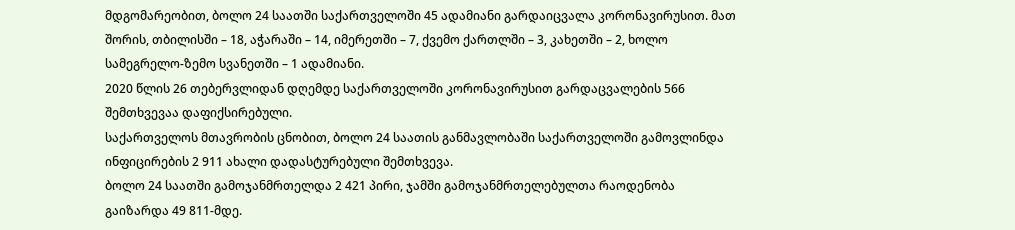მდგომარეობით, ბოლო 24 საათში საქართველოში 45 ადამიანი გარდაიცვალა კორონავირუსით. მათ შორის, თბილისში – 18, აჭარაში – 14, იმერეთში – 7, ქვემო ქართლში – 3, კახეთში – 2, ხოლო სამეგრელო-ზემო სვანეთში – 1 ადამიანი.
2020 წლის 26 თებერვლიდან დღემდე საქართველოში კორონავირუსით გარდაცვალების 566 შემთხვევაა დაფიქსირებული.
საქართველოს მთავრობის ცნობით, ბოლო 24 საათის განმავლობაში საქართველოში გამოვლინდა ინფიცირების 2 911 ახალი დადასტურებული შემთხვევა.
ბოლო 24 საათში გამოჯანმრთელდა 2 421 პირი, ჯამში გამოჯანმრთელებულთა რაოდენობა გაიზარდა 49 811-მდე.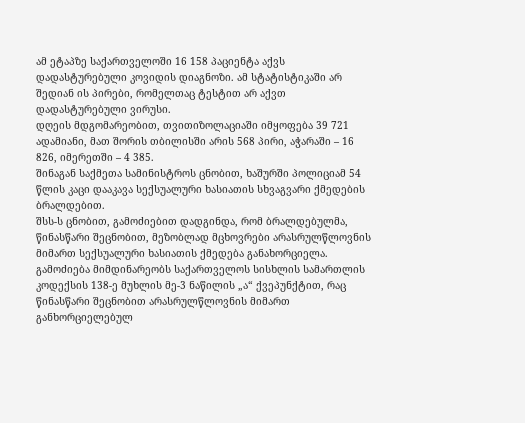ამ ეტაპზე საქართველოში 16 158 პაციენტა აქვს დადასტურებული კოვიდის დიაგნოზი. ამ სტატისტიკაში არ შედიან ის პირები, რომელთაც ტესტით არ აქვთ დადასტურებული ვირუსი.
დღეის მდგომარეობით, თვითიზოლაციაში იმყოფება 39 721 ადამიანი, მათ შორის თბილისში არის 568 პირი, აჭარაში – 16 826, იმერეთში – 4 385.
შინაგან საქმეთა სამინისტროს ცნობით, ხაშურში პოლიციამ 54 წლის კაცი დააკავა სექსუალური ხასიათის სხვაგვარი ქმედების ბრალდებით.
შსს-ს ცნობით, გამოძიებით დადგინდა, რომ ბრალდებულმა, წინასწარი შეცნობით, მეზობლად მცხოვრები არასრულწლოვნის მიმართ სექსუალური ხასიათის ქმედება განახორციელა.
გამოძიება მიმდინარეობს საქართველოს სისხლის სამართლის კოდექსის 138-ე მუხლის მე-3 ნაწილის „ა“ ქვეპუნქტით, რაც წინასწარი შეცნობით არასრულწლოვნის მიმართ განხორციელებულ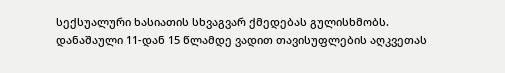სექსუალური ხასიათის სხვაგვარ ქმედებას გულისხმობს.
დანაშაული 11-დან 15 წლამდე ვადით თავისუფლების აღკვეთას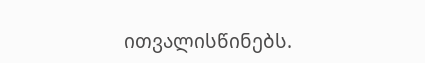ითვალისწინებს.